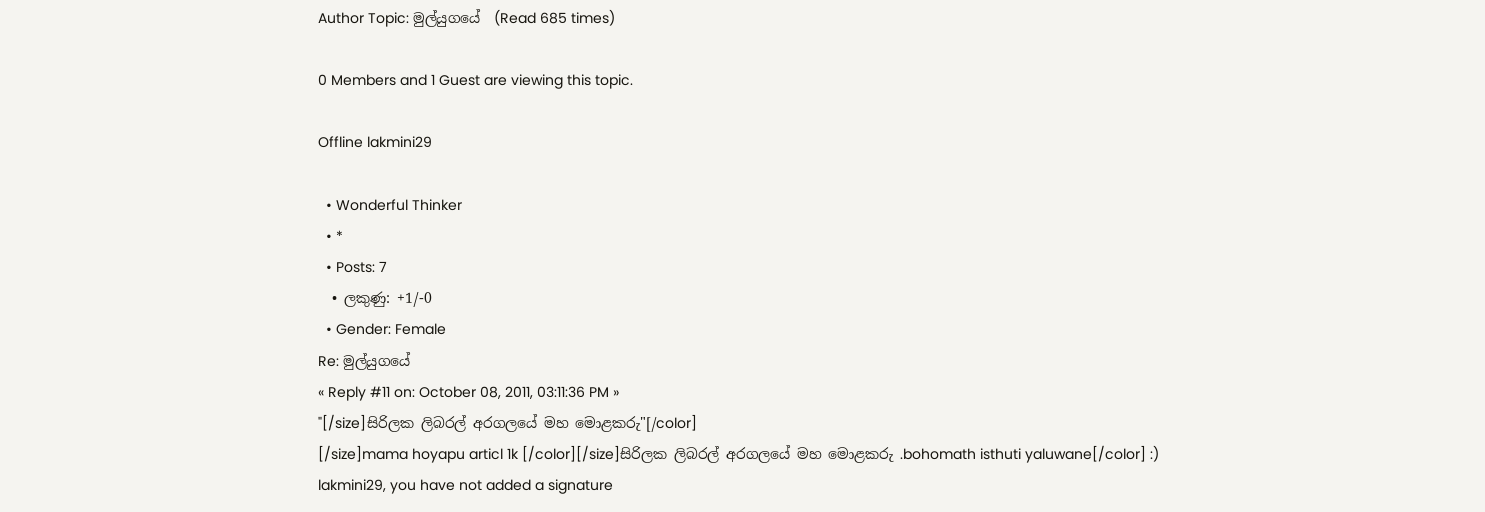Author Topic: මුල්යුගයේ  (Read 685 times)

0 Members and 1 Guest are viewing this topic.

Offline lakmini29

  • Wonderful Thinker
  • *
  • Posts: 7
  • ලකුණු: +1/-0
  • Gender: Female
Re: මුල්යුගයේ
« Reply #11 on: October 08, 2011, 03:11:36 PM »
"[/size]සිරිලක ලිබරල් අරගලයේ මහ මොළකරු"[/color]
[/size]mama hoyapu articl 1k [/color][/size]සිරිලක ලිබරල් අරගලයේ මහ මොළකරු .bohomath isthuti yaluwane[/color] :)
lakmini29, you have not added a signature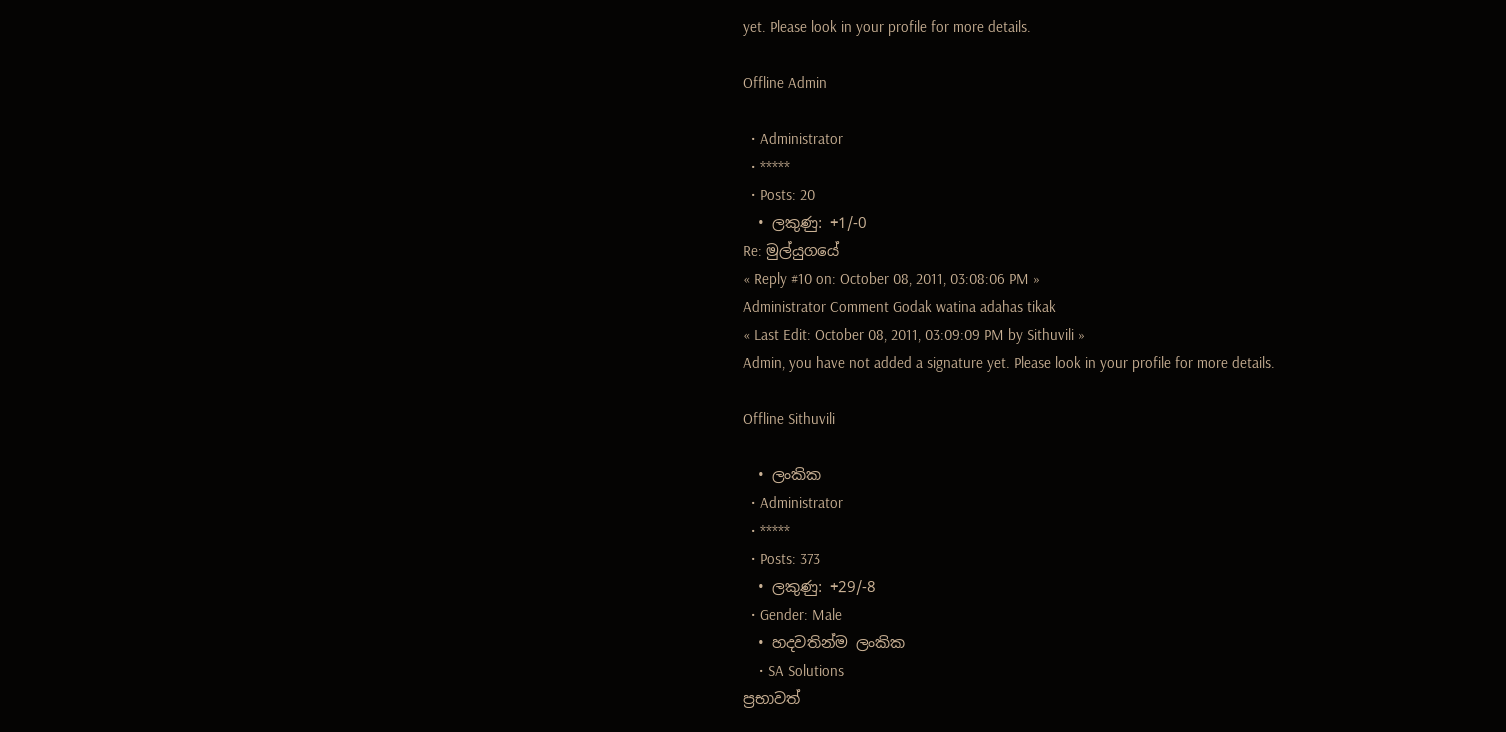yet. Please look in your profile for more details.

Offline Admin

  • Administrator
  • *****
  • Posts: 20
  • ලකුණු: +1/-0
Re: මුල්යුගයේ
« Reply #10 on: October 08, 2011, 03:08:06 PM »
Administrator Comment Godak watina adahas tikak
« Last Edit: October 08, 2011, 03:09:09 PM by Sithuvili »
Admin, you have not added a signature yet. Please look in your profile for more details.

Offline Sithuvili

  • ලංකික
  • Administrator
  • *****
  • Posts: 373
  • ලකුණු: +29/-8
  • Gender: Male
  • හදවතින්ම ලංකික
    • SA Solutions
ප්‍රභාවත්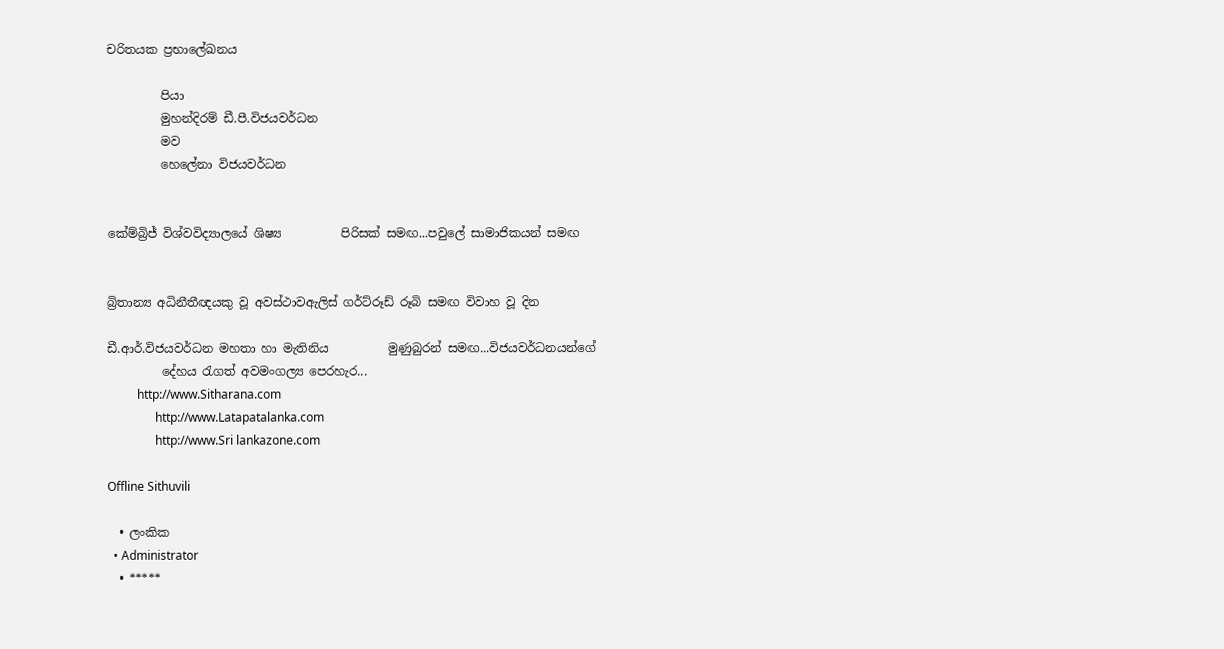චරිතයක ප්‍රභාලේඛනය

         පියා
         මුහන්දිරම් ඩී.පී.විජයවර්ධන
         මව
         හෙලේනා විජයවර්ධන


කේම්බ්‍රිජ් විශ්වවිද්‍යාලයේ ශිෂ්‍ය          පිරිසක් සමඟ...පවුලේ සාමාජිකයන් සමඟ


බ්‍රිතාන්‍ය අධිනීතීඥයකු වූ අවස්ථාවඇලිස් ගර්ට්රූඩ් රූබි සමඟ විවාහ වූ දින

ඩී.ආර්.විජයවර්ධන මහතා හා මැතිනිය          මුණුබුරන් සමඟ...විජයවර්ධනයන්ගේ
         දේහය රැගත් අවමංගල්‍ය පෙරහැර...
          http://www.Sitharana.com
                http://www.Latapatalanka.com
                http://www.Sri lankazone.com

Offline Sithuvili

  • ලංකික
  • Administrator
  • *****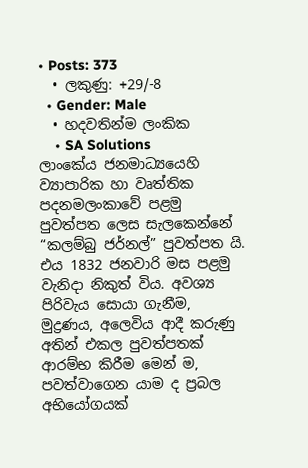• Posts: 373
  • ලකුණු: +29/-8
  • Gender: Male
  • හදවතින්ම ලංකික
    • SA Solutions
ලාංකේය ජනමාධ්‍යයෙහි ව්‍යාපාරික හා වෘත්තික පදනමලංකාවේ පළමු පුවත්පත ලෙස සැලකෙන්නේ “කලම්බු ජර්නල්” පුවත්පත යි. එය 1832 ජනවාරි මස පළමු වැනිදා නිකුත් විය. අවශ්‍ය පිරිවැය සොයා ගැනීම, මුද්‍රණය, අලෙවිය ආදී කරුණු අතින් එකල පුවත්පතක් ආරම්භ කිරීම මෙන් ම, පවත්වාගෙන යාම ද ප්‍රබල අභියෝගයක්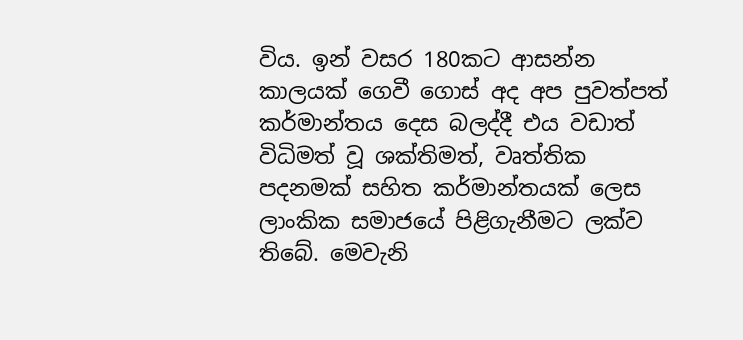විය. ඉන් වසර 180කට ආසන්න කාලයක් ගෙවී ගොස් අද අප පුවත්පත් කර්මාන්තය දෙස බලද්දී එය වඩාත් විධිමත් වූ ශක්තිමත්, වෘත්තික පදනමක් සහිත කර්මාන්තයක් ලෙස ලාංකික සමාජයේ පිළිගැනීමට ලක්ව තිබේ. මෙවැනි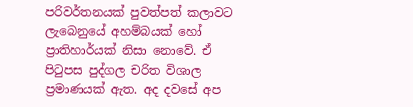පරිවර්තනයක් පුවත්පත් කලාවට ලැබෙනුයේ අහම්බයක් හෝ ප්‍රාතිහාර්යක් නිසා නොවේ. ඒ පිටුපස පුද්ගල චරිත විශාල ප්‍රමාණයක් ඇත. අද දවසේ අප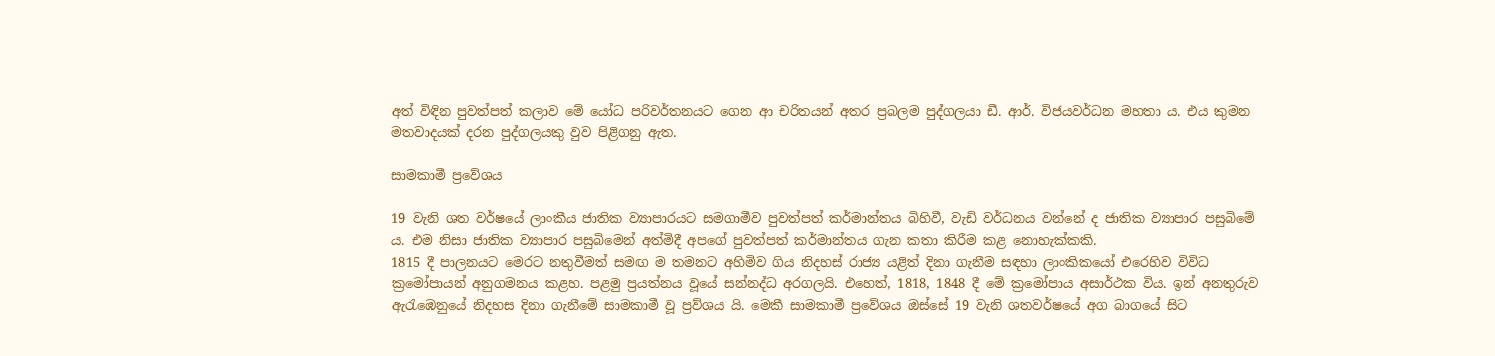අත් විඳින පුවත්පත් කලාව මේ යෝධ පරිවර්තනයට ගෙන ආ චරිතයන් අතර ප්‍රබලම පුද්ගලයා ඩී. ආර්. විජයවර්ධන මහතා ය. එය කුමන මතවාදයක් දරන පුද්ගලයකු වුව පිළිගනු ඇත.

සාමකාමී ප්‍රවේශය

19 වැනි ශත වර්ෂයේ ලාංකීය ජාතික ව්‍යාපාරයට සමගාමීව පුවත්පත් කර්මාන්තය බිහිවී, වැඩි වර්ධනය වන්නේ ද ජාතික ව්‍යාපාර පසුබිමේ ය. එම නිසා ජාතික ව්‍යාපාර පසුබිමෙන් අත්මිදී අපගේ පුවත්පත් කර්මාන්තය ගැන කතා කිරීම කළ නොහැක්කකි.
1815 දී පාලනයට මෙරට නතුවීමත් සමඟ ම තමනට අහිමිව ගිය නිදහස් රාජ්‍ය යළිත් දිනා ගැනීම සඳහා ලාංකිකයෝ එරෙහිව විවිධ ක්‍රමෝපායන් අනුගමනය කළහ. පළමු ප්‍රයත්නය වූයේ සන්නද්ධ අරගලයි. එහෙත්, 1818, 1848 දී මේ ක්‍රමෝපාය අසාර්ථක විය. ඉන් අනතුරුව ඇරැඹෙනුයේ නිදහස දිනා ගැනීමේ සාමකාමී වූ ප්‍රව්ශය යි. මෙකී සාමකාමී ප්‍රවේශය ඔස්සේ 19 වැනි ශතවර්ෂයේ අග බාගයේ සිට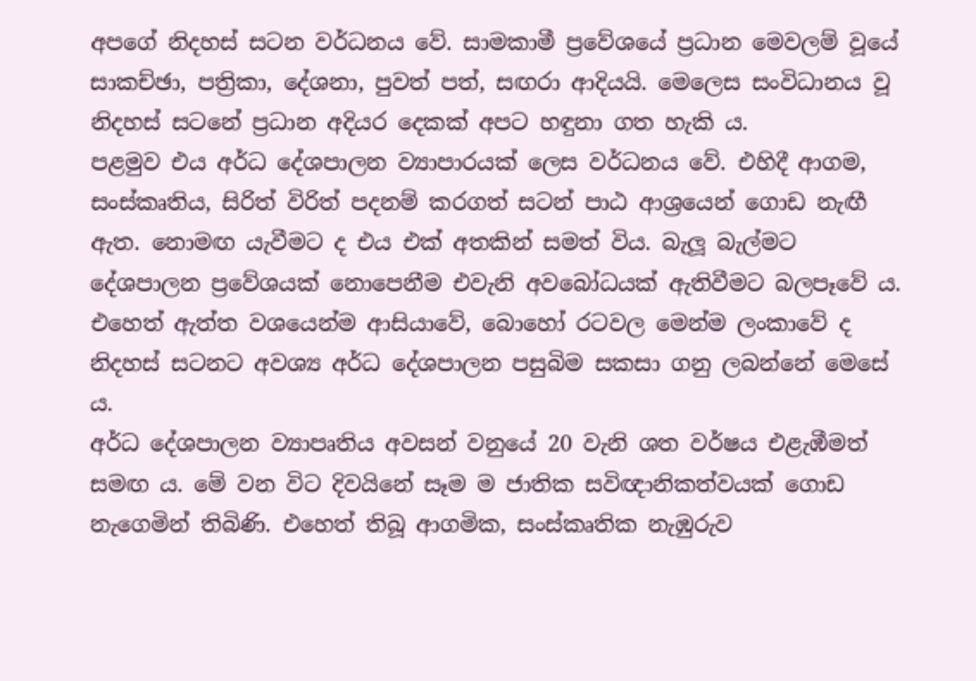අපගේ නිදහස් සටන වර්ධනය වේ. සාමකාමී ප්‍රවේශයේ ප්‍රධාන මෙවලම් වූයේ සාකච්ඡා, පත්‍රිකා, දේශනා, පුවත් පත්, සඟරා ආදියයි. මෙලෙස සංවිධානය වූ නිදහස් සටනේ ප්‍රධාන අදියර දෙකක් අපට හඳුනා ගත හැකි ය.
පළමුව එය අර්ධ දේශපාලන ව්‍යාපාරයක් ලෙස වර්ධනය වේ. එහිදී ආගම, සංස්කෘතිය, සිරිත් විරිත් පදනම් කරගත් සටන් පාඨ ආශ්‍රයෙන් ගොඩ නැඟී ඇත. නොමඟ යැවීමට ද එය එක් අතකින් සමත් විය. බැලූ බැල්මට දේශපාලන ප්‍රවේශයක් නොපෙනීම එවැනි අවබෝධයක් ඇතිවීමට බලපෑවේ ය. එහෙත් ඇත්ත වශයෙන්ම ආසියාවේ, බොහෝ රටවල මෙන්ම ලංකාවේ ද නිදහස් සටනට අවශ්‍ය අර්ධ දේශපාලන පසුබිම සකසා ගනු ලබන්නේ මෙසේ ය.
අර්ධ දේශපාලන ව්‍යාපෘතිය අවසන් වනුයේ 20 වැනි ශත වර්ෂය එළැඹීමත් සමඟ ය. මේ වන විට දිවයිනේ සෑම ම ජාතික සවිඥානිකත්වයක් ගොඩ නැගෙමින් තිබිණි. එහෙත් තිබූ ආගමික, සංස්කෘතික නැඹුරුව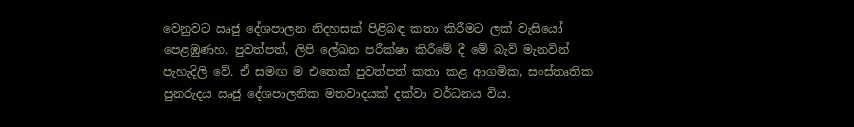වෙනුවට ඍජු දේශපාලන නිදහසක් පිළිබඳ කතා කිරීමට ලක් වැසියෝ පෙළඹුණහ. පුවත්පත්, ලිපි ලේඛන පරීක්ෂා කිරීමේ දී මේ බැව් මැනවින් පැහැදිලි වේ. ඒ සමඟ ම එතෙක් පුවත්පත් කතා කළ ආගමික, සංස්තෘතික පුනරුදය ඍජු දේශපාලනික මතවාදයක් දක්වා වර්ධනය විය.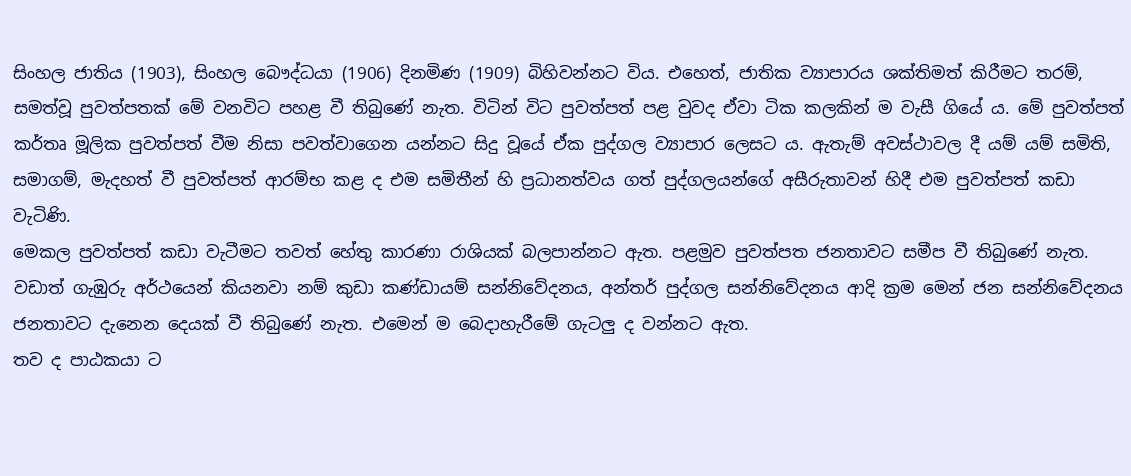සිංහල ජාතිය (1903), සිංහල බෞද්ධයා (1906) දිනමිණ (1909) බිහිවන්නට විය. එහෙත්, ජාතික ව්‍යාපාරය ශක්තිමත් කිරීමට තරම්, සමත්වූ පුවත්පතක් මේ වනවිට පහළ වී තිබුණේ නැත. විටින් විට පුවත්පත් පළ වුවද ඒවා ටික කලකින් ම වැසී ගියේ ය. මේ පුවත්පත් කර්තෘ මූලික පුවත්පත් වීම නිසා පවත්වාගෙන යන්නට සිදු වූයේ ඒක පුද්ගල ව්‍යාපාර ලෙසට ය. ඇතැම් අවස්ථාවල දී යම් යම් සමිති, සමාගම්, මැදහත් වී පුවත්පත් ආරම්භ කළ ද එම සමිතීන් හි ප්‍රධානත්වය ගත් පුද්ගලයන්ගේ අසීරුතාවන් හිදී එම පුවත්පත් කඩා වැටිණි.
මෙකල පුවත්පත් කඩා වැටීමට තවත් හේතු කාරණා රාශියක් බලපාන්නට ඇත. පළමුව පුවත්පත ජනතාවට සමීප වී තිබුණේ නැත. වඩාත් ගැඹුරු අර්ථයෙන් කියනවා නම් කුඩා කණ්ඩායම් සන්නිවේදනය, අන්තර් පුද්ගල සන්නිවේදනය ආදි ක්‍රම මෙන් ජන සන්නිවේදනය ජනතාවට දැනෙන දෙයක් වී තිබුණේ නැත. එමෙන් ම බෙදාහැරීමේ ගැටලු ද වන්නට ඇත.
තව ද පාඨකයා ට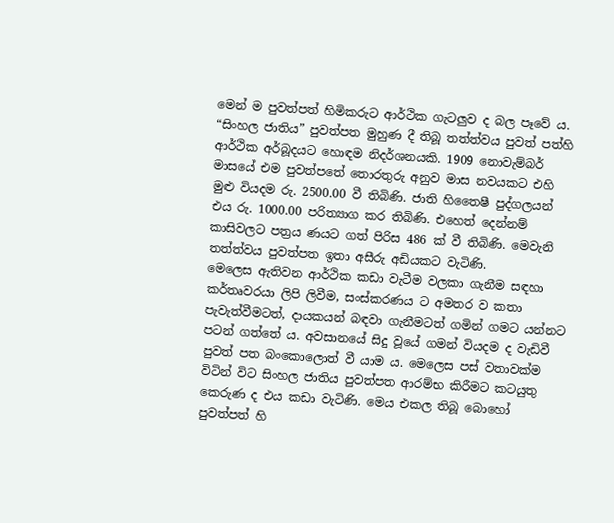මෙන් ම පුවත්පත් හිමිකරුට ආර්ථික ගැටලුව ද බල පෑවේ ය. “සිංහල ජාතිය” පුවත්පත මුහුණ දී තිබූ තත්ත්වය පුවත් පත්හි ආර්ථික අර්බූදයට හොඳම නිදර්ශනයකි. 1909 නොවැම්බර් මාසයේ එම පුවත්පතේ තොරතුරු අනුව මාස නවයකට එහි මුළු වියදම රු. 2500.00 වී තිබිණි. ජාති හිතෛෂී පුද්ගලයන් එය රු. 1000.00 පරිත්‍යාග කර තිබිණි. එහෙත් දෙන්නම් කාසිවලට පත්‍රය ණයට ගත් පිරිස 486 ක් වී තිබිණි. මෙවැනි තත්ත්වය පුවත්පත ඉතා අසීරු අඩියකට වැටිණි.
මෙලෙස ඇතිවන ආර්ථික කඩා වැටීම වලකා ගැනීම සඳහා කර්තෘවරයා ලිපි ලිවීම, සංස්කරණය ට අමතර ව කතා පැවැත්වීමටත්, දායකයන් බඳවා ගැනීමටත් ගමින් ගමට යන්නට පටන් ගත්තේ ය. අවසානයේ සිදු වූයේ ගමන් වියදම ද වැඩිවී පුවත් පත බංකොලොත් වී යාම ය. මෙලෙස පස් වතාවක්ම විටින් විට සිංහල ජාතිය පුවත්පත ආරම්භ කිරීමට කටයුතු කෙරුණ ද එය කඩා වැටිණි. මෙය එකල තිබූ බොහෝ පුවත්පත් හි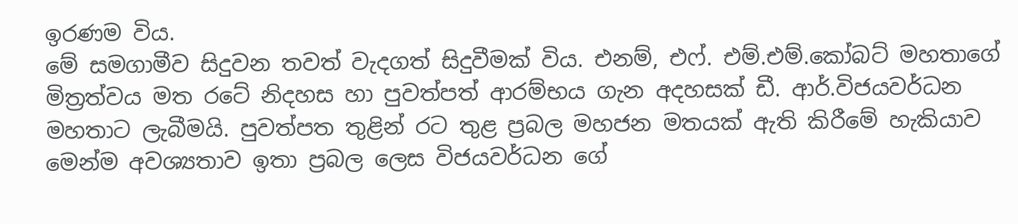ඉරණම විය.
මේ සමගාමීව සිදුවන තවත් වැදගත් සිදුවීමක් විය. එනම්, එෆ්. එම්.එම්.කෝබට් මහතාගේ මිත්‍රත්වය මත රටේ නිදහස හා පුවත්පත් ආරම්භය ගැන අදහසක් ඩී. ආර්.විජයවර්ධන මහතාට ලැබීමයි. පුවත්පත තුළින් රට තුළ ප්‍රබල මහජන මතයක් ඇති කිරීමේ හැකියාව මෙන්ම අවශ්‍යතාව ඉතා ප්‍රබල ලෙස විජයවර්ධන ගේ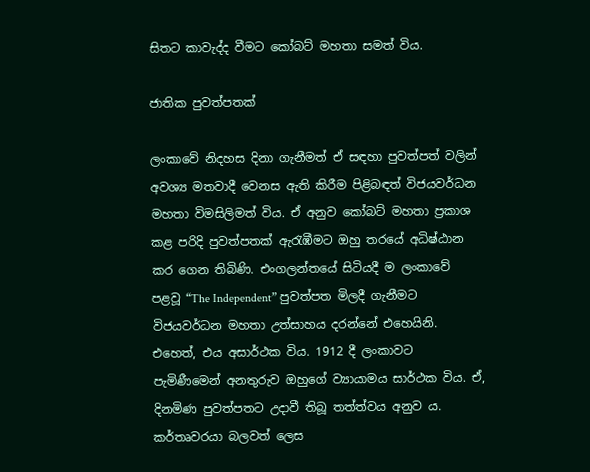සිතට කාවැද්ද වීමට කෝබට් මහතා සමත් විය.

ජාතික පුවත්පතක්

ලංකාවේ නිදහස දිනා ගැනීමත් ඒ සඳහා පුවත්පත් වලින් අවශ්‍ය මතවාදී වෙනස ඇති කිරීම පිළිබඳත් විජයවර්ධන මහතා විමසිලිමත් විය. ඒ අනුව කෝබට් මහතා ප්‍රකාශ කළ පරිදි පුවත්පතක් ඇරැඹීමට ඔහු තරයේ අධිෂ්ඨාන කර ගෙන තිබිණි. එංගලන්තයේ සිටියදී ම ලංකාවේ පළවූ “The Independent” පුවත්පත මිලදී ගැනීමට විජයවර්ධන මහතා උත්සාහය දරන්නේ එහෙයිනි. එහෙත්, එය අසාර්ථක විය. 1912 දී ලංකාවට පැමිණීමෙන් අනතුරුව ඔහුගේ ව්‍යායාමය සාර්ථක විය. ඒ, දිනමිණ පුවත්පතට උදාවී තිබූ තත්ත්වය අනුව ය. කර්තෘවරයා බලවත් ලෙස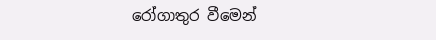රෝගාතුර වීමෙන්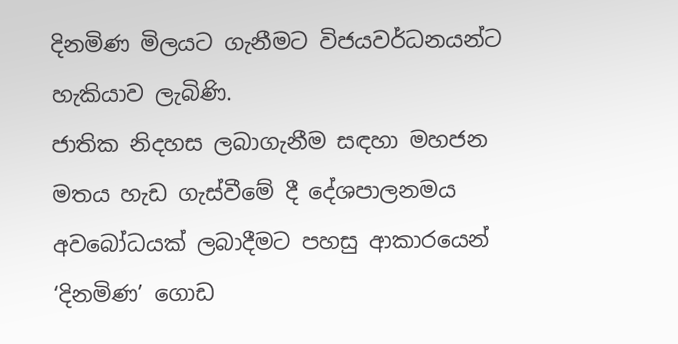දිනමිණ මිලයට ගැනීමට විජයවර්ධනයන්ට හැකියාව ලැබිණි.
ජාතික නිදහස ලබාගැනීම සඳහා මහජන මතය හැඩ ගැස්වීමේ දී දේශපාලනමය අවබෝධයක් ලබාදීමට පහසු ආකාරයෙන් ‘දිනමිණ’ ගොඩ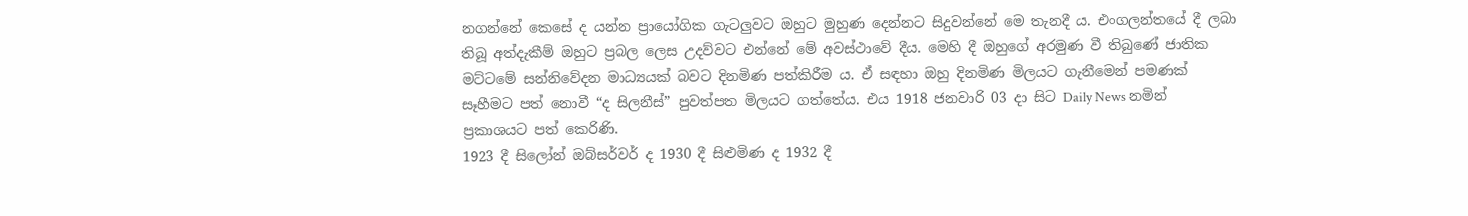නගන්නේ කෙසේ ද යන්න ප්‍රායෝගික ගැටලුවට ඔහුට මුහුණ දෙන්නට සිදුවන්නේ මෙ තැනදී ය. එංගලන්තයේ දී ලබා තිබූ අත්දැකීම් ඔහුට ප්‍රබල ලෙස උදව්වට එන්නේ මේ අවස්ථාවේ දීය. මෙහි දී ඔහුගේ අරමුණ වී තිබුණේ ජාතික මට්ටමේ සන්නිවේදන මාධ්‍යයක් බවට දිනමිණ පත්කිරීම ය. ඒ සඳහා ඔහු දිනමිණ මිලයට ගැනීමෙන් පමණක් සෑහීමට පත් නොවී “ද සිලනීස්” පුවත්පත මිලයට ගත්තේය. එය 1918 ජනවාරි 03 දා සිට Daily News නමින් ප්‍රකාශයට පත් කෙරිණි.
1923 දී සිලෝන් ඔබ්සර්වර් ද 1930 දී සිළුමිණ ද 1932 දී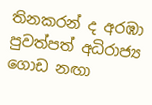තිනකරන් ද අරඹා පුවත්පත් අධිරාජ්‍ය ගොඩ නඟා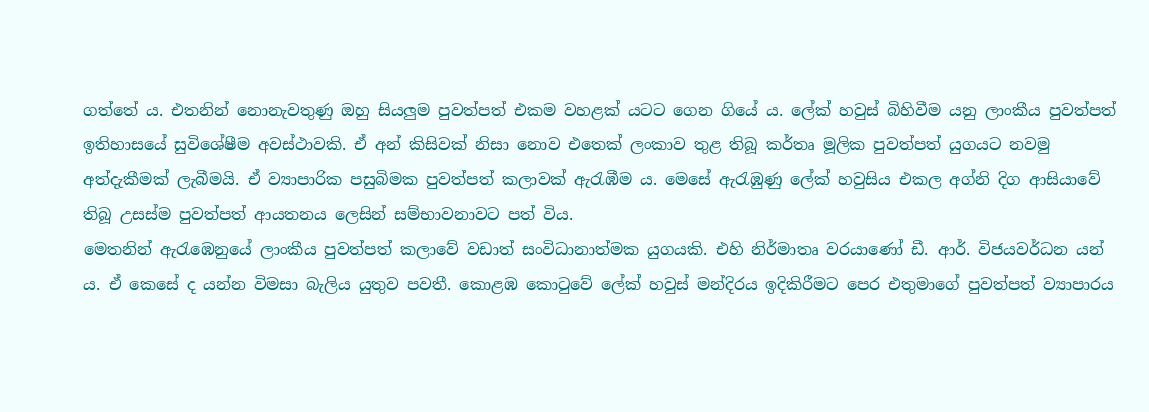ගත්තේ ය. එතනින් නොනැවතුණු ඔහු සියලුම පුවත්පත් එකම වහළක් යටට ගෙන ගියේ ය. ලේක් හවුස් බිහිවීම යනු ලාංකීය පුවත්පත් ඉතිහාසයේ සුවිශේෂීම අවස්ථාවකි. ඒ අන් කිසිවක් නිසා නොව එතෙක් ලංකාව තුළ තිබූ කර්තෘ මූලික පුවත්පත් යුගයට නවමු අත්දැකීමක් ලැබීමයි. ඒ ව්‍යාපාරික පසුබිමක පුවත්පත් කලාවක් ඇරැඹීම ය. මෙසේ ඇරැඹුණු ලේක් හවුසිය එකල අග්නි දිග ආසියාවේ තිබූ උසස්ම පුවත්පත් ආයතනය ලෙසින් සම්භාවනාවට පත් විය.
මෙතනින් ඇරැඹෙනුයේ ලාංකීය පුවත්පත් කලාවේ වඩාත් සංවිධානාත්මක යුගයකි. එහි නිර්මාතෘ වරයාණෝ ඩී. ආර්. විජයවර්ධන යන් ය. ඒ කෙසේ ද යන්න විමසා බැලිය යුතුව පවතී. කොළඹ කොටුවේ ලේක් හවුස් මන්දිරය ඉදිකිරීමට පෙර එතුමාගේ පුවත්පත් ව්‍යාපාරය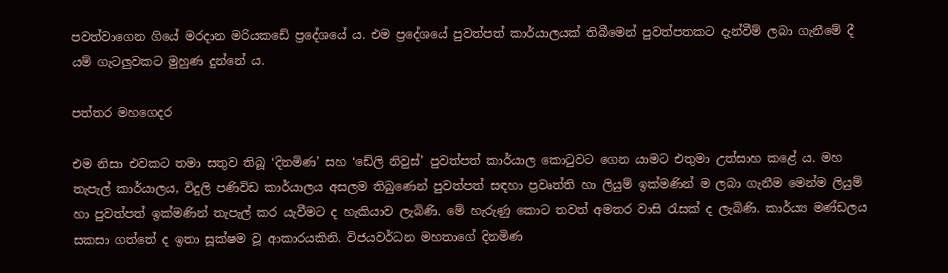පවත්වාගෙන ගියේ මරදාන මරියකඩේ ප්‍රදේශයේ ය. එම ප්‍රදේශයේ පුවත්පත් කාර්යාලයක් තිබීමෙන් පුවත්පතකට දැන්වීම් ලබා ගැනීමේ දී යම් ගැටලුවකට මුහුණ දුන්නේ ය.

පත්තර මහගෙදර

එම නිසා එවකට තමා සතුව තිබූ ‘දිනමිණ’ සහ ‘ඩේලි නිවුස්’ පුවත්පත් කාර්යාල කොටුවට ගෙන යාමට එතුමා උත්සාහ කළේ ය. මහ තැපැල් කාර්යාලය, විදුලි පණිවිඩ කාර්යාලය අසලම තිබුණෙන් පුවත්පත් සඳහා ප්‍රවෘත්ති හා ලියුම් ඉක්මණින් ම ලබා ගැනීම මෙන්ම ලියුම් හා පුවත්පත් ඉක්මණින් තැපැල් කර යැවීමට ද හැකියාව ලැබිණි. මේ හැරුණු කොට තවත් අමතර වාසි රැසක් ද ලැබිණි. කාර්ය්‍ය මණ්ඩලය සකසා ගත්තේ ද ඉතා සූක්ෂම වූ ආකාරයකිනි. විජයවර්ධන මහතාගේ දිනමිණ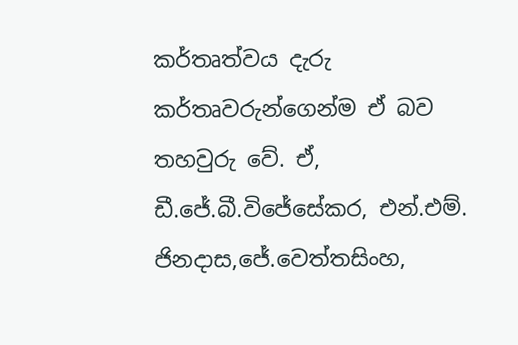කර්තෘත්වය දැරු කර්තෘවරුන්ගෙන්ම ඒ බව තහවුරු වේ. ඒ, ඩී.ජේ.බී.විජේසේකර, එන්.එම්. ජිනදාස,ජේ.වෙත්තසිංහ,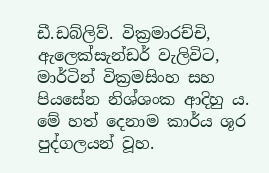ඩී.ඩබ්ලිව්. වික්‍රමාරච්චි, ඇලෙක්සැන්ඩර් වැලිවිට, මාර්ටින් වික්‍රමසිංහ සහ පියසේන නිශ්ශංක ආදිහු ය. මේ හත් දෙනාම කාර්ය ශූර පුද්ගලයන් වූහ.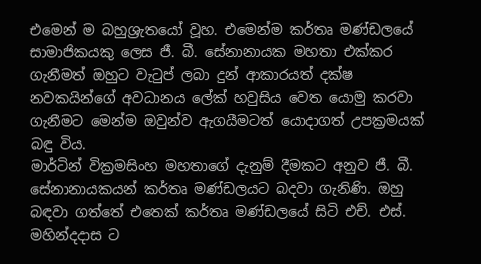එමෙන් ම බහුශ්‍රැතයෝ වූහ. එමෙන්ම කර්තෘ මණ්ඩලයේ සාමාජිකයකු ලෙස ජී. බී. සේනානායක මහතා එක්කර ගැනීමත් ඔහුට වැටුප් ලබා දුන් ආකාරයත් දක්ෂ නවකයින්ගේ අවධානය ලේක් හවුසිය වෙත යොමු කරවා ගැනීමට මෙන්ම ඔවුන්ව ඇගයීමටත් යොදාගත් උපක්‍රමයක් බඳු විය.
මාර්ටින් වික්‍රමසිංහ මහතාගේ දැනුම් දීමකට අනුව ජී. බී. සේනානායකයන් කර්තෘ මණ්ඩලයට බදවා ගැනිණි. ඔහු බඳවා ගත්තේ එතෙක් කර්තෘ මණ්ඩලයේ සිටි එච්. එස්. මහින්දදාස ට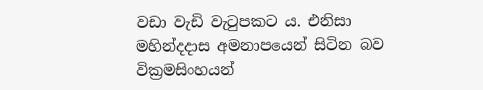වඩා වැඩි වැටුපකට ය. එනිසා මහින්දදාස අමනාපයෙන් සිටින බව වික්‍රමසිංහයන්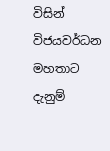විසින් විජයවර්ධන මහතාට දැනුම්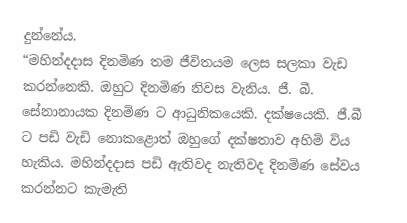දුන්නේය.
“මහින්දදාස දිනමිණ තම ජීවිතයම ලෙස සලකා වැඩ කරන්නෙකි. ඔහුට දිනමිණ නිවස වැනිය. ජී. බී. සේනානායක දිනමිණ ට ආධුනිකයෙකි. දක්ෂයෙකි. ජී.බී ට පඩි වැඩි නොකළොත් ඔහුගේ දක්ෂතාව අහිමි විය හැකිය. මහින්දදාස පඩි ඇතිවද නැතිවද දිනමිණ සේවය කරන්නට කැමැති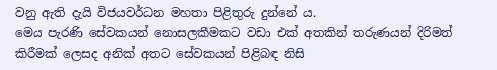වනු ඇති දැයි විජයවර්ධන මහතා පිළිතුරු දුන්නේ ය.
මෙය පැරණි සේවකයන් නොසලකීමකට වඩා එක් අතකින් තරුණයන් දිරිමත් කිරීමක් ලෙසද අනික් අතට සේවකයන් පිළිබඳ නිසි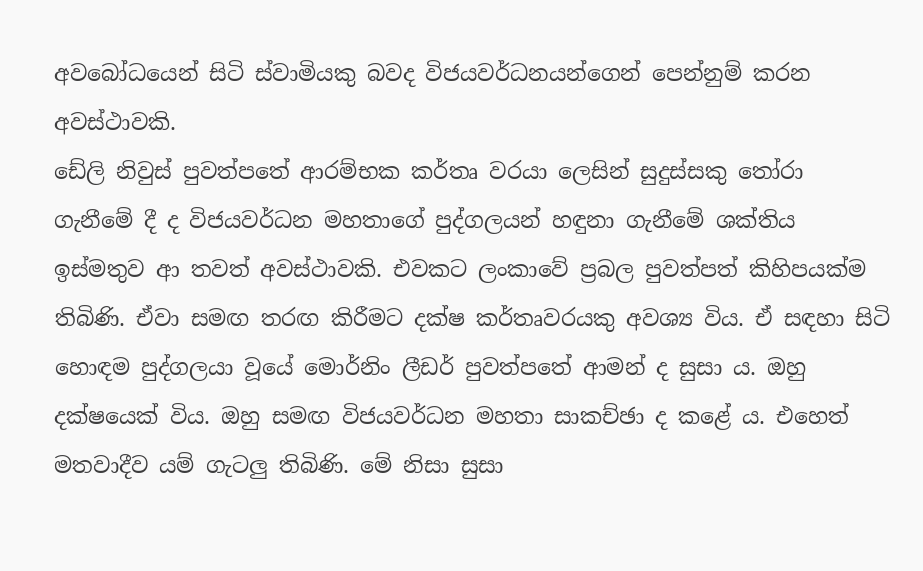අවබෝධයෙන් සිටි ස්වාමියකු බවද විජයවර්ධනයන්ගෙන් පෙන්නුම් කරන අවස්ථාවකි.
ඩේලි නිවුස් පුවත්පතේ ආරම්භක කර්තෘ වරයා ලෙසින් සුදුස්සකු තෝරා ගැනීමේ දී ද විජයවර්ධන මහතාගේ පුද්ගලයන් හඳුනා ගැනීමේ ශක්තිය ඉස්මතුව ආ තවත් අවස්ථාවකි. එවකට ලංකාවේ ප්‍රබල පුවත්පත් කිහිපයක්ම තිබිණි. ඒවා සමඟ තරඟ කිරීමට දක්ෂ කර්තෘවරයකු අවශ්‍ය විය. ඒ සඳහා සිටි හොඳම පුද්ගලයා වූයේ මොර්නිං ලීඩර් පුවත්පතේ ආමන් ද සුසා ය. ඔහු දක්ෂයෙක් විය. ඔහු සමඟ විජයවර්ධන මහතා සාකච්ඡා ද කළේ ය. එහෙත් මතවාදීව යම් ගැටලු තිබිණි. මේ නිසා සුසා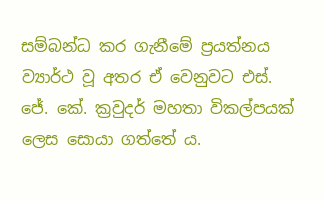සම්බන්ධ කර ගැනීමේ ප්‍රයත්නය ව්‍යාර්ථ වූ අතර ඒ වෙනුවට එස්. ජේ. කේ. ක්‍රවුදර් මහතා විකල්පයක් ලෙස සොයා ගත්තේ ය.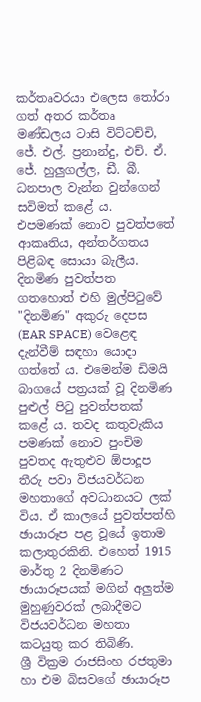කර්තෘවරයා එලෙස තෝරා ගත් අතර කර්තෘ මණ්ඩලය ටාසි විට්ටච්චි, ජේ. එල්. ප්‍රනාන්දු, එච්. ඒ. ජේ. හුලුගල්ල, ඩී. බී. ධනපාල වැන්න වුන්ගෙන් සවිමත් කළේ ය.
එපමණක් නොව පුවත්පතේ ආකෘතිය, අන්තර්ගතය පිළිබඳ සොයා බැලීය. දිනමිණ පුවත්පත ගතහොත් එහි මුල්පිටුවේ "දිනමිණ" අකුරු දෙපස (EAR SPACE) වෙළෙඳ දැන්වීම් සඳහා යොදා ගත්තේ ය. එමෙන්ම ඩිමයි බාගයේ පත්‍රයක් වූ දිනමිණ පුළුල් පිටු පුවත්පතක් කළේ ය. තවද කතුවැකිය පමණක් නොව පුංචිම පුවතද ඇතුළුව ඕපාදූප තීරු පවා විජයවර්ධන මහතාගේ අවධානයට ලක් විය. ඒ කාලයේ පුවත්පත්හි ඡායාරූප පළ වූයේ ඉතාම කලාතුරකිනි. එහෙත් 1915 මාර්තු 2 දිනමිණට ඡායාරූපයක් මගින් අලුත්ම මුහුණුවරක් ලබාදීමට විජයවර්ධන මහතා කටයුතු කර තිබිණි.
ශ්‍රී වික්‍රම රාජසිංහ රජතුමා හා එම බිසවගේ ඡායාරූප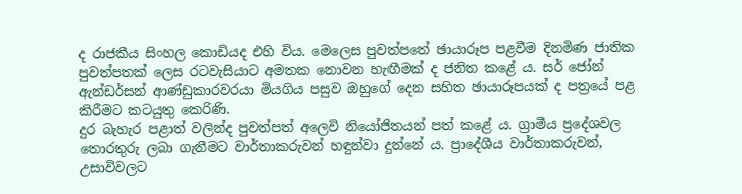ද රාජකීය සිංහල කොඩියද එහි විය. මෙලෙස පුවත්පතේ ඡායාරූප පළවීම දිනමිණ ජාතික පුවත්පතක් ලෙස රටවැසියාට අමතක නොවන හැඟීමක් ද ජනිත කළේ ය. සර් ජෝන් ඇන්ඩර්සන් ආණ්ඩුකාරවරයා මියගිය පසුව ඔහුගේ දෙන සහිත ඡායාරූපයක් ද පත්‍රයේ පළ කිරීමට කටයුතු කෙරිණි.
දුර බැහැර පළාත් වලින්ද පුවත්පත් අලෙවි නියෝජිතයන් පත් කළේ ය. ග්‍රාමීය ප්‍රදේශවල තොරතුරු ලබා ගැනීමට වාර්තාකරුවන් හඳුන්වා දුන්නේ ය. ප්‍රාදේශීය වාර්තාකරුවන්, උසාවිවලට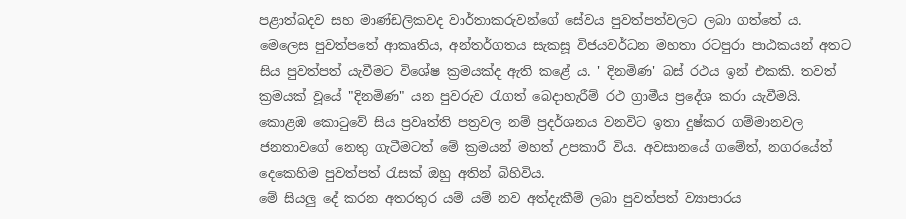පළාත්බදව සහ මාණ්ඩලිකවද වාර්තාකරුවන්ගේ සේවය පුවත්පත්වලට ලබා ගත්තේ ය.
මෙලෙස පුවත්පතේ ආකෘතිය, අන්තර්ගතය සැකසූ විජයවර්ධන මහතා රටපුරා පාඨකයන් අතට සිය පුවත්පත් යැවීමට විශේෂ ක්‍රමයක්ද ඇති කළේ ය. ' දිනමිණ' බස් රථය ඉන් එකකි. තවත් ක්‍රමයක් වූයේ "දිනමිණ" යන පුවරුව රැගත් බෙදාහැරීම් රථ ග්‍රාමීය ප්‍රදේශ කරා යැවීමයි. කොළඹ කොටුවේ සිය ප්‍රවෘත්ති පත්‍රවල නම් ප්‍රදර්ශනය වනවිට ඉතා දුෂ්කර ගම්මානවල ජනතාවගේ නෙතු ගැටීමටත් මේ ක්‍රමයන් මහත් උපකාරී විය. අවසානයේ ගමේත්, නගරයේත් දෙකෙහිම පුවත්පත් රැසක් ඔහු අතින් බිහිවිය.
මේ සියලු දේ කරන අතරතුර යම් යම් නව අත්දැකීම් ලබා පුවත්පත් ව්‍යාපාරය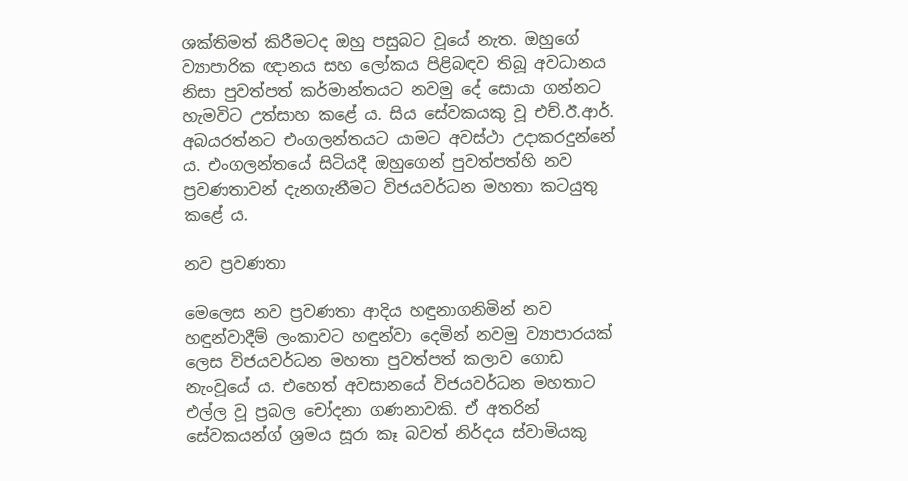ශක්තිමත් කිරීමටද ඔහු පසුබට වූයේ නැත. ඔහුගේ ව්‍යාපාරික ඥානය සහ ලෝකය පිළිබඳව තිබූ අවධානය නිසා පුවත්පත් කර්මාන්තයට නවමු දේ සොයා ගන්නට හැමවිට උත්සාහ කළේ ය. සිය සේවකයකු වූ එච්.ඊ.ආර්. අබයරත්නට එංගලන්තයට යාමට අවස්ථා උදාකරදුන්නේ ය. එංගලන්තයේ සිටියදී ඔහුගෙන් පුවත්පත්හි නව ප්‍රවණතාවන් දැනගැනීමට විජයවර්ධන මහතා කටයුතු කළේ ය.

නව ප්‍රවණතා

මෙලෙස නව ප්‍රවණතා ආදිය හඳුනාගනිමින් නව හඳුන්වාදීම් ලංකාවට හඳුන්වා දෙමින් නවමු ව්‍යාපාරයක් ලෙස විජයවර්ධන මහතා පුවත්පත් කලාව ගොඩ නැංවූයේ ය. එහෙත් අවසානයේ විජයවර්ධන මහතාට එල්ල වූ ප්‍රබල චෝදනා ගණනාවකි. ඒ අතරින් සේවකයන්ග් ශ්‍රමය සූරා කෑ බවත් නිර්දය ස්වාමියකු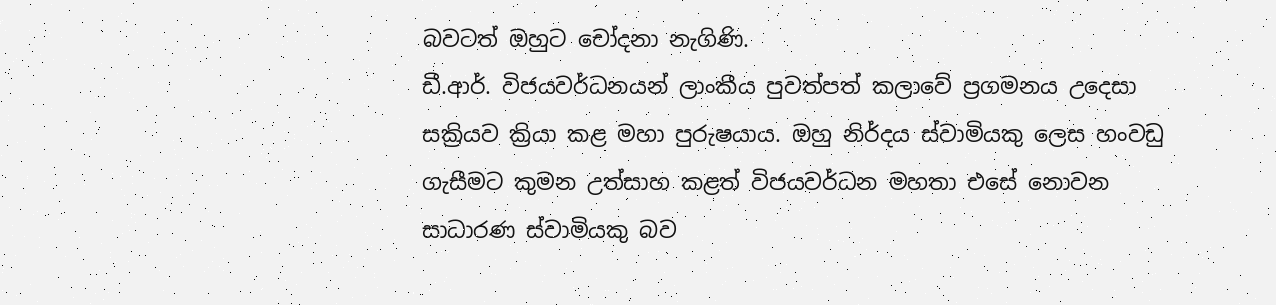බවටත් ඔහුට චෝදනා නැගිණි.
ඩී.ආර්. විජයවර්ධනයන් ලාංකීය පුවත්පත් කලාවේ ප්‍රගමනය උදෙසා සක්‍රියව ක්‍රියා කළ මහා පුරුෂයාය. ඔහු නිර්දය ස්වාමියකු ලෙස හංවඩු ගැසීමට කුමන උත්සාහ කළත් විජයවර්ධන මහතා එසේ නොවන සාධාරණ ස්වාමියකු බව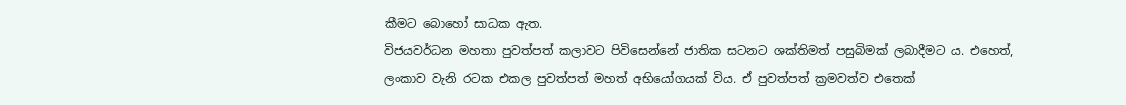කීමට බොහෝ සාධක ඇත.
විජයවර්ධන මහතා පුවත්පත් කලාවට පිවිසෙන්නේ ජාතික සටනට ශක්තිමත් පසුබිමක් ලබාදීමට ය. එහෙත්, ලංකාව වැනි රටක එකල පුවත්පත් මහත් අභියෝගයක් විය. ඒ පුවත්පත් ක්‍රමවත්ව එතෙක්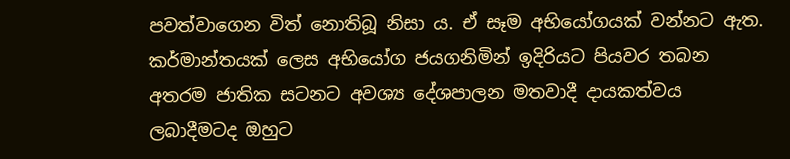පවත්වාගෙන විත් නොතිබූ නිසා ය. ඒ සෑම අභියෝගයක් වන්නට ඇත. කර්මාන්තයක් ලෙස අභියෝග ජයගනිමින් ඉදිරියට පියවර තබන අතරම ජාතික සටනට අවශ්‍ය දේශපාලන මතවාදී දායකත්වය ලබාදීමටද ඔහුට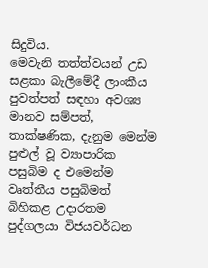සිදුවිය.
මෙවැනි තත්ත්වයන් උඩ සළකා බැලීමේදී ලාංකීය පුවත්පත් සඳහා අවශ්‍ය මානව සම්පත්, තාක්ෂණික, දැනුම මෙන්ම පුළුල් වූ ව්‍යාපාරික පසුබිම ද එමෙන්ම වෘත්තීය පසුබිමත් බිහිකළ උදාරතම පුද්ගලයා විජයවර්ධන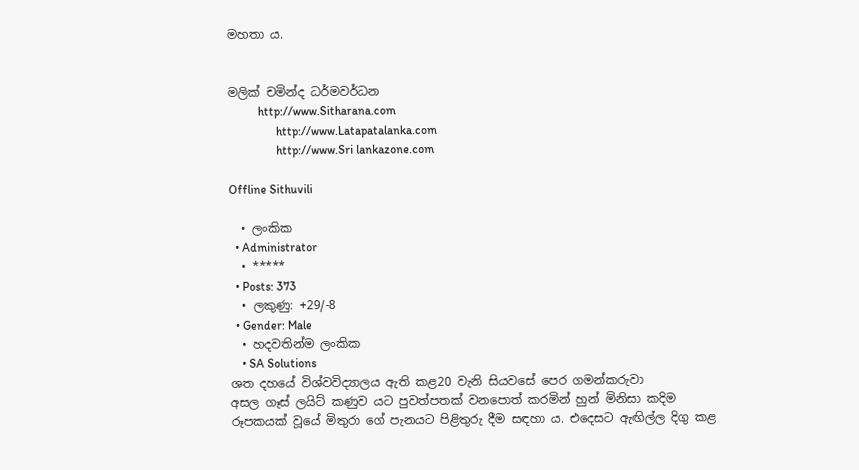මහතා ය.


මලික් චමින්ද ධර්මවර්ධන
          http://www.Sitharana.com
                http://www.Latapatalanka.com
                http://www.Sri lankazone.com

Offline Sithuvili

  • ලංකික
  • Administrator
  • *****
  • Posts: 373
  • ලකුණු: +29/-8
  • Gender: Male
  • හදවතින්ම ලංකික
    • SA Solutions
ශත දහයේ විශ්වවිද්‍යාලය ඇති කළ20 වැනි සියවසේ පෙර ගමන්කරුවා
අසල ගෑස් ලයිට් කණුව යට පුවත්පතක් වනපොත් කරමින් හුන් මිනිසා කදිම රූපකයක් වූයේ මිතුරා ගේ පැනයට පිළිතුරු දීම සඳහා ය. එදෙසට ඇඟිල්ල දිගු කළ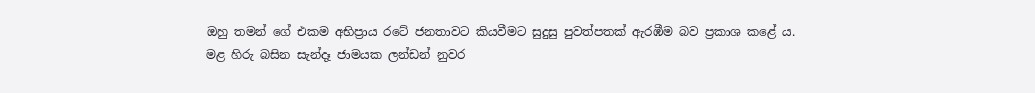ඔහු තමන් ගේ එකම අභිප්‍රාය රටේ ජනතාවට කියවීමට සුදුසු පුවත්පතක් ඇරඹීම බව ප්‍රකාශ කළේ ය.
මළ හිරු බසින සැන්දෑ ජාමයක ලන්ඩන් නුවර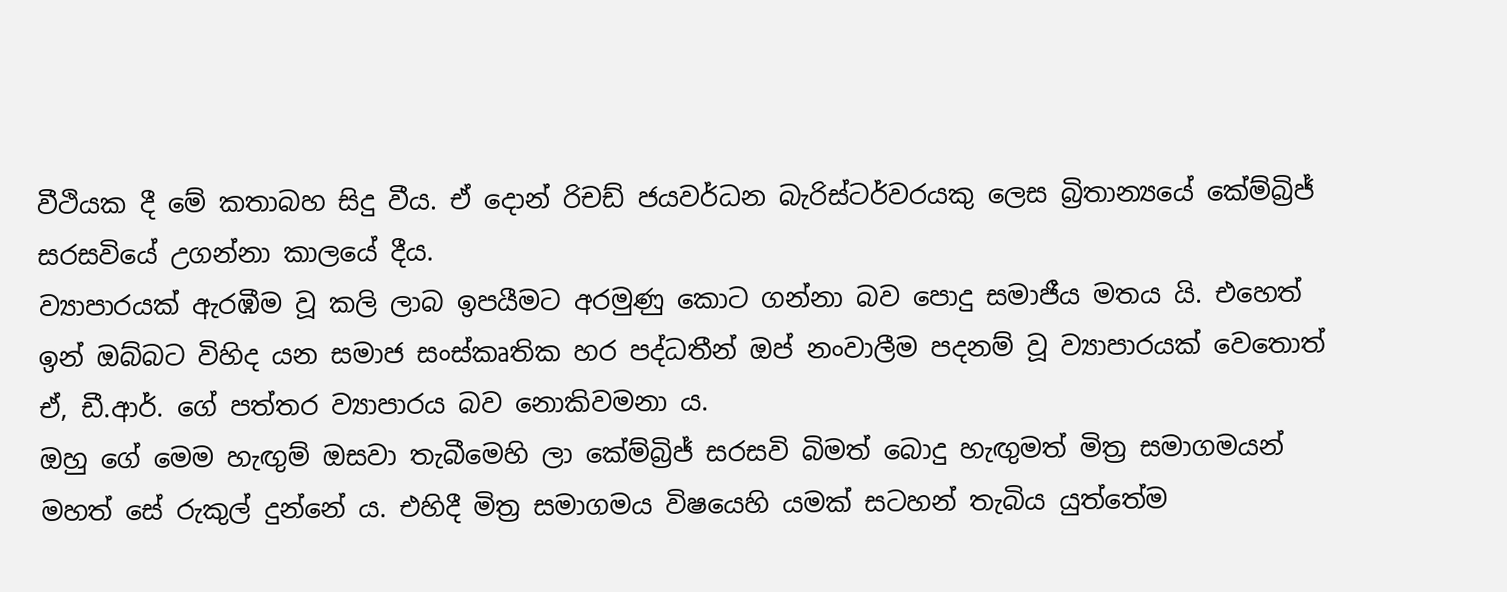වීථියක දී මේ කතාබහ සිදු වීය. ඒ දොන් රිචඩ් ජයවර්ධන බැරිස්ටර්වරයකු ලෙස බ්‍රිතාන්‍යයේ කේම්බ්‍රිජ් සරසවියේ උගන්නා කාලයේ දීය.
ව්‍යාපාරයක් ඇරඹීම වූ කලි ලාබ ඉපයීමට අරමුණු කොට ගන්නා බව පොදු සමාජීය මතය යි. එහෙත් ඉන් ඔබ්බට විහිද යන සමාජ සංස්කෘතික හර පද්ධතීන් ඔප් නංවාලීම පදනම් වූ ව්‍යාපාරයක් වෙතොත් ඒ, ඩී.ආර්. ගේ පත්තර ව්‍යාපාරය බව නොකිවමනා ය.
ඔහු ගේ මෙම හැඟුම් ඔසවා තැබීමෙහි ලා කේම්බ්‍රිජ් සරසවි බිමත් බොදු හැඟුමත් මිත්‍ර සමාගමයන් මහත් සේ රුකුල් දුන්නේ ය. එහිදී මිත්‍ර සමාගමය විෂයෙහි යමක් සටහන් තැබිය යුත්තේම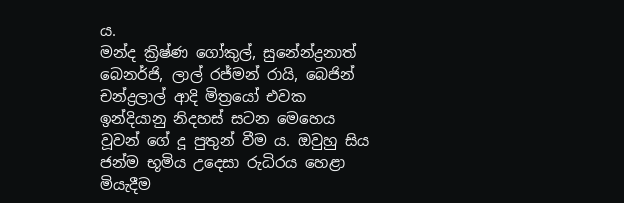ය.
මන්ද ක්‍රිෂ්ණ ගෝකුල්, සුනේන්ද්‍රනාත් බෙනර්ජි, ලාල් රජ්මන් රායි, බෙජින් චන්ද්‍රලාල් ආදි මිත්‍රයෝ එවක ඉන්දියානු නිදහස් සටන මෙහෙය වූවන් ගේ දූ පුතුන් වීම ය. ඔවුහු සිය ජන්ම භූමිය උදෙසා රුධිරය හෙළා මියැදීම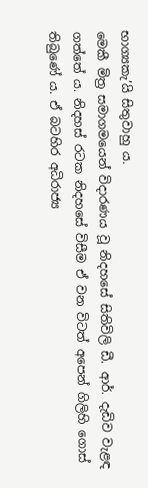භාග්‍යකැ’යි සිතුවාහු ය.
මෙකී මිත්‍ර සමාගමයෙන් විදාරණය වූ නිදහසේ සිතිවිලි ඩී. ආර්. දැඩිව වැළඳ ගත්තේ ය. නිදහස් රටක නිදහසේ විසීම ඒ වන විටත් අපෙන් ගිලිහි ගොස් තිබුණේ ය. ඒ බටහිර අධිරාජ්‍ය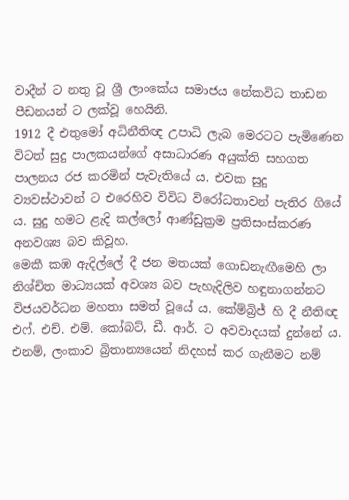වාදීන් ට නතු වූ ශ්‍රී ලාංකේය සමාජය නේකවිධ තාඩන පීඩනයන් ට ලක්වූ හෙයිනි.
1912 දී එතුමෝ අධිනීතිඥ උපාධි ලැබ මෙරටට පැමිණෙන විටත් සුදු පාලකයන්ගේ අසාධාරණ අයුක්ති සහගත පාලනය රජ කරමින් පැවැතියේ ය. එවක සුදු ව්‍යවස්ථාවන් ට එරෙහිව විවිධ විරෝධතාවන් පැතිර ගියේ ය. සුදු හමට ළැදි කල්ලෝ ආණ්ඩුක්‍රම ප්‍රතිසංස්කරණ අනවශ්‍ය බව කිවූහ.
මෙකී කඹ ඇදිල්ලේ දී ජන මතයක් ගොඩනැඟීමෙහි ලා නිශ්චිත මාධ්‍යයක් අවශ්‍ය බව පැහැදිලිව හඳුනාගන්නට විජයවර්ධන මහතා සමත් වූයේ ය. කේම්බ්‍රිජ් හි දී නීතිඥ එෆ්. එච්. එම්. කෝබට්, ඩී. ආර්. ට අවවාදයක් දුන්නේ ය. එනම්, ලංකාව බ්‍රිතාන්‍යයෙන් නිදහස් කර ගැනීමට නම්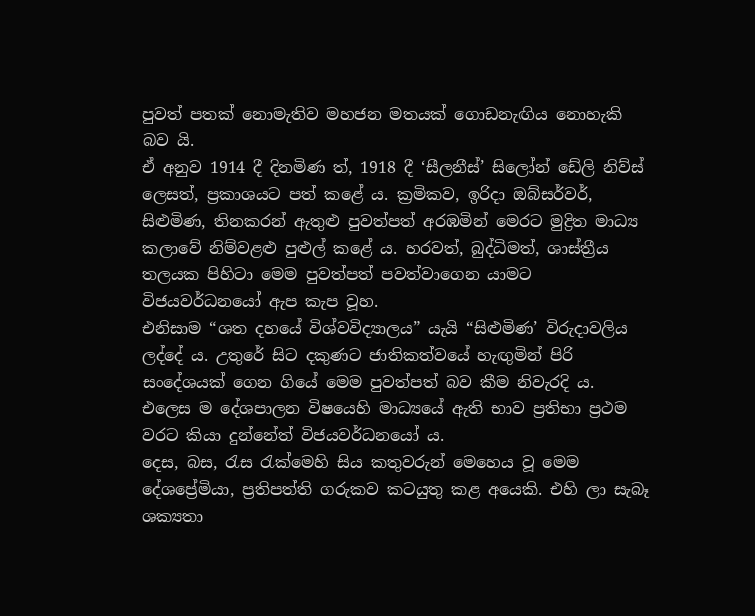පුවත් පතක් නොමැතිව මහජන මතයක් ගොඩනැඟිය නොහැකි බව යි.
ඒ අනුව 1914 දී දිනමිණ ත්, 1918 දී ‘සීලනීස්’ සිලෝන් ඩේලි නිව්ස් ලෙසත්, ප්‍රකාශයට පත් කළේ ය. ක්‍රමිකව, ඉරිදා ඔබ්සර්වර්, සිළුමිණ, තිනකරන් ඇතුළු පුවත්පත් අරඹමින් මෙරට මුද්‍රිත මාධ්‍ය කලාවේ නිම්වළළු පුළුල් කළේ ය. හරවත්, බුද්ධිමත්, ශාස්ත්‍රීය තලයක පිහිටා මෙම පුවත්පත් පවත්වාගෙන යාමට විජයවර්ධනයෝ ඇප කැප වූහ.
එනිසාම “ශත දහයේ විශ්වවිද්‍යාලය” යැයි “සිළුමිණ’ විරුදාවලිය ලද්දේ ය. උතුරේ සිට දකුණට ජාතිකත්වයේ හැඟුමින් පිරි සංදේශයක් ගෙන ගියේ මෙම පුවත්පත් බව කීම නිවැරදි ය. එලෙස ම දේශපාලන විෂයෙහි මාධ්‍යයේ ඇති භාව ප්‍රතිභා ප්‍රථම වරට කියා දුන්නේත් විජයවර්ධනයෝ ය.
දෙස, බස, රැස රැක්මෙහි සිය කතුවරුන් මෙහෙය වූ මෙම දේශප්‍රේමියා, ප්‍රතිපත්ති ගරුකව කටයුතු කළ අයෙකි. එහි ලා සැබෑ ශක්‍යතා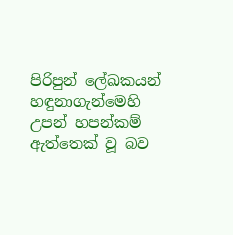පිරිපුන් ලේඛකයන් හඳුනාගැන්මෙහි උපන් හපන්කම් ඇත්තෙක් වූ බව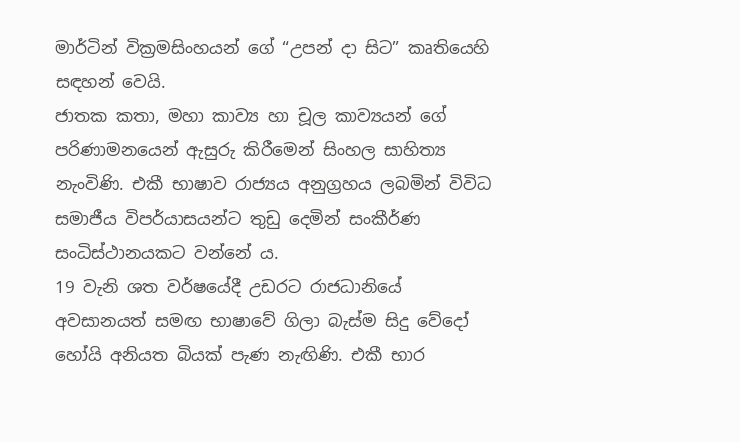මාර්ටින් වික්‍රමසිංහයන් ගේ “උපන් දා සිට” කෘතියෙහි සඳහන් වෙයි.
ජාතක කතා, මහා කාව්‍ය හා චූල කාව්‍යයන් ගේ පරිණාමනයෙන් ඇසුරු කිරීමෙන් සිංහල සාහිත්‍ය නැංවිණි. එකී භාෂාව රාජ්‍යය අනුග්‍රහය ලබමින් විවිධ සමාජීය විපර්යාසයන්ට තුඩු දෙමින් සංකීර්ණ සංධිස්ථානයකට වන්නේ ය.
19 වැනි ශත වර්ෂයේදී උඩරට රාජධානියේ අවසානයත් සමඟ භාෂාවේ ගිලා බැස්ම සිදු වේදෝ හෝයි අනියත බියක් පැණ නැඟිණි. එකී භාර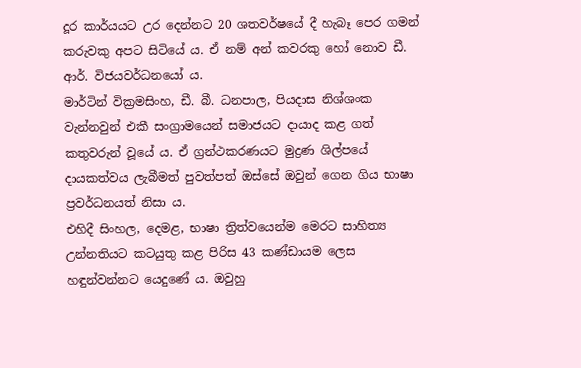දූර කාර්යයට උර දෙන්නට 20 ශතවර්ෂයේ දී හැබෑ පෙර ගමන් කරුවකු අපට සිටියේ ය. ඒ නම් අන් කවරකු හෝ නොව ඩී. ආර්. විජයවර්ධනයෝ ය.
මාර්ටින් වික්‍රමසිංහ, ඩී. බී. ධනපාල, පියදාස නිශ්ශංක වැන්නවුන් එකී සංග්‍රාමයෙන් සමාජයට දායාද කළ ගත් කතුවරුන් වූයේ ය. ඒ ග්‍රන්ථකරණයට මුද්‍රණ ශිල්පයේ දායකත්වය ලැබීමත් පුවත්පත් ඔස්සේ ඔවුන් ගෙන ගිය භාෂා ප්‍රවර්ධනයත් නිසා ය.
එහිදී සිංහල, දෙමළ, භාෂා ත්‍රිත්වයෙන්ම මෙරට සාහිත්‍ය උන්නතියට කටයුතු කළ පිරිස 43 කණ්ඩායම ලෙස හඳුන්වන්නට යෙදුණේ ය. ඔවුහු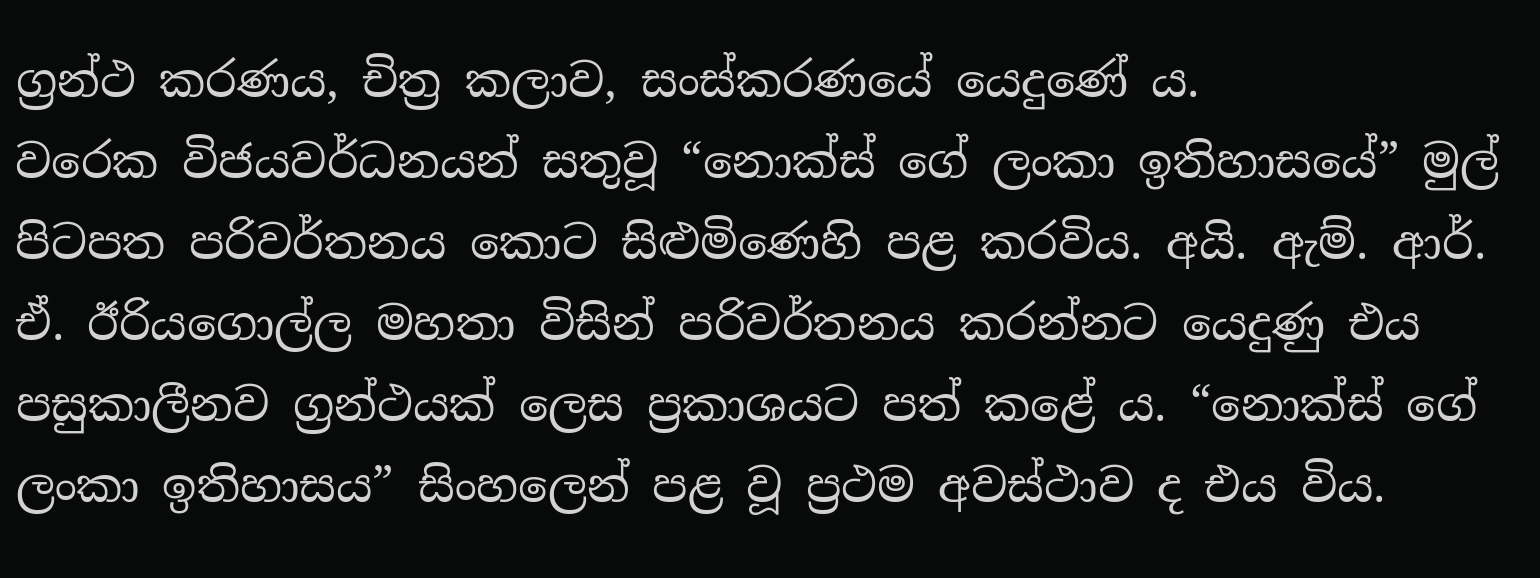ග්‍රන්ථ කරණය, චිත්‍ර කලාව, සංස්කරණයේ යෙදුණේ ය.
වරෙක විජයවර්ධනයන් සතුවූ “නොක්ස් ගේ ලංකා ඉතිහාසයේ” මුල් පිටපත පරිවර්තනය කොට සිළුමිණෙහි පළ කරවිය. අයි. ඇම්. ආර්. ඒ. ඊරියගොල්ල මහතා විසින් පරිවර්තනය කරන්නට යෙදුණු එය පසුකාලීනව ග්‍රන්ථයක් ලෙස ප්‍රකාශයට පත් කළේ ය. “නොක්ස් ගේ ලංකා ඉතිහාසය” සිංහලෙන් පළ වූ ප්‍රථම අවස්ථාව ද එය විය.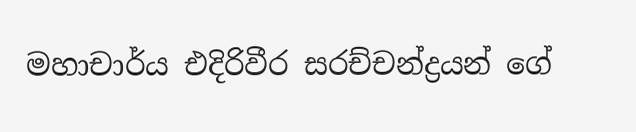මහාචාර්ය එදිරිවීර සරච්චන්ද්‍රයන් ගේ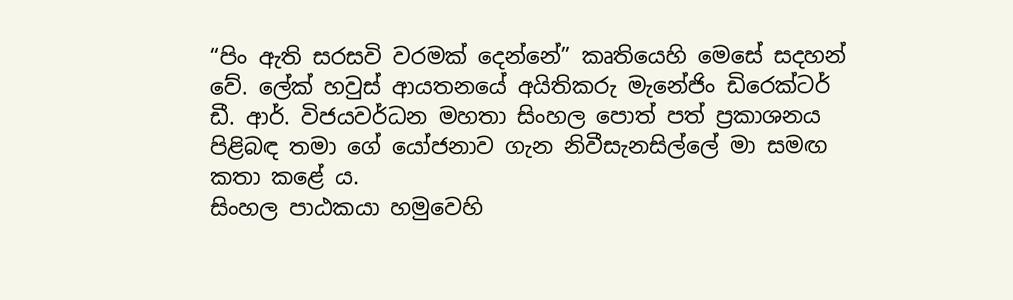“පිං ඇති සරසවි වරමක් දෙන්නේ” කෘතියෙහි මෙසේ සදහන් වේ. ලේක් හවුස් ආයතනයේ අයිතිකරු මැනේජිං ඩිරෙක්ටර් ඩී. ආර්. විජයවර්ධන මහතා සිංහල පොත් පත් ප්‍රකාශනය පිළිබඳ තමා ගේ යෝජනාව ගැන නිවීසැනසිල්ලේ මා සමඟ කතා කළේ ය.
සිංහල පාඨකයා හමුවෙහි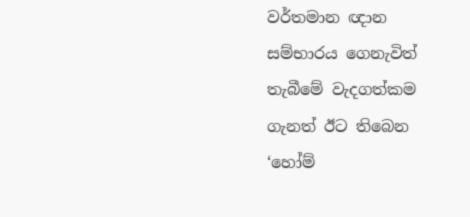වර්තමාන ඥාන සම්භාරය ගෙනැවිත් තැබීමේ වැදගත්කම ගැනත් ඊට තිබෙන ‘හෝම්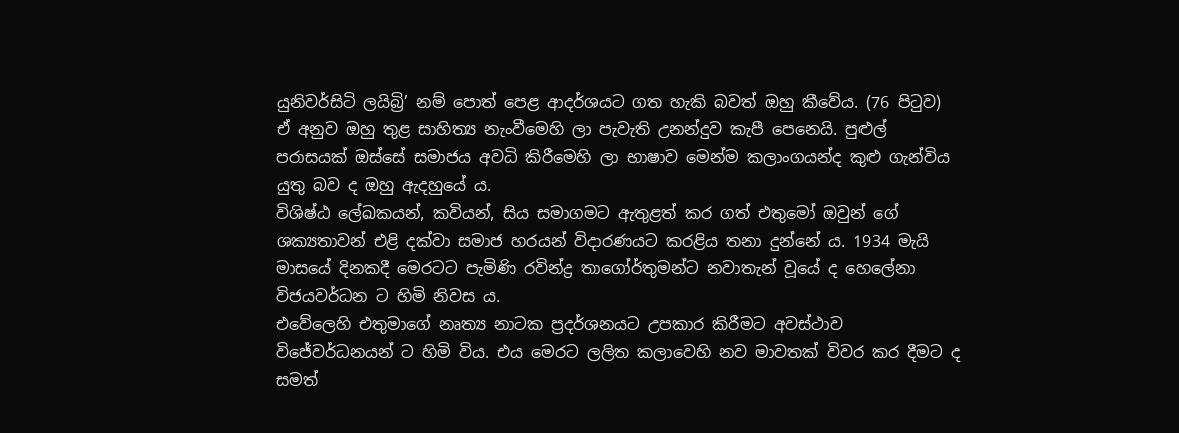යුනිවර්සිටි ලයිබ්‍රි’ නම් පොත් පෙළ ආදර්ශයට ගත හැකි බවත් ඔහු කීවේය. (76 පිටුව)
ඒ අනුව ඔහු තුළ සාහිත්‍ය නැංවීමෙහි ලා පැවැති උනන්දුව කැපී පෙනෙයි. පුළුල් පරාසයක් ඔස්සේ සමාජය අවධි කිරීමෙහි ලා භාෂාව මෙන්ම කලාංගයන්ද කුළු ගැන්විය යුතු බව ද ඔහු ඇදහුයේ ය.
විශිෂ්ඨ ලේඛකයන්, කවියන්, සිය සමාගමට ඇතුළත් කර ගත් එතුමෝ ඔවුන් ගේ ශක්‍යතාවන් එළි දක්වා සමාජ හරයන් විදාරණයට කරළිය තනා දුන්නේ ය. 1934 මැයි මාසයේ දිනකදී මෙරටට පැමිණි රවින්ද්‍ර තාගෝර්තුමන්ට නවාතැන් වූයේ ද හෙලේනා විජයවර්ධන ට හිමි නිවස ය.
එවේලෙහි එතුමාගේ නෘත්‍ය නාටක ප්‍රදර්ශනයට උපකාර කිරීමට අවස්ථාව විජේවර්ධනයන් ට හිමි විය. එය මෙරට ලලිත කලාවෙහි නව මාවතක් විවර කර දීමට ද සමත්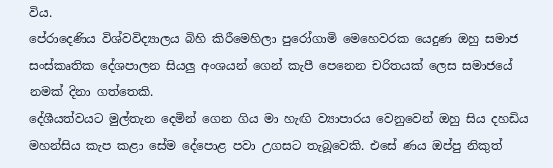විය.
පේරාදෙණිය විශ්වවිද්‍යාලය බිහි කිරීමෙහිලා පුරෝගාමි මෙහෙවරක යෙදුණ ඔහු සමාජ සංස්කෘතික දේශපාලන සියලු අංශයන් ගෙන් කැපී පෙනෙන චරිතයක් ලෙස සමාජයේ නමක් දිනා ගත්තෙකි.
දේශීයත්වයට මුල්තැන දෙමින් ගෙන ගිය මා හැඟි ව්‍යාපාරය වෙනුවෙන් ඔහු සිය දහඩිය මහන්සිය කැප කළා සේම දේපොළ පවා උගසට තැබූවෙකි. එසේ ණය ඔප්පු නිකුත්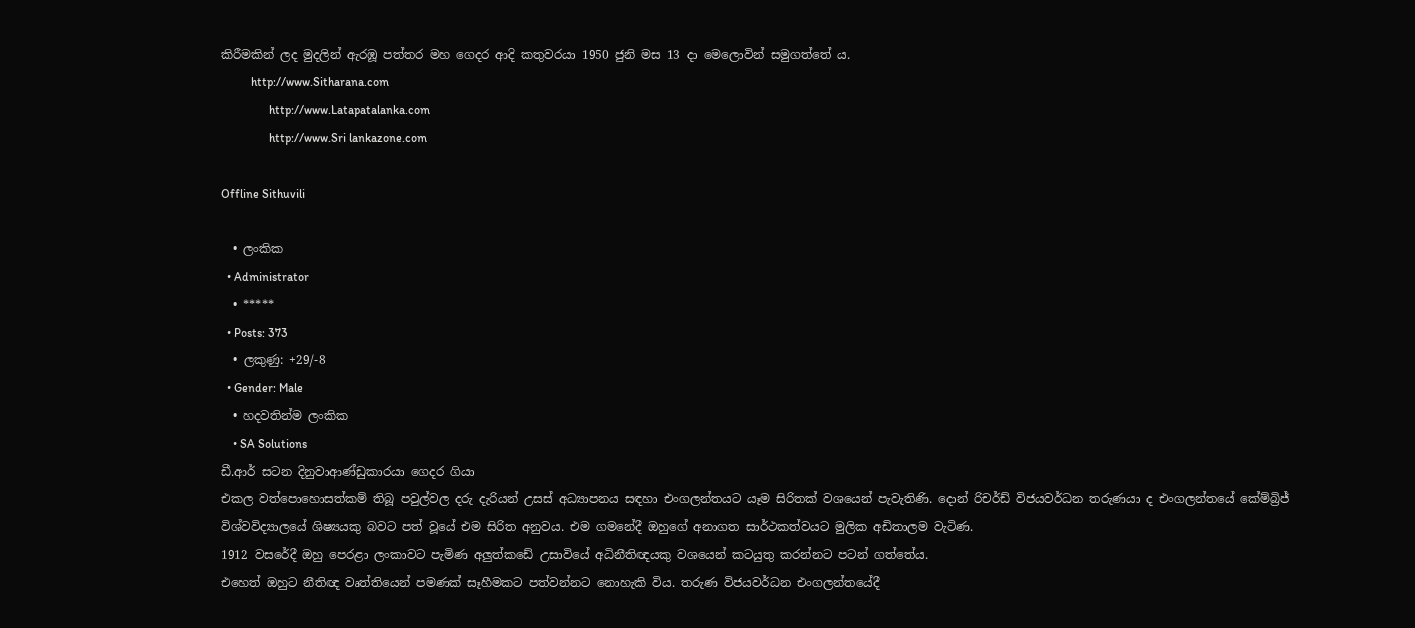කිරීමකින් ලද මුදලින් ඇරඹූ පත්තර මහ ගෙදර ආදි කතුවරයා 1950 ජුනි මස 13 දා මෙලොවින් සමුගත්තේ ය.
          http://www.Sitharana.com
                http://www.Latapatalanka.com
                http://www.Sri lankazone.com

Offline Sithuvili

  • ලංකික
  • Administrator
  • *****
  • Posts: 373
  • ලකුණු: +29/-8
  • Gender: Male
  • හදවතින්ම ලංකික
    • SA Solutions
ඩී.ආර් සටන දිනුවාආණ්ඩුකාරයා ගෙදර ගියා
එකල වත්පොහොසත්කම් තිබූ පවුල්වල දරු දැරියන් උසස් අධ්‍යාපනය සඳහා එංගලන්තයට යෑම සිරිතක් වශයෙන් පැවැතිණි. දොන් රිචර්ඩ් විජයවර්ධන තරුණයා ද එංගලන්තයේ කේම්බ්‍රිජ් විශ්වවිද්‍යාලයේ ශිෂ්‍යයකු බවට පත් වූයේ එම සිරිත අනුවය. එම ගමනේදී ඔහුගේ අනාගත සාර්ථකත්වයට මුලික අඩිතාලම වැටිණ.
1912 වසරේදී ඔහු පෙරළා ලංකාවට පැමිණ අලුත්කඩේ උසාවියේ අධිනීතිඥයකු වශයෙන් කටයුතු කරන්නට පටන් ගත්තේය.
එහෙත් ඔහුට නීතිඥ වෘත්තියෙන් පමණක් සෑහීමකට පත්වන්නට නොහැකි විය. තරුණ විජයවර්ධන එංගලන්තයේදී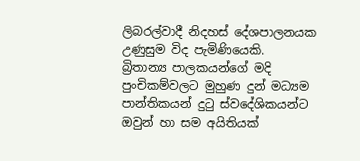ලිබරල්වාදී නිදහස් දේශපාලනයක උණුසුම විද පැමිණියෙකි.
බ්‍රිතාන්‍ය පාලකයන්ගේ මදි පුංචිකම්වලට මුහුණ දුන් මධ්‍යම පාන්තිකයන් දුටු ස්වදේශිකයන්ට ඔවුන් හා සම අයිතියක්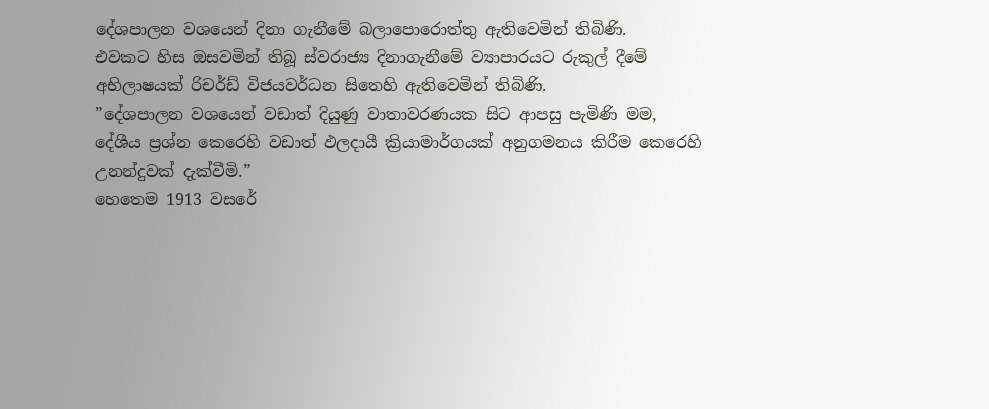දේශපාලන වශයෙන් දිනා ගැනීමේ බලාපොරොත්තු ඇතිවෙමින් තිබිණි.
එවකට හිස ඔසවමින් තිබූ ස්වරාජ්‍ය දිනාගැනීමේ ව්‍යාපාරයට රුකුල් දීමේ අභිලාෂයක් රිචර්ඩ් විජයවර්ධන සිතෙහි ඇතිවෙමින් තිබිණි.
”දේශපාලන වශයෙන් වඩාත් දියුණු වාතාවරණයක සිට ආපසු පැමිණි මම, දේශීය ප්‍රශ්න කෙරෙහි වඩාත් ඵලදායී ක්‍රියාමාර්ගයක් අනුගමනය කිරීම කෙරෙහි උනන්දුවක් දැක්වීමි.”
හෙතෙම 1913 වසරේ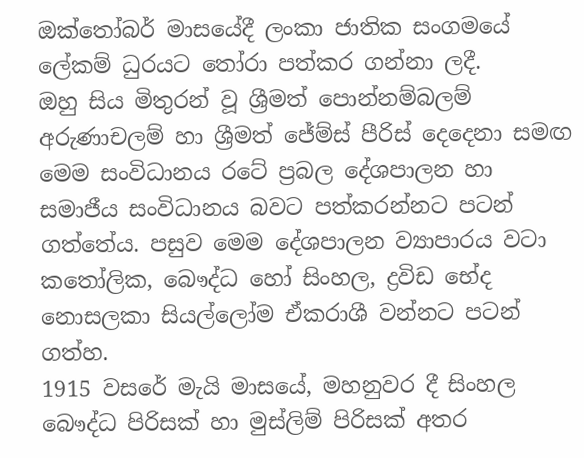ඔක්තෝබර් මාසයේදී ලංකා ජාතික සංගමයේ ලේකම් ධුරයට තෝරා පත්කර ගන්නා ලදී.
ඔහු සිය මිතුරන් වූ ශ්‍රීමත් පොන්නම්බලම් අරුණාචලම් හා ශ්‍රීමත් ජේම්ස් පීරිස් දෙදෙනා සමඟ මෙම සංවිධානය රටේ ප්‍රබල දේශපාලන හා සමාජීය සංවිධානය බවට පත්කරන්නට පටන් ගත්තේය. පසුව මෙම දේශපාලන ව්‍යාපාරය වටා කතෝලික, බෞද්ධ හෝ සිංහල, ද්‍රවිඩ භේද නොසලකා සියල්ලෝම ඒකරාශී වන්නට පටන් ගත්හ.
1915 වසරේ මැයි මාසයේ, මහනුවර දී සිංහල බෞද්ධ පිරිසක් හා මුස්ලිම් පිරිසක් අතර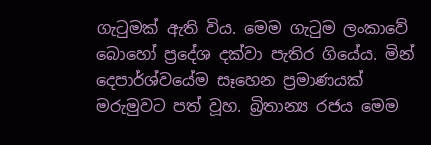ගැටුමක් ඇති විය. මෙම ගැටුම ලංකාවේ බොහෝ ප්‍රදේශ දක්වා පැතිර ගියේය. මින් දෙපාර්ශ්වයේම සෑහෙන ප්‍රමාණයක් මරුමුවට පත් වූහ. බ්‍රිතාන්‍ය රජය මෙම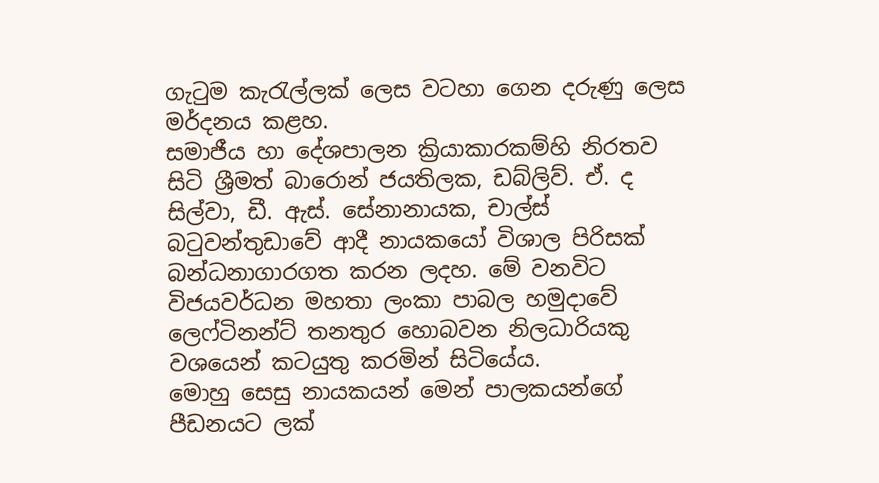ගැටුම කැරැල්ලක් ලෙස වටහා ගෙන දරුණු ලෙස මර්දනය කළහ.
සමාජීය හා දේශපාලන ක්‍රියාකාරකම්හි නිරතව සිටි ශ්‍රීමත් බාරොන් ජයතිලක, ඩබ්ලිව්. ඒ. ද සිල්වා, ඩී. ඇස්. සේනානායක, චාල්ස් බටුවන්තුඩාවේ ආදී නායකයෝ විශාල පිරිසක් බන්ධනාගාරගත කරන ලදහ. මේ වනවිට විජයවර්ධන මහතා ලංකා පාබල හමුදාවේ ලෙෆ්ටිනන්ට් තනතුර හොබවන නිලධාරියකු වශයෙන් කටයුතු කරමින් සිටියේය.
මොහු සෙසු නායකයන් මෙන් පාලකයන්ගේ පීඩනයට ලක්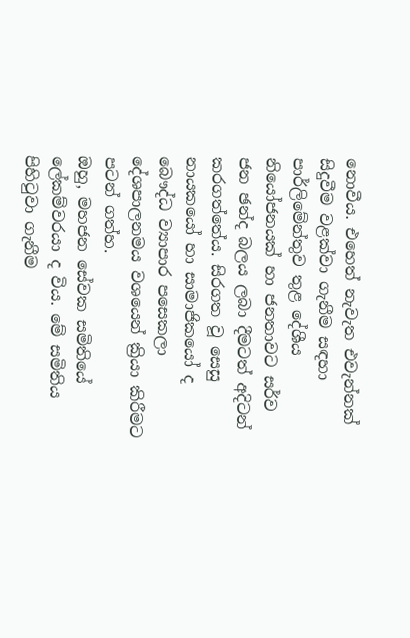නොවීය. එහෙත් නැවැත එවැන්නක් සිදුවීම වළක්වා ගැනීම සඳහා පාර්ලිමේන්තුව තුළ දේශීය නියෝජනයක් හා ජනතාවට සර්ව ජන ඡන්ද බලය ලබා දීමටත් අදිටන් කරගත්තේය. සිරගත වූ සෙසු නායකයෝ හා සාමාජිකයෝ ද බෞද්ධ ව්‍යාපාර පසෙකලා දේශපාලනමය වශයෙන් ක්‍රියා කිරීමට පටන් ගත්හ.
ඔහු, මහජන සේවක සමිතියේ ලේකම්වරයා ද විය. මේ සමිතිය පිහිටුවා ගැනීම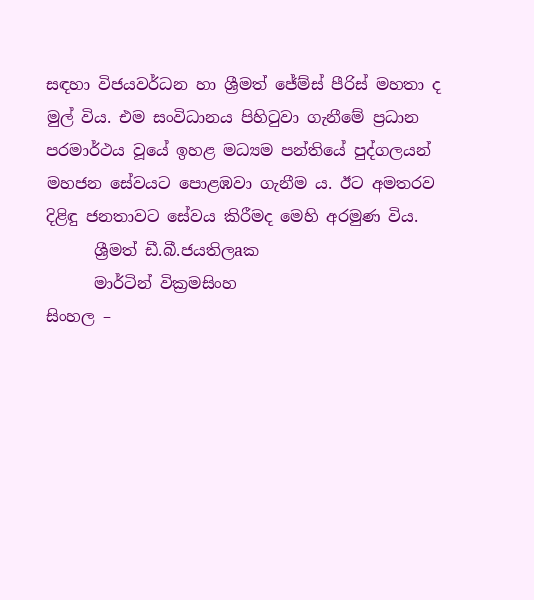සඳහා විජයවර්ධන හා ශ්‍රීමත් ජේම්ස් පීරිස් මහතා ද මුල් විය. එම සංවිධානය පිහිටුවා ගැනීමේ ප්‍රධාන පරමාර්ථය වූයේ ඉහළ මධ්‍යම පන්තියේ පුද්ගලයන් මහජන සේවයට පොළඹවා ගැනීම ය. ඊට අමතරව දිළිඳු ජනතාවට සේවය කිරීමද මෙහි අරමුණ විය.
      ශ්‍රීමත් ඩී.බී.ජයතිලaක
      මාර්ටින් වික්‍රමසිංහ
සිංහල –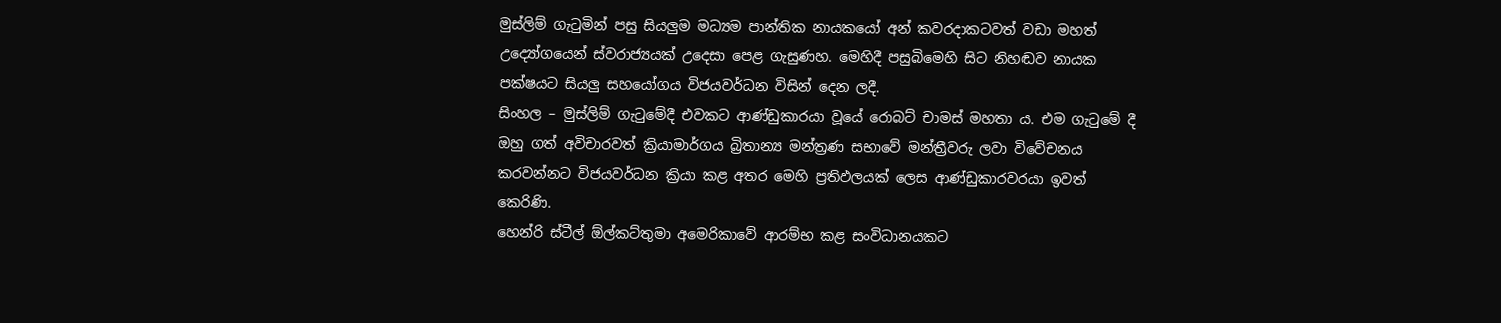මුස්ලිම් ගැටුමින් පසු සියලුම මධ්‍යම පාන්තික නායකයෝ අන් කවරදාකටවත් වඩා මහත් උද්‍යෝගයෙන් ස්වරාජ්‍යයක් උදෙසා පෙළ ගැසුණහ. මෙහිදී පසුබිමෙහි සිට නිහඬව නායක පක්ෂයට සියලු සහයෝගය විජයවර්ධන විසින් දෙන ලදී.
සිංහල – මුස්ලිම් ගැටුමේදී එවකට ආණ්ඩුකාරයා වූයේ රොබට් චාමස් මහතා ය. එම ගැටුමේ දී ඔහු ගත් අවිචාරවත් ක්‍රියාමාර්ගය බ්‍රිතාන්‍ය මන්ත්‍රණ සභාවේ මන්ත්‍රීවරු ලවා විවේචනය කරවන්නට විජයවර්ධන ක්‍රියා කළ අතර මෙහි ප්‍රතිඵලයක් ලෙස ආණ්ඩුකාරවරයා ඉවත් කෙරිණි.
හෙන්රි ස්ටීල් ඕල්කට්තුමා අමෙරිකාවේ ආරම්භ කළ සංවිධානයකට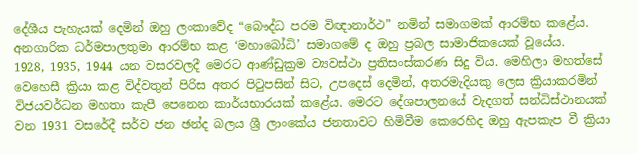දේශීය පැහැයක් දෙමින් ඔහු ලංකාවේද “බෞද්ධ පරම විඥානාර්ථ” නමින් සමාගමක් ආරම්භ කළේය. අනගාරික ධර්මපාලතුමා ආරම්භ කළ ‘මහාබෝධි’ සමාගමේ ද ඔහු ප්‍රබල සාමාජිකයෙක් වූයේය.
1928, 1935, 1944 යන වසරවලදී මෙරට ආණ්ඩුක්‍රම ව්‍යවස්ථා ප්‍රතිසංස්කරණ සිදු විය. මෙහිලා මහත්සේ වෙහෙසී ක්‍රියා කළ විද්වතුන් පිරිස අතර පිටුපසින් සිට, උපදෙස් දෙමින්, අතරමැදියකු ලෙස ක්‍රියාකරමින් විජයවර්ධන මහතා කැපී පෙනෙන කාර්යභාරයක් කළේය. මෙරට දේශපාලනයේ වැදගත් සන්ධිස්ථානයක් වන 1931 වසරේදී සර්ව ජන ඡන්ද බලය ශ්‍රී ලාංකේය ජනතාවට හිමිවීම කෙරෙහිද ඔහු ඇපකැප වී ක්‍රියා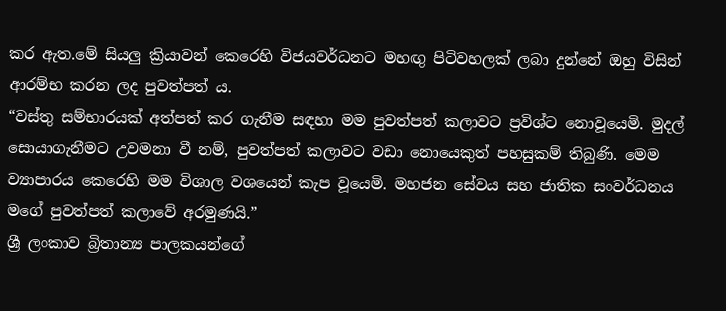කර ඇත.මේ සියලු ක්‍රියාවන් කෙරෙහි විජයවර්ධනට මහඟු පිටිවහලක් ලබා දුන්නේ ඔහු විසින් ආරම්භ කරන ලද පුවත්පත් ය.
“වස්තු සම්භාරයක් අත්පත් කර ගැනීම සඳහා මම පුවත්පත් කලාවට ප්‍රවිශ්ට නොවූයෙමි. මුදල් සොයාගැනීමට උවමනා වී නම්, පුවත්පත් කලාවට වඩා නොයෙකුත් පහසුකම් තිබුණි. මෙම ව්‍යාපාරය කෙරෙහි මම විශාල වශයෙන් කැප වූයෙමි. මහජන සේවය සහ ජාතික සංවර්ධනය මගේ පුවත්පත් කලාවේ අරමුණයි.”
ශ්‍රී ලංකාව බ්‍රිතාන්‍ය පාලකයන්ගේ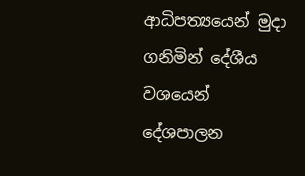ආධිපත්‍යයෙන් මුදා ගනිමින් දේශීය වශයෙන් දේශපාලන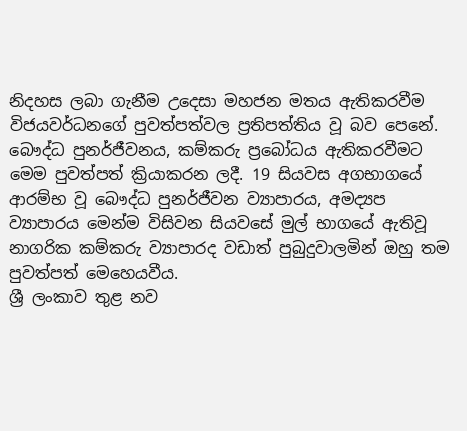නිදහස ලබා ගැනීම උදෙසා මහජන මතය ඇතිකරවීම විජයවර්ධනගේ පුවත්පත්වල ප්‍රතිපත්තිය වූ බව පෙනේ.
බෞද්ධ පුනර්ජීවනය, කම්කරු ප්‍රබෝධය ඇතිකරවීමට මෙම පුවත්පත් ක්‍රියාකරන ලදී. 19 සියවස අගභාගයේ ආරම්භ වූ බෞද්ධ පුනර්ජීවන ව්‍යාපාරය, අමද්‍යප ව්‍යාපාරය මෙන්ම විසිවන සියවසේ මුල් භාගයේ ඇතිවූ නාගරික කම්කරු ව්‍යාපාරද වඩාත් පුබුදුවාලමින් ඔහු තම පුවත්පත් මෙහෙයවීය.
ශ්‍රී ලංකාව තුළ නව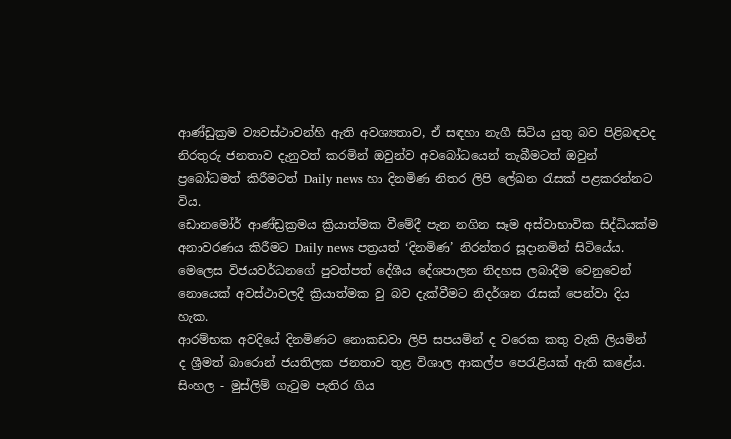ආණ්ඩුක්‍රම ව්‍යවස්ථාවන්හි ඇති අවශ්‍යතාව, ඒ සඳහා නැගී සිටිය යුතු බව පිළිබඳවද නිරතුරු ජනතාව දැනුවත් කරමින් ඔවුන්ව අවබෝධයෙන් තැබීමටත් ඔවුන් ප්‍රබෝධමත් කිරීමටත් Daily news හා දිනමිණ නිතර ලිපි ලේඛන රැසක් පළකරන්නට විය.
ඩොනමෝර් ආණ්ඩ්‍රක්‍රමය ක්‍රියාත්මක වීමේදී පැන නගින සෑම අස්වාභාවික සිද්ධියක්ම අනාවරණය කිරීමට Daily news පත්‍රයත් ‘දිනමිණ’ නිරන්තර සූදානමින් සිටියේය. මෙලෙස විජයවර්ධනගේ පුවත්පත් දේශීය දේශපාලන නිදහස ලබාදීම වෙනුවෙන් නොයෙක් අවස්ථාවලදී ක්‍රියාත්මක වු බව දැක්වීමට නිදර්ශන රැසක් පෙන්වා දිය හැක.
ආරම්භක අවදියේ දිනමිණට නොකඩවා ලිපි සපයමින් ද වරෙක කතු වැකි ලියමින් ද ශ්‍රීමත් බාරොන් ජයතිලක ජනතාව තුළ විශාල ආකල්ප පෙරැළියක් ඇති කළේය. සිංහල - මුස්ලිම් ගැටුම පැතිර ගිය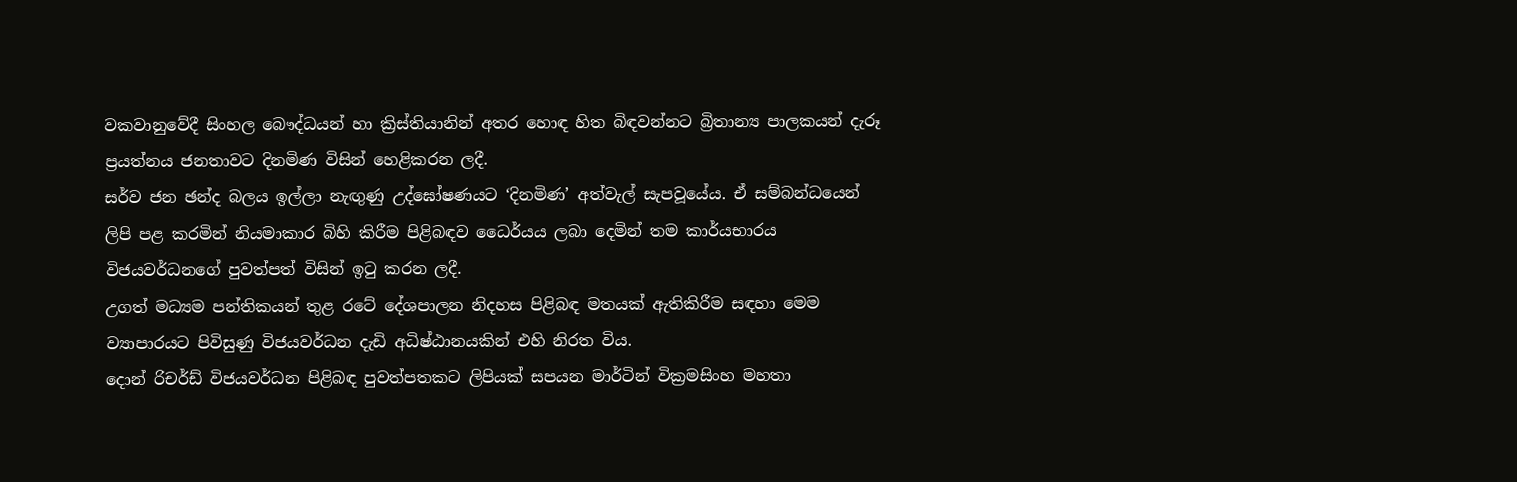වකවානුවේදී සිංහල බෞද්ධයන් හා ක්‍රිස්තියානින් අතර හොඳ හිත බිඳවන්නට බ්‍රිතාන්‍ය පාලකයන් දැරූ ප්‍රයත්නය ජනතාවට දිනමිණ විසින් හෙළිකරන ලදී.
සර්ව ජන ඡන්ද බලය ඉල්ලා නැඟුණු උද්ඝෝෂණයට ‘දිනමිණ’ අත්වැල් සැපවූයේය. ඒ සම්බන්ධයෙන් ලිපි පළ කරමින් නියමාකාර බිහි කිරීම පිළිබඳව ධෛර්යය ලබා දෙමින් තම කාර්යභාරය විජයවර්ධනගේ පුවත්පත් විසින් ඉටු කරන ලදී.
උගත් මධ්‍යම පන්තිකයන් තුළ රටේ දේශපාලන නිදහස පිළිබඳ මතයක් ඇතිකිරීම සඳහා මෙම ව්‍යාපාරයට පිවිසුණු විජයවර්ධන දැඩි අධිෂ්ඨානයකින් එහි නිරත විය.
දොන් රිචර්ඩ් විජයවර්ධන පිළිබඳ පුවත්පතකට ලිපියක් සපයන මාර්ටින් වික්‍රමසිංහ මහතා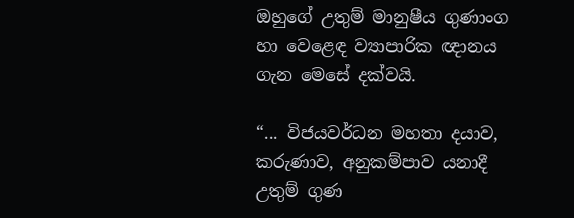ඔහුගේ උතුම් මානුෂීය ගුණාංග හා වෙළෙඳ ව්‍යාපාරික ඥානය ගැන මෙසේ දක්වයි.

“... විජයවර්ධන මහතා දයාව, කරුණාව, අනුකම්පාව යනාදී උතුම් ගුණ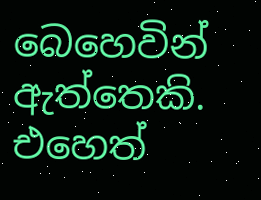බෙහෙවින් ඇත්තෙකි. එහෙත්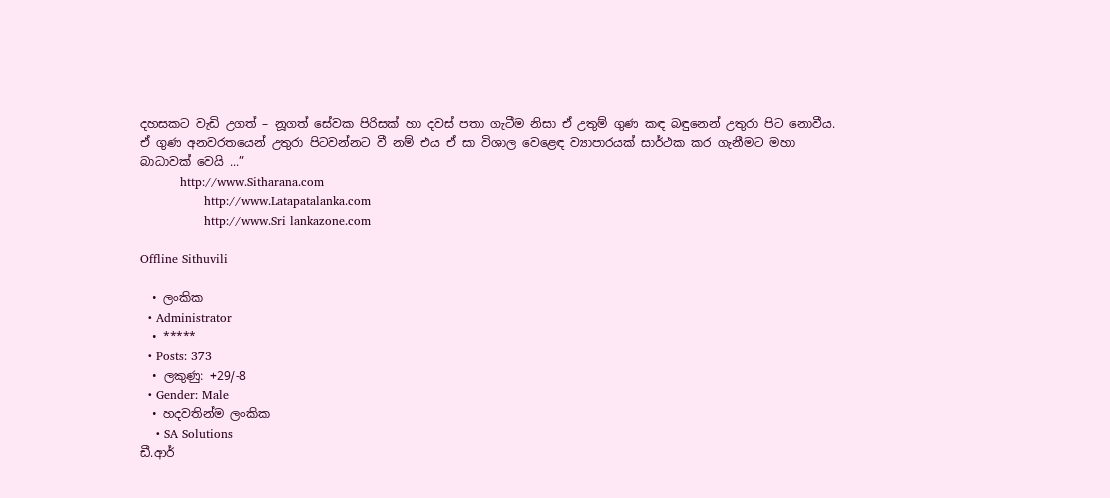දහසකට වැඩි උගත් – නූගත් සේවක පිරිසක් හා දවස් පතා ගැටීම නිසා ඒ උතුම් ගුණ කඳ බඳුනෙන් උතුරා පිට නොවීය. ඒ ගුණ අනවරතයෙන් උතුරා පිටවන්නට වී නම් එය ඒ සා විශාල වෙළෙඳ ව්‍යාපාරයක් සාර්ථක කර ගැනීමට මහා බාධාවක් වෙයි ...”
          http://www.Sitharana.com
                http://www.Latapatalanka.com
                http://www.Sri lankazone.com

Offline Sithuvili

  • ලංකික
  • Administrator
  • *****
  • Posts: 373
  • ලකුණු: +29/-8
  • Gender: Male
  • හදවතින්ම ලංකික
    • SA Solutions
ඩී.ආර්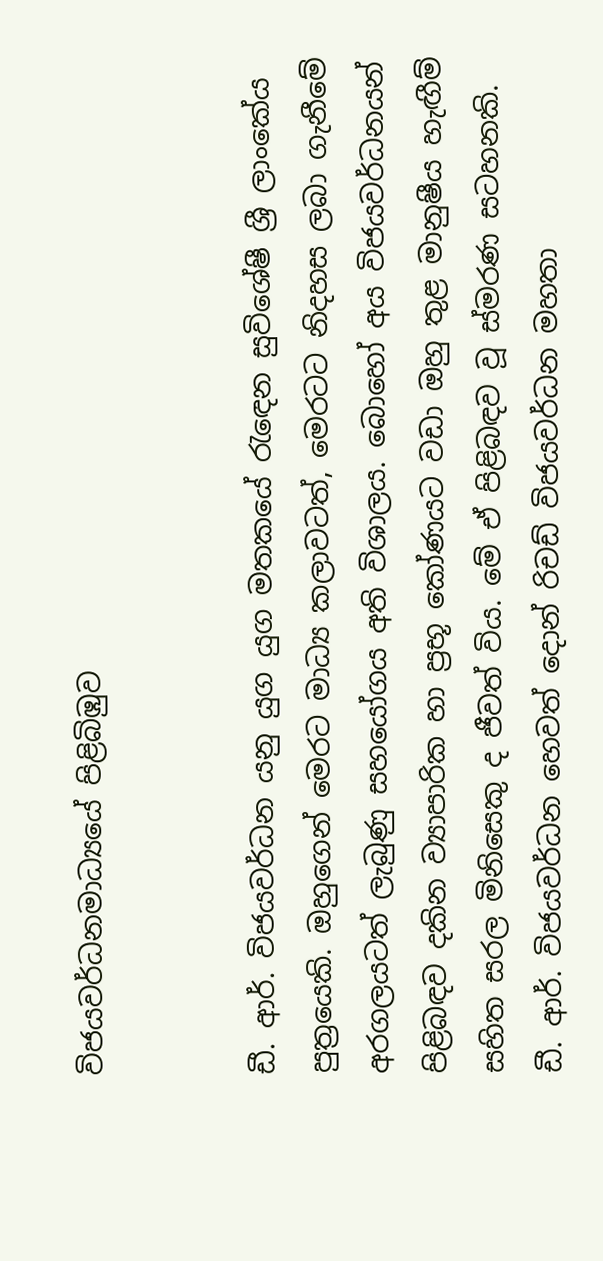විජයවර්ධනමාධ්‍යයේ පිළිබිඹුව


ඩී. ආර්. විජයවර්ධන යනු යුග යුග මතකයේ රැඳෙන සුවිශේෂී ශ්‍රී ලාංකේය පුත්‍රයෙකි. ඔහුගෙන් මෙරට මාධ්‍ය කලාවටත්, මෙරටට නිදහස ලබා ගැනීමේ අරගලයටත් ලැබුණු සහයෝගය අති විශාලය. බොහෝ අය විජයවර්ධනයන් පිළිබඳව දකින ව්‍යාපාරික හා ප්‍රභූ කෝණයට වඩා ඔහු තුළ මානුෂීය හැඟීම් සහිත සරල මිනිසෙකු ද ජීවත් විය. මේ ඒ පිළිබඳව වූ ස්මරණ සටහනකි.
ඩී. ආර්. විජයවර්ධන හෙවත් දොන් රිචඩ් විජයවර්ධන මහතා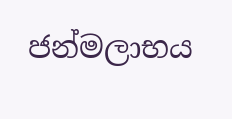ජන්මලාභය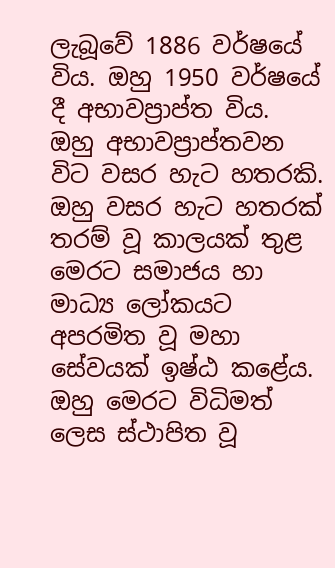ලැබූවේ 1886 වර්ෂයේ විය. ඔහු 1950 වර්ෂයේ දී අභාවප්‍රාප්ත විය.
ඔහු අභාවප්‍රාප්තවන විට වසර හැට හතරකි. ඔහු වසර හැට හතරක් තරම් වූ කාලයක් තුළ මෙරට සමාජය හා මාධ්‍ය ලෝකයට අපරමිත වූ මහා සේවයක් ඉෂ්ඨ කළේය. ඔහු මෙරට විධිමත් ලෙස ස්ථාපිත වූ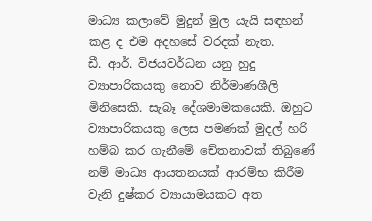මාධ්‍ය කලාවේ මුදුන් මුල යැයි සඳහන් කළ ද එම අදහසේ වරදක් නැත.
ඩී. ආර්. විජයවර්ධන යනු හුදු ව්‍යාපාරිකයකු නොව නිර්මාණශීලි මිනිසෙකි. සැබෑ දේශමාමකයෙකි. ඔහුට ව්‍යාපාරිකයකු ලෙස පමණක් මුදල් හරි හම්බ කර ගැනීමේ චේතනාවක් තිබුණේ නම් මාධ්‍ය ආයතනයක් ආරම්භ කිරීම වැනි දුෂ්කර ව්‍යායාමයකට අත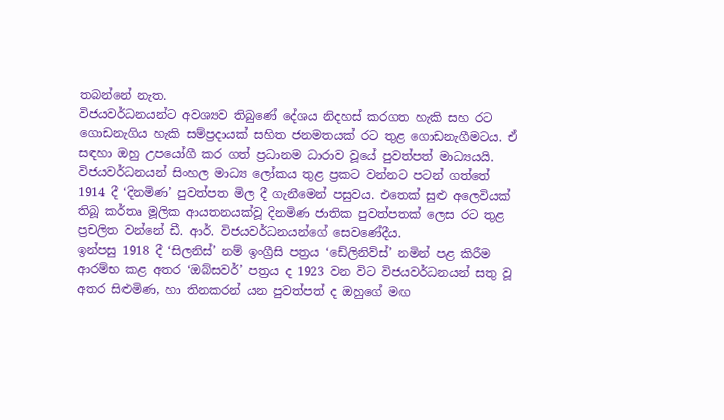තබන්නේ නැත.
විජයවර්ධනයන්ට අවශ්‍යව තිබුණේ දේශය නිදහස් කරගත හැකි සහ රට ගොඩනැගිය හැකි සම්ප්‍රදායක් සහිත ජනමතයක් රට තුළ ගොඩනැගීමටය. ඒ සඳහා ඔහු උපයෝගී කර ගත් ප්‍රධානම ධාරාව වූයේ පුවත්පත් මාධ්‍යයයි.
විජයවර්ධනයන් සිංහල මාධ්‍ය ලෝකය තුළ ප්‍රකට වන්නට පටන් ගත්තේ 1914 දී ‘දිනමිණ’ පුවත්පත මිල දී ගැනීමෙන් පසුවය. එතෙක් සුළු අලෙවියක් තිබූ කර්තෘ මූලික ආයතනයක්වූ දිනමිණ ජාතික පුවත්පතක් ලෙස රට තුළ ප්‍රචලිත වන්නේ ඩී. ආර්. විජයවර්ධනයන්ගේ සෙවණේදීය.
ඉන්පසු 1918 දී ‘සිලනිස්’ නම් ඉංග්‍රීසි පත්‍රය ‘ඩේලිනිව්ස්’ නමින් පළ කිරීම ආරම්භ කළ අතර ‘ඔබ්සවර්’ පත්‍රය ද 1923 වන විට විජයවර්ධනයන් සතු වූ අතර සිළුමිණ, හා තිනකරන් යන පුවත්පත් ද ඔහුගේ මඟ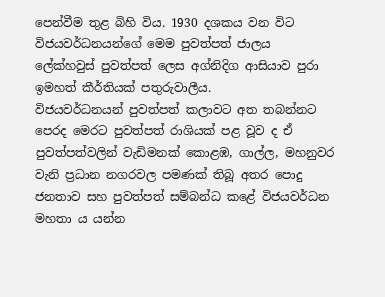පෙන්වීම තුළ බිහි විය. 1930 දශකය වන විට විජයවර්ධනයන්ගේ මෙම පුවත්පත් ජාලය ලේක්හවුස් පුවත්පත් ලෙස අග්නිදිග ආසියාව පුරා ඉමහත් කීර්තියක් පතුරුවාලීය.
විජයවර්ධනයන් පුවත්පත් කලාවට අත තබන්නට පෙරද මෙරට පුවත්පත් රාශියක් පළ වූව ද ඒ පුවත්පත්වලින් වැඩිමනක් කොළඹ, ගාල්ල, මහනුවර වැනි ප්‍රධාන නගරවල පමණක් තිබූ අතර පොදු ජනතාව සහ පුවත්පත් සම්බන්ධ කළේ විජයවර්ධන මහතා ය යන්න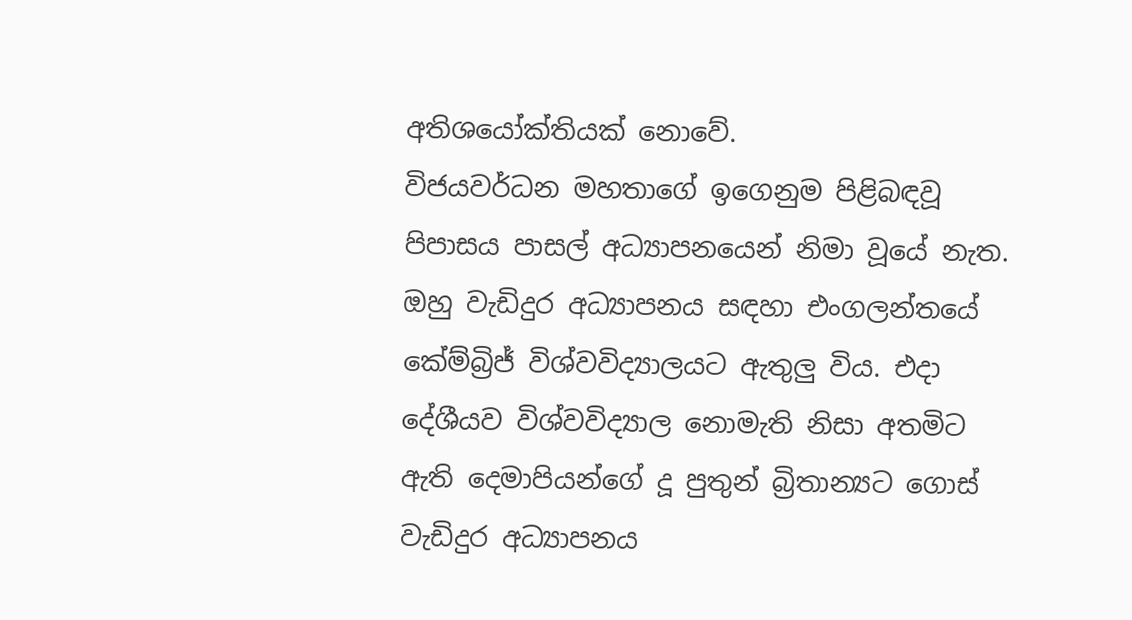අතිශයෝක්තියක් නොවේ.
විජයවර්ධන මහතාගේ ඉගෙනුම පිළිබඳවූ පිපාසය පාසල් අධ්‍යාපනයෙන් නිමා වූයේ නැත. ඔහු වැඩිදුර අධ්‍යාපනය සඳහා එංගලන්තයේ කේම්බ්‍රිජ් විශ්වවිද්‍යාලයට ඇතුලු විය. එදා දේශීයව විශ්වවිද්‍යාල නොමැති නිසා අතමිට ඇති දෙමාපියන්ගේ දූ පුතුන් බ්‍රිතාන්‍යට ගොස් වැඩිදුර අධ්‍යාපනය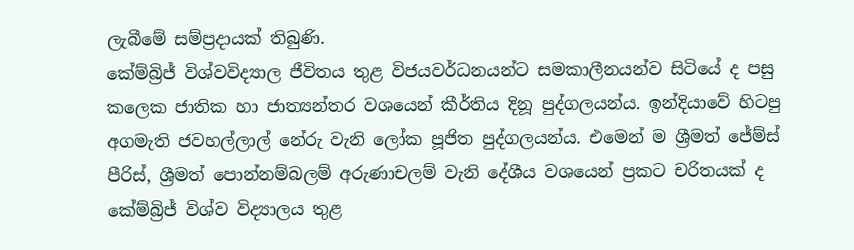ලැබීමේ සම්ප්‍රදායක් තිබුණි.
කේම්බ්‍රිජ් විශ්වවිද්‍යාල ජීවිතය තුළ විජයවර්ධනයන්ට සමකාලීනයන්ව සිටියේ ද පසු කලෙක ජාතික හා ජාත්‍යන්තර වශයෙන් කීර්තිය දිනූ පුද්ගලයන්ය. ඉන්දියාවේ හිටපු අගමැති ජවහල්ලාල් නේරු වැනි ලෝක පූජිත පුද්ගලයන්ය. එමෙන් ම ශ්‍රීමත් ජේම්ස් පීරිස්, ශ්‍රීමත් පොන්නම්බලම් අරුණාචලම් වැනි දේශීය වශයෙන් ප්‍රකට චරිතයක් ද කේම්බ්‍රිජ් විශ්ව විද්‍යාලය තුළ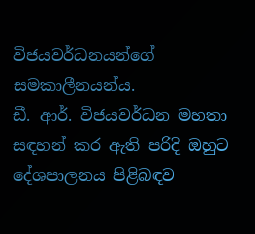විජයවර්ධනයන්ගේ සමකාලීනයන්ය.
ඩී. ආර්. විජයවර්ධන මහතා සඳහන් කර ඇති පරිදි ඔහුට දේශපාලනය පිළිබඳව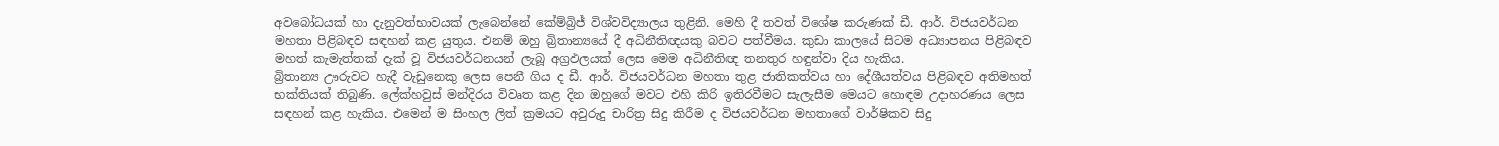අවබෝධයක් හා දැනුවත්භාවයක් ලැබෙන්නේ කේම්බ්‍රිජ් විශ්වවිද්‍යාලය තුළිනි. මෙහි දී තවත් විශේෂ කරුණක් ඩී. ආර්. විජයවර්ධන මහතා පිළිබඳව සඳහන් කළ යුතුය. එනම් ඔහු බ්‍රිතාන්‍යයේ දී අධිනීතිඥයකු බවට පත්වීමය. කුඩා කාලයේ සිටම අධ්‍යාපනය පිළිබඳව මහත් කැමැත්තක් දැක් වූ විජයවර්ධනයන් ලැබූ අග්‍රඵලයක් ලෙස මෙම අධිනීතිඥ තනතුර හඳුන්වා දිය හැකිය.
බ්‍රිතාන්‍ය ඌරුවට හැදී වැඩුනෙකු ලෙස පෙනී ගිය ද ඩී. ආර්. විජයවර්ධන මහතා තුළ ජාතිකත්වය හා දේශීයත්වය පිළිබඳව අතිමහත් භක්තියක් තිබුණි. ලේක්හවුස් මන්දිරය විවෘත කළ දින ඔහුගේ මවට එහි කිරි ඉතිරවීමට සැලැසීම මෙයට හොඳම උදාහරණය ලෙස සඳහන් කළ හැකිය. එමෙන් ම සිංහල ලිත් ක්‍රමයට අවුරුදු චාරිත්‍ර සිදු කිරීම ද විජයවර්ධන මහතාගේ වාර්ෂිකව සිදු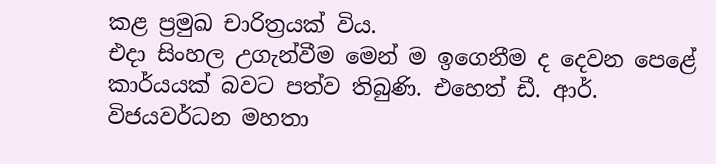කළ ප්‍රමුඛ චාරිත්‍රයක් විය.
එදා සිංහල උගැන්වීම මෙන් ම ඉගෙනීම ද දෙවන පෙළේ කාර්යයක් බවට පත්ව තිබුණි. එහෙත් ඩී. ආර්. විජයවර්ධන මහතා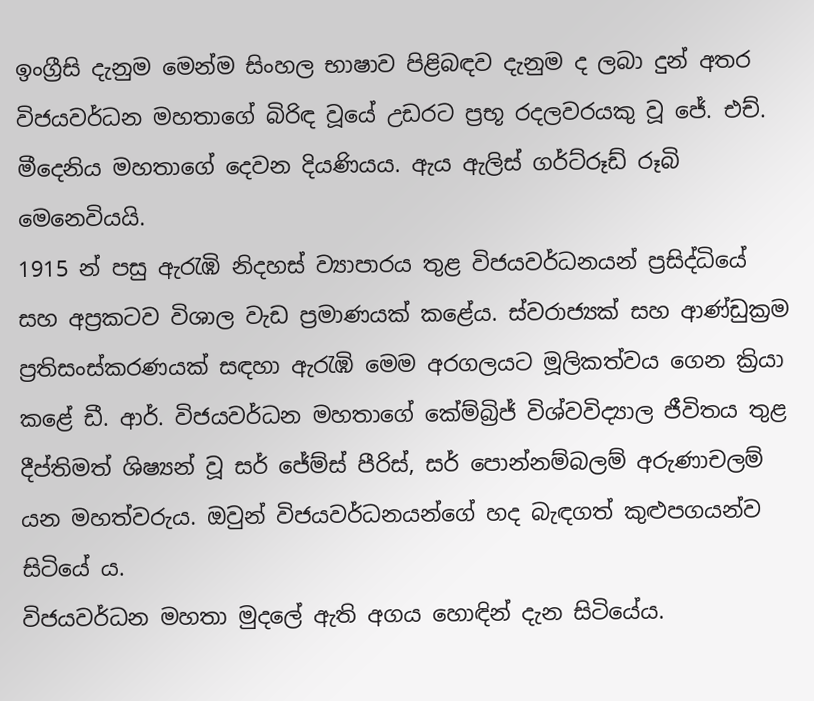ඉංග්‍රීසි දැනුම මෙන්ම සිංහල භාෂාව පිළිබඳව දැනුම ද ලබා දුන් අතර විජයවර්ධන මහතාගේ බිරිඳ වූයේ උඩරට ප්‍රභූ රදලවරයකු වූ ජේ. එච්. මීදෙනිය මහතාගේ දෙවන දියණියය. ඇය ඇලිස් ගර්ට්රූඩ් රූබි මෙනෙවියයි.
1915 න් පසු ඇරැඹි නිදහස් ව්‍යාපාරය තුළ විජයවර්ධනයන් ප්‍රසිද්ධියේ සහ අප්‍රකටව විශාල වැඩ ප්‍රමාණයක් කළේය. ස්වරාජ්‍යක් සහ ආණ්ඩුක්‍රම ප්‍රතිසංස්කරණයක් සඳහා ඇරැඹි මෙම අරගලයට මූලිකත්වය ගෙන ක්‍රියා කළේ ඩී. ආර්. විජයවර්ධන මහතාගේ කේම්බ්‍රිජ් විශ්වවිද්‍යාල ජීවිතය තුළ දීප්තිමත් ශිෂ්‍යන් වූ සර් ජේම්ස් පීරිස්, සර් පොන්නම්බලම් අරුණාචලම් යන මහත්වරුය. ඔවුන් විජයවර්ධනයන්ගේ හද බැඳගත් කුළුපගයන්ව සිටියේ ය.
විජයවර්ධන මහතා මුදලේ ඇති අගය හොඳින් දැන සිටියේය.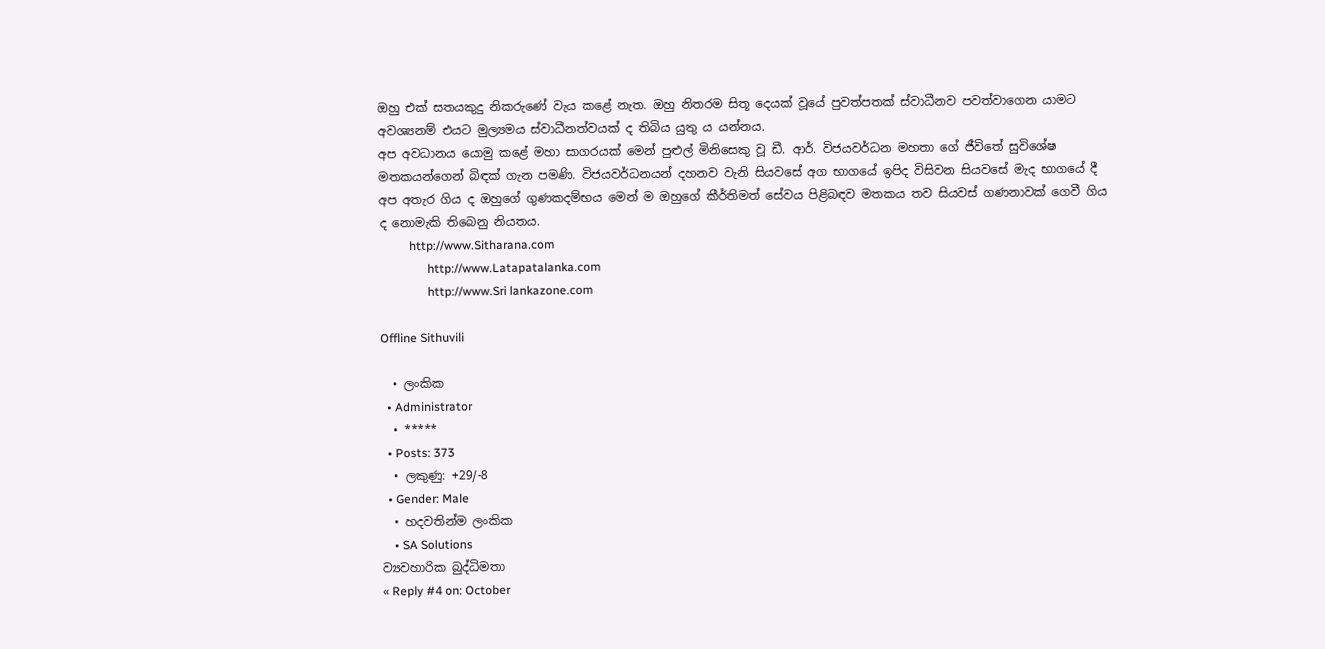ඔහු එක් සතයකුදු නිකරුණේ වැය කළේ නැත. ඔහු නිතරම සිතූ දෙයක් වූයේ පුවත්පතක් ස්වාධීනව පවත්වාගෙන යාමට අවශ්‍යනම් එයට මුල්‍යමය ස්වාධීනත්වයක් ද තිබිය යුතු ය යන්නය.
අප අවධානය යොමු කළේ මහා සාගරයක් මෙන් පුළුල් මිනිසෙකු වූ ඩී. ආර්. විජයවර්ධන මහතා ගේ ජීවිතේ සුවිශේෂ මතකයන්ගෙන් බිඳක් ගැන පමණි. විජයවර්ධනයන් දහනව වැනි සියවසේ අග භාගයේ ඉපිද විසිවන සියවසේ මැද භාගයේ දී අප අතැර ගිය ද ඔහුගේ ගුණකදම්භය මෙන් ම ඔහුගේ කීර්තිමත් සේවය පිළිබඳව මතකය තව සියවස් ගණනාවක් ගෙවී ගිය ද නොමැකි තිබෙනු නියතය.
          http://www.Sitharana.com
                http://www.Latapatalanka.com
                http://www.Sri lankazone.com

Offline Sithuvili

  • ලංකික
  • Administrator
  • *****
  • Posts: 373
  • ලකුණු: +29/-8
  • Gender: Male
  • හදවතින්ම ලංකික
    • SA Solutions
ව්‍යවහාරික බුද්ධිමතා
« Reply #4 on: October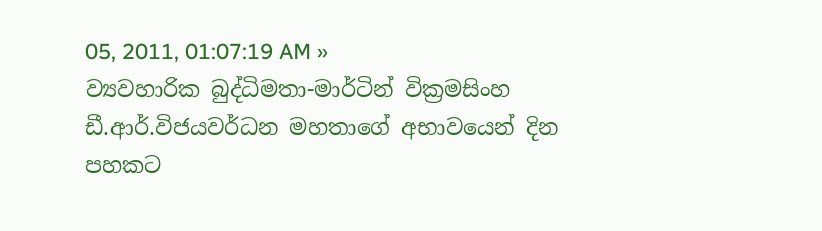05, 2011, 01:07:19 AM »
ව්‍යවහාරික බුද්ධිමතා-මාර්ටින් වික්‍රමසිංහ
ඩී.ආර්.විජයවර්ධන මහතාගේ අභාවයෙන් දින පහකට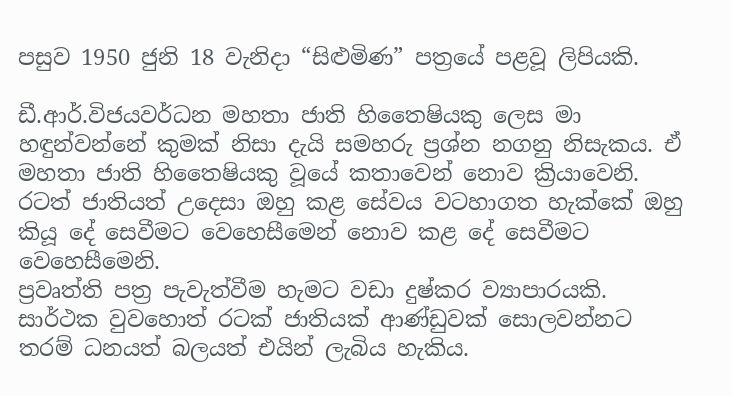පසුව 1950 ජුනි 18 වැනිදා “සිළුමිණ” පත්‍රයේ පළවූ ලිපියකි.

ඩී.ආර්.විජයවර්ධන මහතා ජාති හිතෛෂියකු ලෙස මා හඳුන්වන්නේ කුමක් නිසා දැයි සමහරු ප්‍රශ්න නගනු නිසැකය. ඒ මහතා ජාති හිතෛෂියකු වූයේ කතාවෙන් නොව ක්‍රියාවෙනි. රටත් ජාතියත් උදෙසා ඔහු කළ සේවය වටහාගත හැක්කේ ඔහු කියූ දේ සෙවීමට වෙහෙසීමෙන් නොව කළ දේ සෙවීමට වෙහෙසීමෙනි.
ප්‍රවෘත්ති පත්‍ර පැවැත්වීම හැමට වඩා දුෂ්කර ව්‍යාපාරයකි. සාර්ථක වුවහොත් රටක් ජාතියක් ආණ්ඩුවක් සොලවන්නට තරම් ධනයත් බලයත් එයින් ලැබිය හැකිය.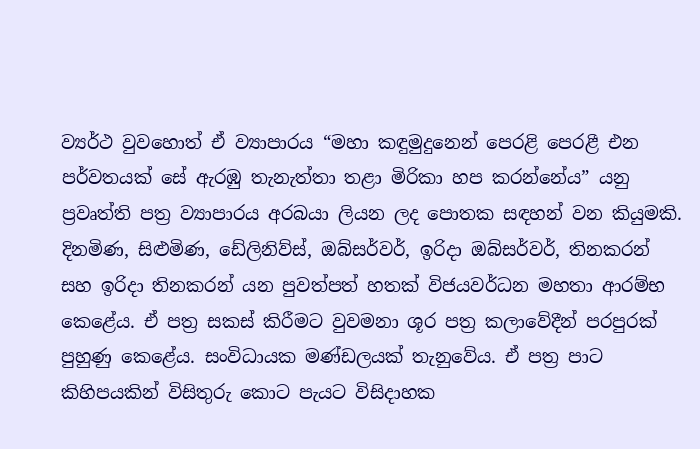ව්‍යර්ථ වුවහොත් ඒ ව්‍යාපාරය “මහා කඳුමුදුනෙන් පෙරළි පෙරළී එන පර්වතයක් සේ ඇරඹු තැනැත්තා තළා මිරිකා හප කරන්නේය” යනු ප්‍රවෘත්ති පත්‍ර ව්‍යාපාරය අරබයා ලියන ලද පොතක සඳහන් වන කියුමකි.
දිනමිණ, සිළුමිණ, ඩේලිනිව්ස්, ඔබ්සර්වර්, ඉරිදා ඔබ්සර්වර්, තිනකරන් සහ ඉරිදා තිනකරන් යන පුවත්පත් හතක් විජයවර්ධන මහතා ආරම්භ කෙළේය. ඒ පත්‍ර සකස් කිරීමට වුවමනා ශූර පත්‍ර කලාවේදීන් පරපුරක් පුහුණු කෙළේය. සංවිධායක මණ්ඩලයක් තැනුවේය. ඒ පත්‍ර පාට කිහිපයකින් විසිතුරු කොට පැයට විසිදාහක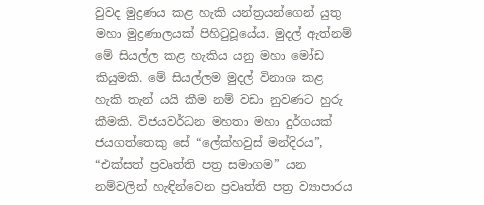වුවද මුද්‍රණය කළ හැකි යන්ත්‍රයන්ගෙන් යුතු මහා මුද්‍රණාලයක් පිහිටුවූයේය. මුදල් ඇත්නම් මේ සියල්ල කළ හැකිය යනු මහා මෝඩ කියුමකි. මේ සියල්ලම මුදල් විනාශ කළ හැකි තැන් යයි කීම නම් වඩා නුවණට හුරු කීමකි. විජයවර්ධන මහතා මහා දුර්ගයක් ජයගත්තෙකු සේ “ලේක්හවුස් මන්දිරය”, “එක්සත් ප්‍රවෘත්ති පත්‍ර සමාගම” යන නම්වලින් හැඳින්වෙන ප්‍රවෘත්ති පත්‍ර ව්‍යාපාරය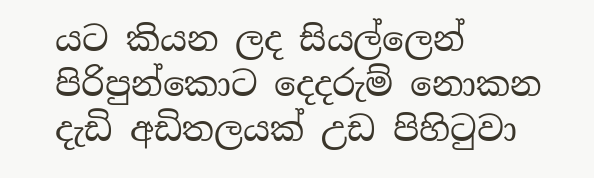යට කියන ලද සියල්ලෙන් පිරිපුන්කොට දෙදරුම් නොකන දැඩි අඩිතලයක් උඩ පිහිටුවා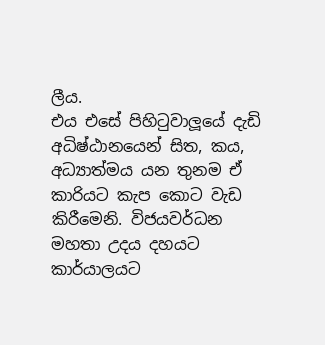ලීය.
එය එසේ පිහිටුවාලූයේ දැඩි අධිෂ්ඨානයෙන් සිත, කය, අධ්‍යාත්මය යන තුනම ඒ කාරියට කැප කොට වැඩ කිරීමෙනි. විජයවර්ධන මහතා උදය දහයට කාර්යාලයට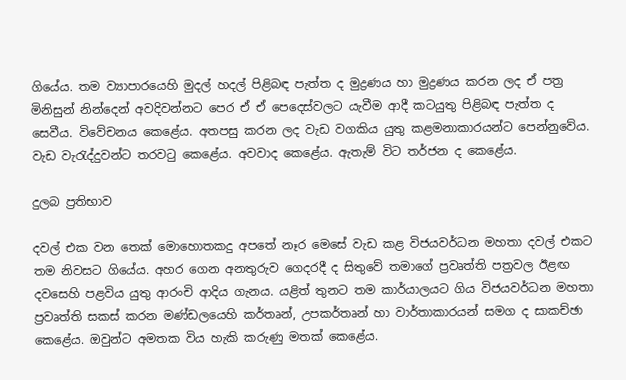ගියේය. තම ව්‍යාපාරයෙහි මුදල් හදල් පිළිබඳ පැත්ත ද මුද්‍රණය හා මුද්‍රණය කරන ලද ඒ පත්‍ර මිනිසුන් නින්දෙන් අවදිවන්නට පෙර ඒ ඒ පෙදෙස්වලට යැවීම ආදී කටයුතු පිළිබඳ පැත්ත ද සෙවීය. විවේචනය කෙළේය. අතපසු කරන ලද වැඩ වගකිය යුතු කළමනාකාරයන්ට පෙන්නුවේය. වැඩ වැරැද්දුවන්ට තරවටු කෙළේය. අවවාද කෙළේය. ඇතැම් විට තර්ජන ද කෙළේය.

දුලබ ප්‍රතිභාව

දවල් එක වන තෙක් මොහොතකදු අපතේ නෑර මෙසේ වැඩ කළ විජයවර්ධන මහතා දවල් එකට තම නිවසට ගියේය. අහර ගෙන අනතුරුව ගෙදරදී ද සිතුවේ තමාගේ ප්‍රවෘත්ති පත්‍රවල ඊළඟ දවසෙහි පළවිය යුතු ආරංචි ආදිය ගැනය. යළිත් තුනට තම කාර්යාලයට ගිය විජයවර්ධන මහතා ප්‍රවෘත්ති සකස් කරන මණ්ඩලයෙහි කර්තෘන්, උපකර්තෘන් හා වාර්තාකාරයන් සමග ද සාකච්ඡා කෙළේය. ඔවුන්ට අමතක විය හැකි කරුණු මතක් කෙළේය.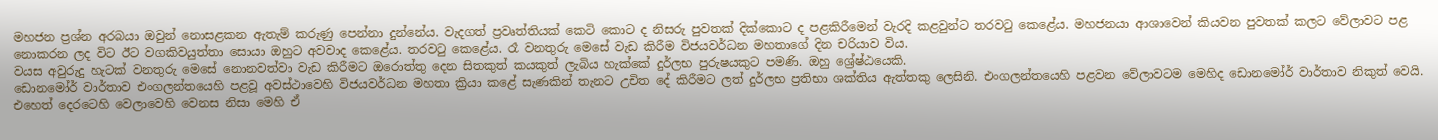මහජන ප්‍රශ්න අරබයා ඔවුන් නොසළකන ඇතැම් කරුණු පෙන්නා දුන්නේය. වැදගත් ප්‍රවෘත්තියක් කෙටි කොට ද නිසරු පුවතක් දික්කොට ද පළකිරීමෙන් වැරදි කළවුන්ට තරවටු කෙළේය. මහජනයා ආශාවෙන් කියවන පුවතක් කලට වේලාවට පළ නොකරන ලද විට ඊට වගකිවයුත්තා සොයා ඔහුට අවවාද කෙළේය. තරවටු කෙළේය. රෑ වනතුරු මෙසේ වැඩ කිරීම විජයවර්ධන මහතාගේ දින චරියාව විය.
වයස අවුරුදු හැටක් වනතුරු මෙසේ නොනවත්වා වැඩ කිරීමට ඔරොත්තු දෙන සිතකුත් කයකුත් ලැබිය හැක්කේ දුර්ලභ පුරුෂයකුට පමණි. ඔහු ශ්‍රේෂ්ඨයෙකි.
ඩොනමෝර් වාර්තාව එංගලන්තයෙහි පළවූ අවස්ථාවෙහි විජයවර්ධන මහතා ක්‍රියා කළේ සැණකින් තැනට උචිත දේ කිරීමට ලත් දුර්ලභ ප්‍රතිභා ශක්තිය ඇත්තකු ලෙසිනි. එංගලන්තයෙහි පළවන වේලාවටම මෙහිද ඩොනමෝර් වාර්තාව නිකුත් වෙයි. එහෙත් දෙරටෙහි වෙලාවෙහි වෙනස නිසා මෙහි ඒ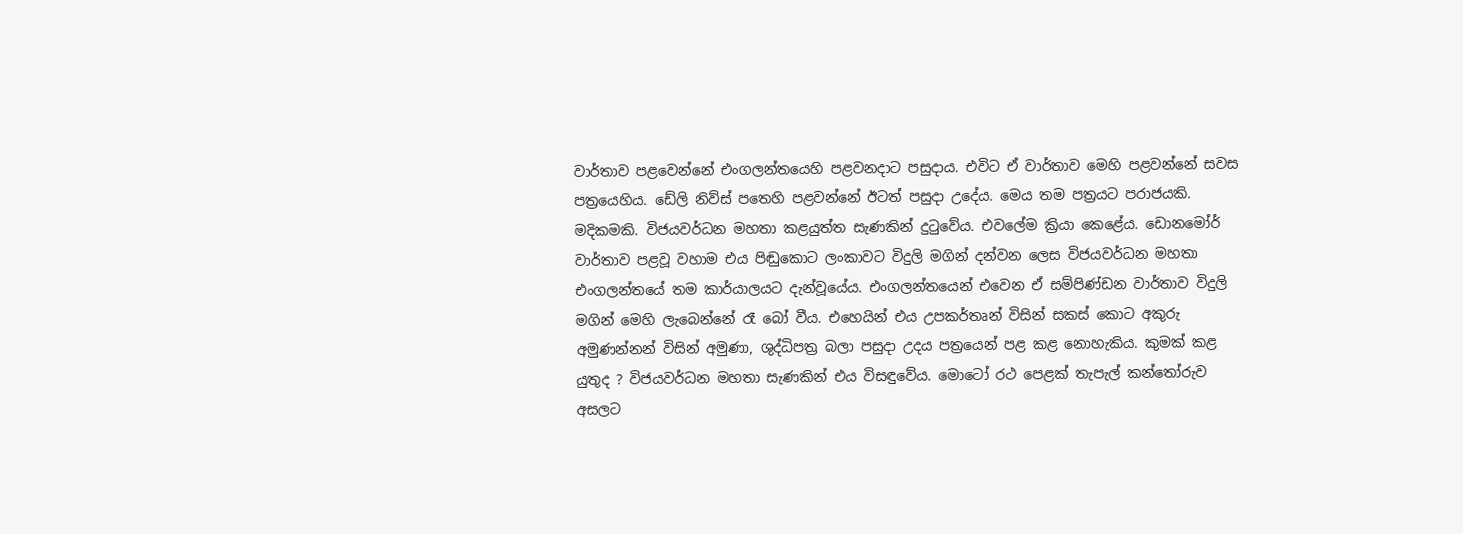වාර්තාව පළවෙන්නේ එංගලන්තයෙහි පළවනදාට පසුදාය. එවිට ඒ වාර්තාව මෙහි පළවන්නේ සවස පත්‍රයෙහිය. ඩේලි නිව්ස් පතෙහි පළවන්නේ ඊටත් පසුදා උදේය. මෙය තම පත්‍රයට පරාජයකි. මදිකමකි. විජයවර්ධන මහතා කළයුත්ත සැණකින් දුටුවේය. එවලේම ක්‍රියා කෙළේය. ඩොනමෝර් වාර්තාව පළවූ වහාම එය පිඬුකොට ලංකාවට විදුලි මගින් දන්වන ලෙස විජයවර්ධන මහතා එංගලන්තයේ තම කාර්යාලයට දැන්වූයේය. එංගලන්තයෙන් එවෙන ඒ සම්පිණ්ඩන වාර්තාව විදුලි මගින් මෙහි ලැබෙන්නේ රෑ බෝ වීය. එහෙයින් එය උපකර්තෘන් විසින් සකස් කොට අකුරු අමුණන්නන් විසින් අමුණා, ශුද්ධිපත්‍ර බලා පසුදා උදය පත්‍රයෙන් පළ කළ නොහැකිය. කුමක් කළ යුතුද ? විජයවර්ධන මහතා සැණකින් එය විසඳුවේය. මොටෝ රථ පෙළක් තැපැල් කන්තෝරුව අසලට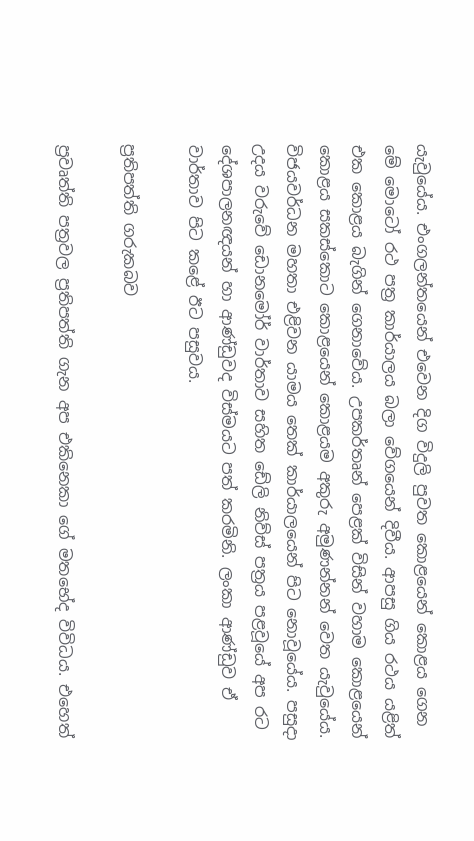යැවුයේය. එංගලන්තයෙන් එවෙන දිග විදුලි පුවත කොළයෙන් කොළය ගෙන මේ මොටෝ රථ පත්‍ර කාර්යාලය බලා වේගයෙන් දිවීය. ආපසු ගිය රථය යළිත් එක කොළය බැගින් ගෙනාවේය. උපකර්තෘන් පෙළක් විසින් වහාම කොළයෙන් කොළය සකස්කොට කොළයෙන් කොළයම අකුරු අමුණන්නන් වෙත යැවුයේය. විජයවර්ධන මහතා එළිවන යාමය තෙක් කාර්යාලයෙන් පිට නොවූයේය. පසුදා උදය වරුවේ ඩොනමෝර් වාර්තාව සහිත ඩේලි නිව්ස් පත්‍රය පළවූයේ අප රට දේශපාලනඥයන් හා ආණ්ඩුවද විස්මයට පත් කරමිනි. ලංකා ආණ්ඩුව ඒ වාර්තාව පිට කළේ ඊට පසුවය.

ප්‍රතිපත්ති ගරුකබව

ප්‍රවෘත්ති පත්‍රවල ප්‍රතිපත්ති ගැන අප එකිනෙකා ගේ මතභේද විවිධය. එහෙත්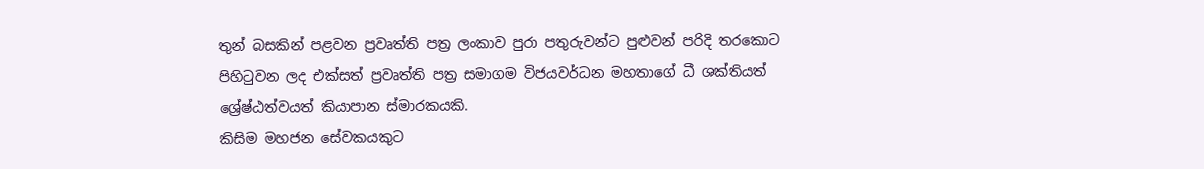තුන් බසකින් පළවන ප්‍රවෘත්ති පත්‍ර ලංකාව පුරා පතුරුවන්ට පුළුවන් පරිදි තරකොට පිහිටුවන ලද එක්සත් ප්‍රවෘත්ති පත්‍ර සමාගම විජයවර්ධන මහතාගේ ධී ශක්තියත් ශ්‍රේෂ්ඨත්වයත් කියාපාන ස්මාරකයකි.
කිසිම මහජන සේවකයකුට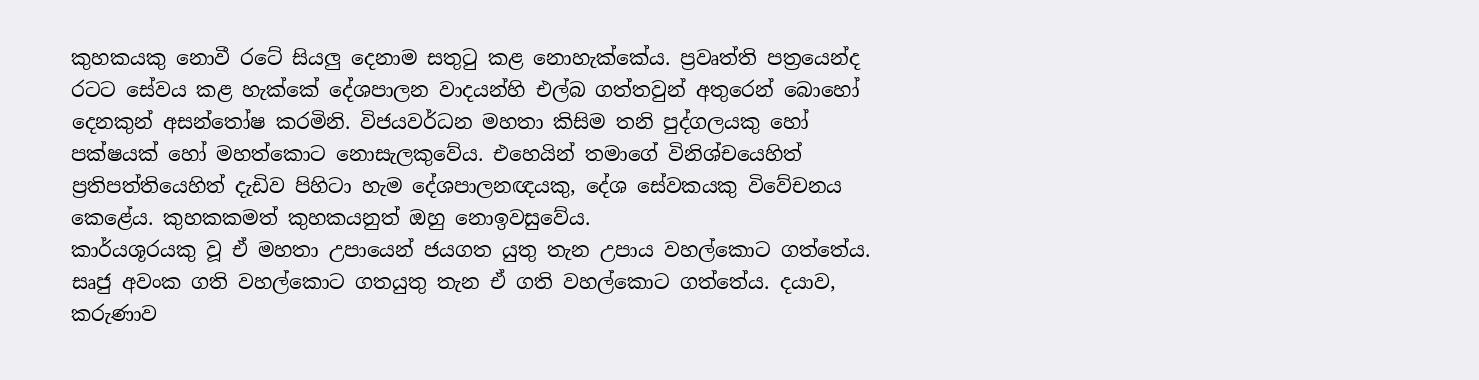කුහකයකු නොවී රටේ සියලු දෙනාම සතුටු කළ නොහැක්කේය. ප්‍රවෘත්ති පත්‍රයෙන්ද රටට සේවය කළ හැක්කේ දේශපාලන වාදයන්හි එල්බ ගත්තවුන් අතුරෙන් බොහෝ දෙනකුන් අසන්තෝෂ කරමිනි. විජයවර්ධන මහතා කිසිම තනි පුද්ගලයකු හෝ පක්ෂයක් හෝ මහත්කොට නොසැලකුවේය. එහෙයින් තමාගේ විනිශ්චයෙහිත් ප්‍රතිපත්තියෙහිත් දැඩිව පිහිටා හැම දේශපාලනඥයකු, දේශ සේවකයකු විවේචනය කෙළේය. කුහකකමත් කුහකයනුත් ඔහු නොඉවසුවේය.
කාර්යශූරයකු වූ ඒ මහතා උපායෙන් ජයගත යුතු තැන උපාය වහල්කොට ගත්තේය. සෘජු අවංක ගති වහල්කොට ගතයුතු තැන ඒ ගති වහල්කොට ගත්තේය. දයාව, කරුණාව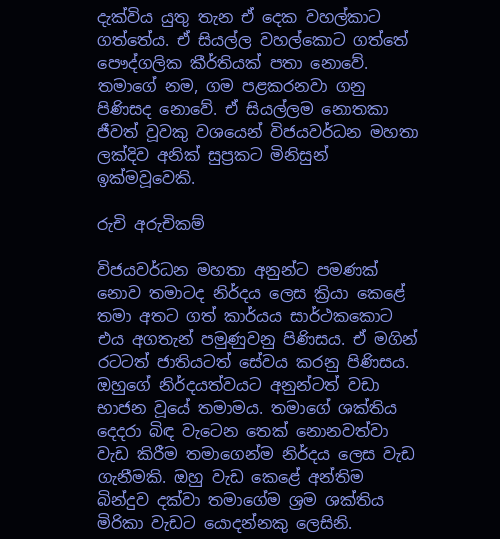දැක්විය යුතු තැන ඒ දෙක වහල්කාට ගත්තේය. ඒ සියල්ල වහල්කොට ගත්තේ පෞද්ගලික කීර්තියක් පතා නොවේ. තමාගේ නම, ගම පළකරනවා ගනු පිණිසද නොවේ. ඒ සියල්ලම නොතකා ජීවත් වූවකු වශයෙන් විජයවර්ධන මහතා ලක්දිව අනික් සුප්‍රකට මිනිසුන් ඉක්මවූවෙකි.

රුචි අරුචිකම්

විජයවර්ධන මහතා අනුන්ට පමණක් නොව තමාටද නිර්දය ලෙස ක්‍රියා කෙළේ තමා අතට ගත් කාර්යය සාර්ථකකොට එය අගතැන් පමුණුවනු පිණිසය. ඒ මගින් රටටත් ජාතියටත් සේවය කරනු පිණිසය. ඔහුගේ නිර්දයත්වයට අනුන්ටත් වඩා භාජන වූයේ තමාමය. තමාගේ ශක්තිය දෙදරා බිඳ වැටෙන තෙක් නොනවත්වා වැඩ කිරීම තමාගෙන්ම නිර්දය ලෙස වැඩ ගැනීමකි. ඔහු වැඩ කෙළේ අන්තිම බින්දුව දක්වා තමාගේම ශ්‍රම ශක්තිය මිරිකා වැඩට යොදන්නකු ලෙසිනි.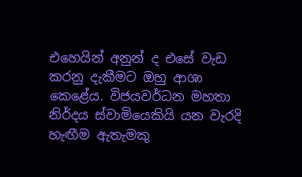එහෙයින් අනුන් ද එසේ වැඩ කරනු දැකීමට ඔහු ආශා කෙළේය. විජයවර්ධන මහතා නිර්දය ස්වාමියෙකියි යන වැරදි හැඟීම ඇතැමකු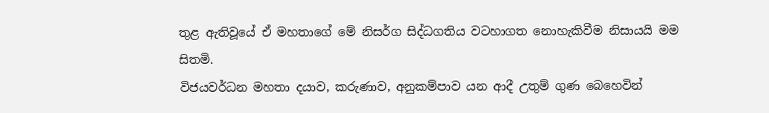තුළ ඇතිවූයේ ඒ මහතාගේ මේ නිසර්ග සිද්ධගතිය වටහාගත නොහැකිවීම නිසායයි මම සිතමි.
විජයවර්ධන මහතා දයාව, කරුණාව, අනුකම්පාව යන ආදී උතුම් ගුණ බෙහෙවින්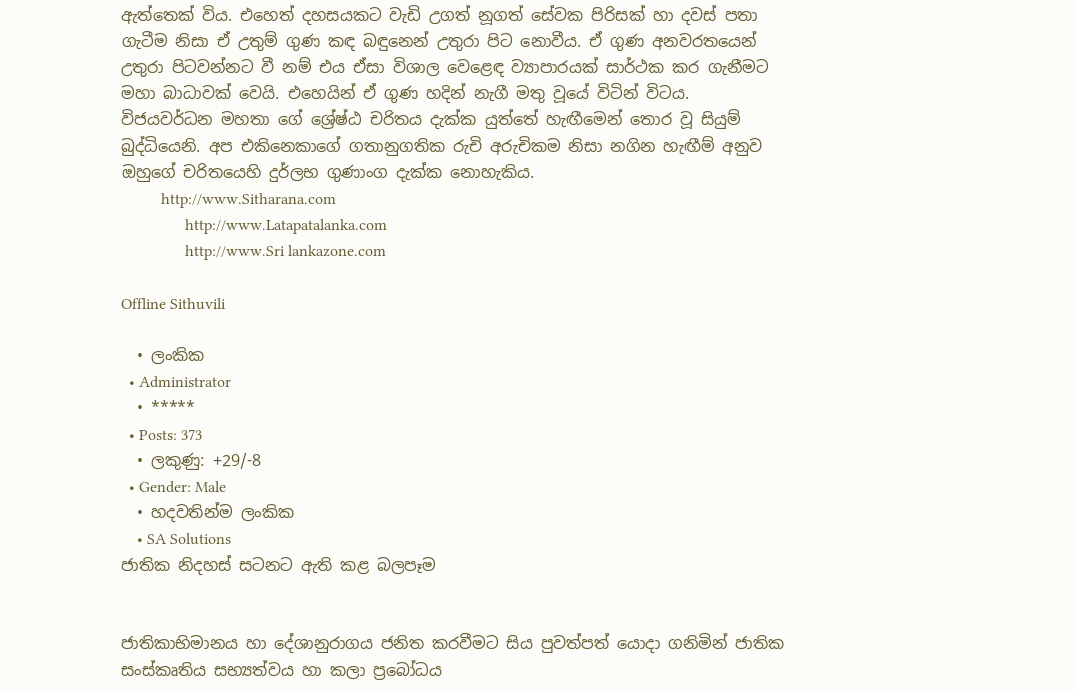ඇත්තෙක් විය. එහෙත් දහසයකට වැඩි උගත් නූගත් සේවක පිරිසක් හා දවස් පතා ගැටීම නිසා ඒ උතුම් ගුණ කඳ බඳුනෙන් උතුරා පිට නොවීය. ඒ ගුණ අනවරතයෙන් උතුරා පිටවන්නට වී නම් එය ඒසා විශාල වෙළෙඳ ව්‍යාපාරයක් සාර්ථක කර ගැනීමට මහා බාධාවක් වෙයි. එහෙයින් ඒ ගුණ හදින් නැගී මතු වූයේ විටින් විටය. විජයවර්ධන මහතා ගේ ශ්‍රේෂ්ඨ චරිතය දැක්ක යුත්තේ හැඟීමෙන් තොර වූ සියුම් බුද්ධියෙනි. අප එකිනෙකාගේ ගතානුගතික රුචි අරුචිකම නිසා නගින හැඟීම් අනුව ඔහුගේ චරිතයෙහි දුර්ලභ ගුණාංග දැක්ක නොහැකිය.
          http://www.Sitharana.com
                http://www.Latapatalanka.com
                http://www.Sri lankazone.com

Offline Sithuvili

  • ලංකික
  • Administrator
  • *****
  • Posts: 373
  • ලකුණු: +29/-8
  • Gender: Male
  • හදවතින්ම ලංකික
    • SA Solutions
ජාතික නිදහස් සටනට ඇති කළ බලපෑම


ජාතිකාභිමානය හා දේශානුරාගය ජනිත කරවීමට සිය පුවත්පත් යොදා ගනිමින් ජාතික සංස්කෘතිය සභ්‍යත්වය හා කලා ප්‍රබෝධය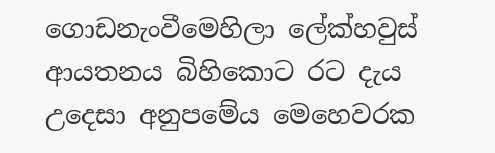ගොඩනැංවීමෙහිලා ලේක්හවුස් ආයතනය බිහිකොට රට දැය උදෙසා අනුපමේය මෙහෙවරක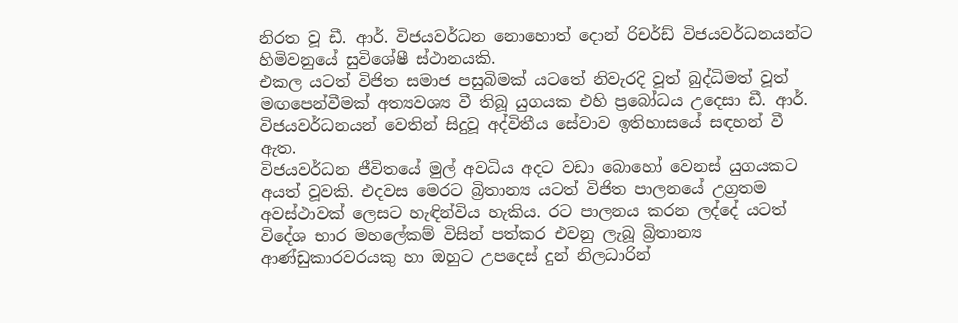නිරත වූ ඩී. ආර්. විජයවර්ධන නොහොත් දොන් රිචර්ඩ් විජයවර්ධනයන්ට හිමිවනුයේ සුවිශේෂී ස්ථානයකි.
එකල යටත් විජිත සමාජ පසුබිමක් යටතේ නිවැරදි වූත් බුද්ධිමත් වූත් මඟපෙන්වීමක් අත්‍යවශ්‍ය වී තිබූ යුගයක එහි ප්‍රබෝධය උදෙසා ඩී. ආර්. විජයවර්ධනයන් වෙතින් සිදුවූ අද්විතීය සේවාව ඉතිහාසයේ සඳහන් වී ඇත.
විජයවර්ධන ජීවිතයේ මුල් අවධිය අදට වඩා බොහෝ වෙනස් යුගයකට අයත් වූවකි. එදවස මෙරට බ්‍රිතාන්‍ය යටත් විජිත පාලනයේ උග්‍රතම අවස්ථාවක් ලෙසට හැඳින්විය හැකිය. රට පාලනය කරන ලද්දේ යටත් විදේශ භාර මහලේකම් විසින් පත්කර එවනු ලැබූ බ්‍රිතාන්‍ය ආණ්ඩුකාරවරයකු හා ඔහුට උපදෙස් දුන් නිලධාරින්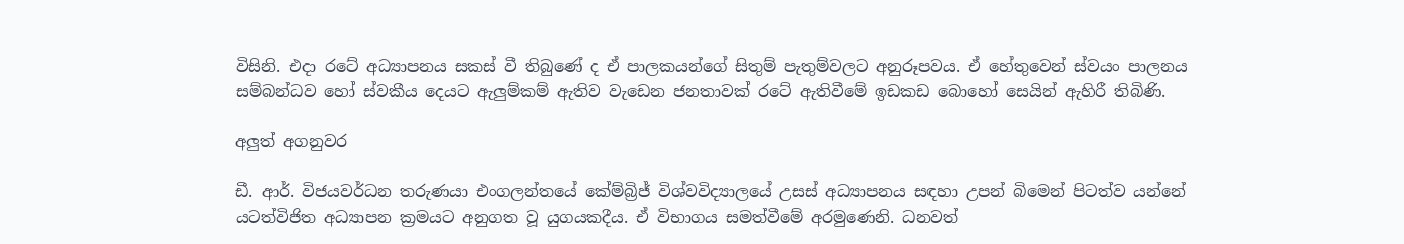විසිනි. එදා රටේ අධ්‍යාපනය සකස් වී තිබුණේ ද ඒ පාලකයන්ගේ සිතුම් පැතුම්වලට අනුරූපවය. ඒ හේතුවෙන් ස්වයං පාලනය සම්බන්ධව හෝ ස්වකීය දෙයට ඇලුම්කම් ඇතිව වැඩෙන ජනතාවක් රටේ ඇතිවීමේ ඉඩකඩ බොහෝ සෙයින් ඇහිරී තිබිණි.

අලුත් අගනුවර

ඩී. ආර්. විජයවර්ධන තරුණයා එංගලන්තයේ කේම්බ්‍රිජ් විශ්වවිද්‍යාලයේ උසස් අධ්‍යාපනය සඳහා උපන් බිමෙන් පිටත්ව යන්නේ යටත්විජිත අධ්‍යාපන ක්‍රමයට අනුගත වූ යුගයකදීය. ඒ විභාගය සමත්වීමේ අරමුණෙනි. ධනවත්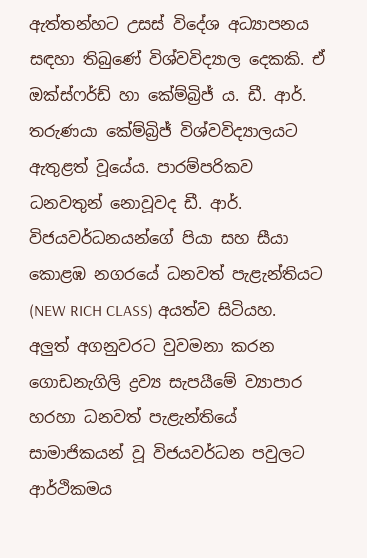ඇත්තන්හට උසස් විදේශ අධ්‍යාපනය සඳහා තිබුණේ විශ්වවිද්‍යාල දෙකකි. ඒ ඔක්ස්ෆර්ඩ් හා කේම්බ්‍රිජ් ය. ඩී. ආර්. තරුණයා කේම්බ්‍රිජ් විශ්වවිද්‍යාලයට ඇතුළත් වූයේය. පාරම්පරිකව ධනවතුන් නොවූවද ඩී. ආර්. විජයවර්ධනයන්ගේ පියා සහ සීයා කොළඹ නගරයේ ධනවත් පැළැන්තියට (NEW RICH CLASS) අයත්ව සිටියහ.
අලුත් අගනුවරට වුවමනා කරන ගොඩනැගිලි ද්‍රව්‍ය සැපයීමේ ව්‍යාපාර හරහා ධනවත් පැළැන්තියේ සාමාජිකයන් වූ විජයවර්ධන පවුලට ආර්ථිකමය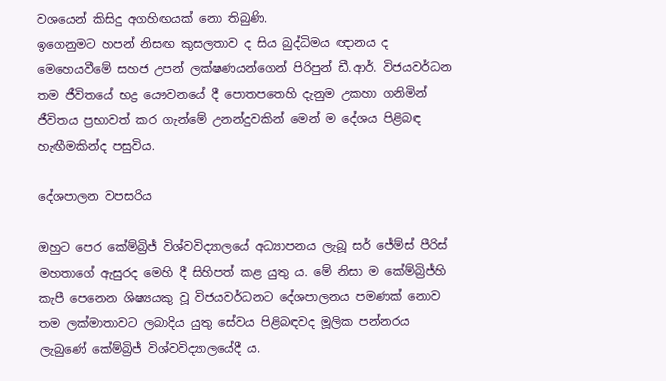වශයෙන් කිසිදු අගහිඟයක් නො තිබුණි.
ඉගෙනුමට හපන් නිසඟ කුසලතාව ද සිය බුද්ධිමය ඥානය ද මෙහෙයවීමේ සහජ උපන් ලක්ෂණයන්ගෙන් පිරිපුන් ඩී.ආර්. විජයවර්ධන තම ජීවිතයේ භද්‍ර යෞවනයේ දී පොතපතෙහි දැනුම උකහා ගනිමින් ජීවිතය ප්‍රභාවත් කර ගැන්මේ උනන්දුවකින් මෙන් ම දේශය පිළිබඳ හැඟීමකින්ද පසුවිය.

දේශපාලන වපසරිය

ඔහුට පෙර කේම්බ්‍රිජ් විශ්වවිද්‍යාලයේ අධ්‍යාපනය ලැබූ සර් ජේම්ස් පීරිස් මහතාගේ ඇසුරද මෙහි දී සිහිපත් කළ යුතු ය. මේ නිසා ම කේම්බ්‍රිජ්හි කැපී පෙනෙන ශිෂ්‍යයකු වූ විජයවර්ධනට දේශපාලනය පමණක් නොව තම ලක්මාතාවට ලබාදිය යුතු සේවය පිළිබඳවද මූලික පන්නරය ලැබුණේ කේම්බ්‍රිජ් විශ්වවිද්‍යාලයේදී ය.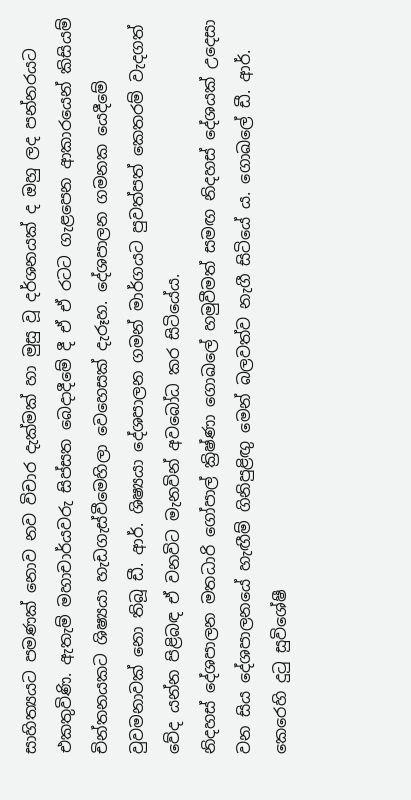සාහිත්‍යයට පමණක් නොව නව විචාර දැක්මක් හා මුසු වූ දර්ශනයක් ද ඔහු ලද පන්නරයට එකතුවිණි. ඇතැම් මහාචාර්යවරු සිප්සත බෙදාදීමේ දී ඒ ඒ රටට ගැළපෙන ආකාරයෙන් කිසියම් චින්තනයකට ශිෂ්‍යයා හැඩගැස්වීමෙහිලා වෙහෙසක් දැරූහ. දේශපාලන ගමනක යෙදීමේ වුවමනාවක් නො තිබූ ඩී. ආර්. ශිෂ්‍යයා දේශපාලන ගමන් මාර්ගයට පුවත්පත් කෙතරම් වැදගත් වේද යන්න පිළිබඳ ඒ වනවිට මැනවින් අවබෝධ කර සිටියේය.
නිදහස් දේශපාලන මතධාරි ගෝපාල් ක්‍රිෂ්ණා ගොඛලේ හමුවීමත් සමඟ නිදහස් දේශයක් උදෙසා වන සිය දේශපාලනයේ හැඟීම් ගිනිපුළිඟු මෙන් බලවත්ව නැගී සිටියේ ය. ගොඛලේ ඩී. ආර්. කෙරෙහි දුටු සුවිශේෂී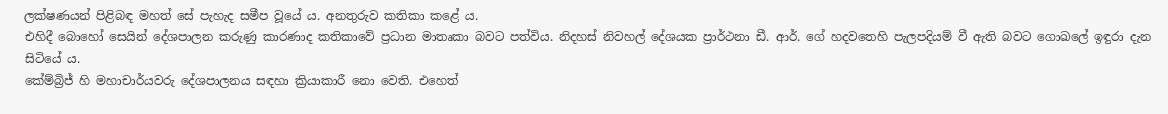ලක්ෂණයන් පිළිබඳ මහත් සේ පැහැද සමීප වූයේ ය. අනතුරුව කතිකා කළේ ය.
එහිදී බොහෝ සෙයින් දේශපාලන කරුණු කාරණාද කතිකාවේ ප්‍රධාන මාතෘකා බවට පත්විය. නිදහස් නිවහල් දේශයක ප්‍රාර්ථනා ඩී. ආර්. ගේ හදවතෙහි පැලපදියම් වී ඇති බවට ගොඛලේ ඉඳුරා දැන සිටියේ ය.
කේම්බ්‍රිජ් හි මහාචාර්යවරු දේශපාලනය සඳහා ක්‍රියාකාරී නො වෙති. එහෙත්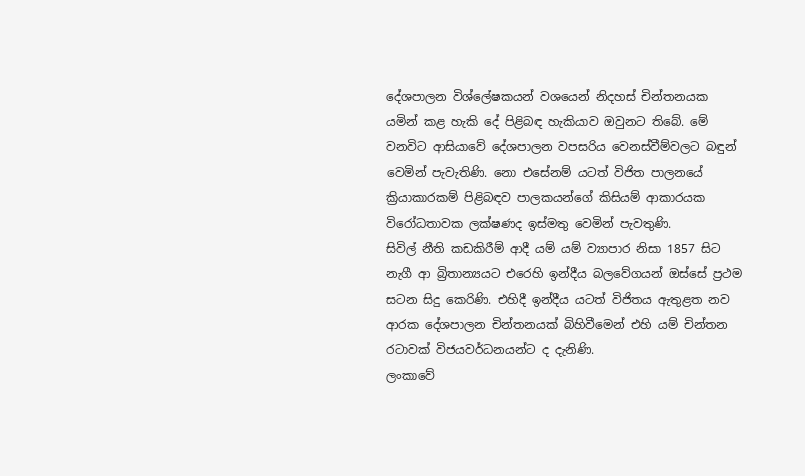දේශපාලන විශ්ලේෂකයන් වශයෙන් නිදහස් චින්තනයක යමින් කළ හැකි දේ පිළිබඳ හැකියාව ඔවුනට තිබේ. මේ වනවිට ආසියාවේ දේශපාලන වපසරිය වෙනස්වීම්වලට බඳුන් වෙමින් පැවැතිණි. නො එසේනම් යටත් විජිත පාලනයේ ක්‍රියාකාරකම් පිළිබඳව පාලකයන්ගේ කිසියම් ආකාරයක විරෝධතාවක ලක්ෂණද ඉස්මතු වෙමින් පැවතුණි.
සිවිල් නීති කඩකිරීම් ආදී යම් යම් ව්‍යාපාර නිසා 1857 සිට නැගී ආ බ්‍රිතාන්‍යයට එරෙහි ඉන්දීය බලවේගයන් ඔස්සේ ප්‍රථම සටන සිදු කෙරිණි. එහිදී ඉන්දීය යටත් විජිතය ඇතුළත නව ආරක දේශපාලන චින්තනයක් බිහිවීමෙන් එහි යම් චින්තන රටාවක් විජයවර්ධනයන්ට ද දැනිණි.
ලංකාවේ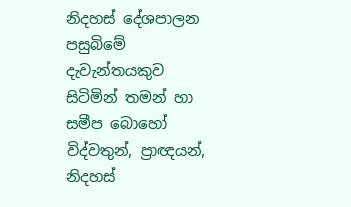නිදහස් දේශපාලන පසුබිමේ දැවැන්තයකුව සිටිමින් තමන් හා සමීප බොහෝ විද්වතුන්, ප්‍රාඥයන්, නිදහස්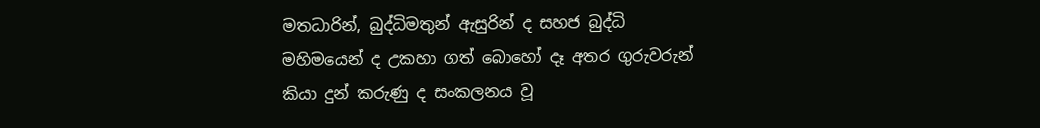මතධාරින්, බුද්ධිමතුන් ඇසුරින් ද සහජ බුද්ධි මහිමයෙන් ද උකහා ගත් බොහෝ දෑ අතර ගුරුවරුන් කියා දුන් කරුණු ද සංකලනය වූ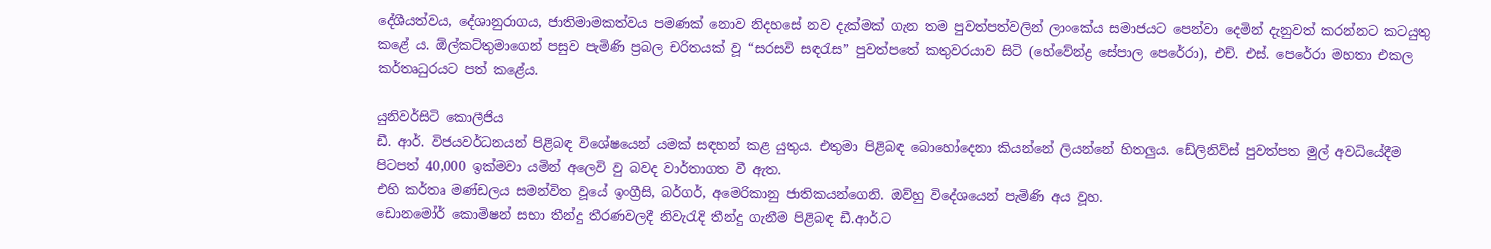දේශීයත්වය, දේශානුරාගය, ජාතිමාමකත්වය පමණක් නොව නිදහසේ නව දැක්මක් ගැන තම පුවත්පත්වලින් ලාංකේය සමාජයට පෙන්වා දෙමින් දැනුවත් කරන්නට කටයුතු කළේ ය. ඕල්කට්තුමාගෙන් පසුව පැමිණි ප්‍රබල චරිතයක් වූ “සරසවි සඳරැස” පුවත්පතේ කතුවරයාව සිටි (හේවේන්ද්‍ර සේපාල පෙරේරා), එච්. එස්. පෙරේරා මහතා එකල කර්තෘධුරයට පත් කළේය.

යුනිවර්සිටි කොලීජිය
ඩී. ආර්. විජයවර්ධනයන් පිළිබඳ විශේෂයෙන් යමක් සඳහන් කළ යුතුය. එතුමා පිළිබඳ බොහෝදෙනා කියන්නේ ලියන්නේ හිතලුය. ඩේලිනිව්ස් පුවත්පත මුල් අවධියේදීම පිටපත් 40,000 ඉක්මවා යමින් අලෙවි වු බවද වාර්තාගත වී ඇත.
එහි කර්තෘ මණ්ඩලය සමන්විත වූයේ ඉංග්‍රීසි, බර්ගර්, අමෙරිකානු ජාතිකයන්ගෙනි. ඔව්හු විදේශයෙන් පැමිණි අය වූහ.
ඩොනමෝර් කොමිෂන් සභා තීන්දු තීරණවලදී නිවැරැදි තීන්දු ගැනීම පිළිබඳ ඩී.ආර්.ට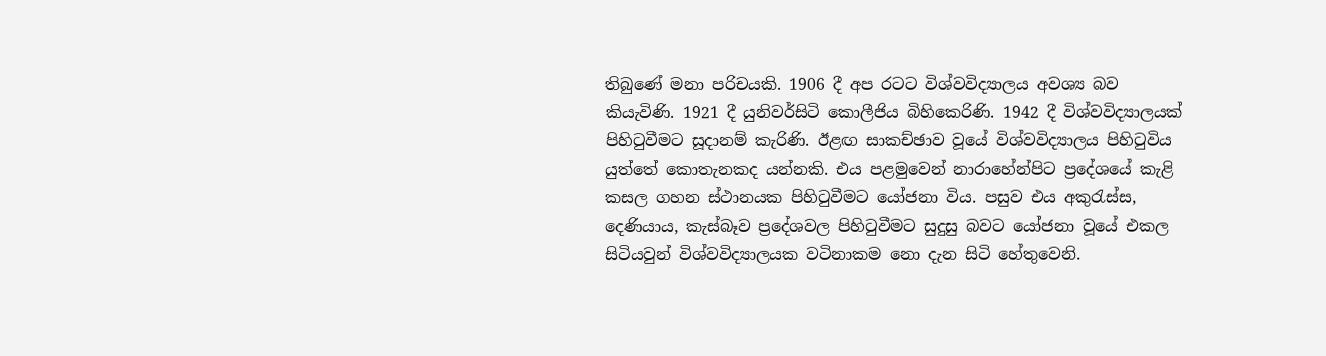තිබුණේ මනා පරිචයකි. 1906 දී අප රටට විශ්වවිද්‍යාලය අවශ්‍ය බව කියැවිණි. 1921 දී යුනිවර්සිටි කොලීජිය බිහිකෙරිණි. 1942 දී විශ්වවිද්‍යාලයක් පිහිටුවීමට සූදානම් කැරිණි. ඊළඟ සාකච්ඡාව වූයේ විශ්වවිද්‍යාලය පිහිටුවිය යුත්තේ කොතැනකද යන්නකි. එය පළමුවෙන් නාරාහේන්පිට ප්‍රදේශයේ කැළි කසල ගහන ස්ථානයක පිහිටුවීමට යෝජනා විය. පසුව එය අකුරැස්ස, දෙණියාය, කැස්බෑව ප්‍රදේශවල පිහිටුවීමට සුදුසු බවට යෝජනා වූයේ එකල සිටියවුන් විශ්වවිද්‍යාලයක වටිනාකම නො දැන සිටි හේතුවෙනි.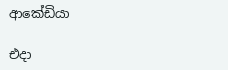ආකේඩියා

එදා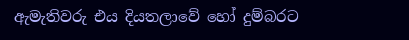ඇමැතිවරු එය දියතලාවේ හෝ දුම්බරට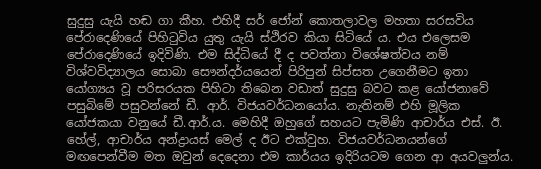සුදුසු යැයි හඬ ගා කීහ. එහිදී සර් ජෝන් කොතලාවල මහතා සරසවිය පේරාදෙණියේ පිහිටුවිය යුතු යැයි ස්ථිරව කියා සිටියේ ය. එය එලෙසම පේරාදෙණියේ ඉදිවිණි. එම සිද්ධියේ දී ද පවත්නා විශේෂත්වය නම් විශ්වවිද්‍යාලය සොබා සෞන්දර්යයෙන් පිරිපුන් සිප්සත උගෙනීමට ඉතා යෝග්‍යය වූ පරිසරයක පිහිටා තිබෙන වඩාත් සුදුසු බවට කළ යෝජනාවේ පසුබිමේ පසුවන්නේ ඩී. ආර්. විජයවර්ධනයෝය. නැතිනම් එහි මූලික යෝජකයා වනුයේ ඩී.ආර්.ය. මෙහිදී ඔහුගේ සහයට පැමිණි ආචාර්ය එස්. ඊ. හේල්, ආචාර්ය අන්ද්‍රායස් මෙල් ද ඊට එක්වුහ. විජයවර්ධනයන්ගේ මඟපෙන්වීම මත ඔවුන් දෙදෙනා එම කාර්යය ඉදිරියටම ගෙන ආ අයවලුන්ය.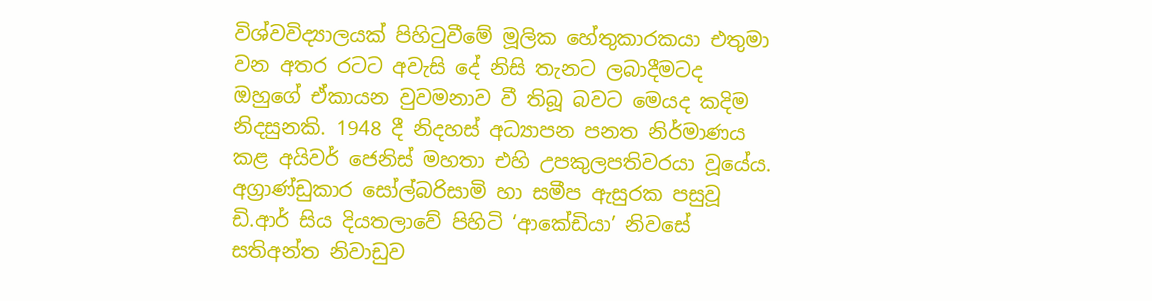විශ්වවිද්‍යාලයක් පිහිටුවීමේ මූලික හේතුකාරකයා එතුමා වන අතර රටට අවැසි දේ නිසි තැනට ලබාදීමටද ඔහුගේ ඒකායන වුවමනාව වී තිබූ බවට මෙයද කදිම නිදසුනකි. 1948 දී නිදහස් අධ්‍යාපන පනත නිර්මාණය කළ අයිවර් ජෙනිස් මහතා එහි උපකුලපතිවරයා වූයේය. අග්‍රාණ්ඩුකාර සෝල්බරිසාමි හා සමීප ඇසුරක පසුවූ ඩි.ආර් සිය දියතලාවේ පිහිටි ‘ආකේඩියා’ නිවසේ සතිඅන්ත නිවාඩුව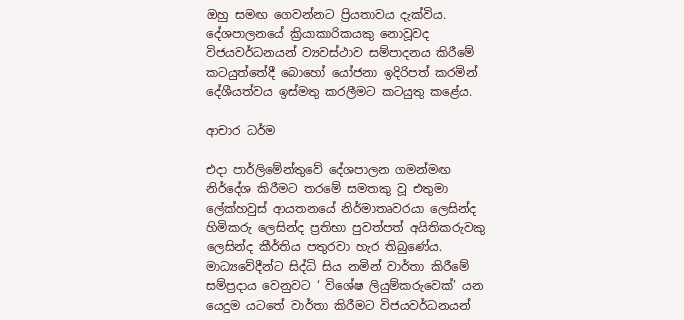ඔහු සමඟ ගෙවන්නට ප්‍රියතාවය දැක්විය. දේශපාලනයේ ක්‍රියාකාරිකයකු නොවූවද විජයවර්ධනයන් ව්‍යවස්ථාව සම්පාදනය කිරීමේ කටයුත්තේදී බොහෝ යෝජනා ඉදිරිපත් කරමින් දේශීයත්වය ඉස්මතු කරලීමට කටයුතු කළේය.

ආචාර ධර්ම

එදා පාර්ලිමේන්තුවේ දේශපාලන ගමන්මඟ නිර්දේශ කිරීමට තරමේ සමතකු වූ එතුමා ලේක්හවුස් ආයතනයේ නිර්මාතෘවරයා ලෙසින්ද හිමිකරු ලෙසින්ද ප්‍රතිභා පුවත්පත් අයිතිකරුවකු ලෙසින්ද කීර්තිය පතුරවා හැර තිබුණේය. මාධ්‍යවේදීන්ට සිද්ධි සිය නමින් වාර්තා කිරීමේ සම්ප්‍රදාය වෙනුවට ‘ විශේෂ ලියුම්කරුවෙක්’ යන යෙදුම යටතේ වාර්තා කිරීමට විජයවර්ධනයන්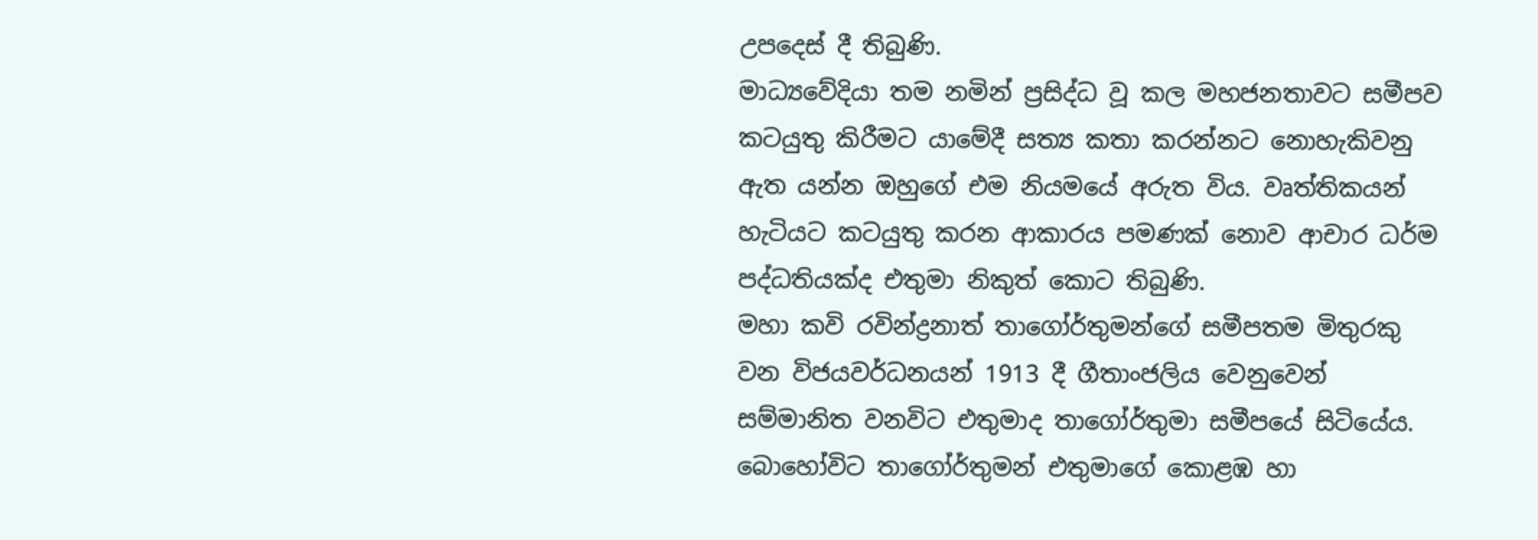උපදෙස් දී තිබුණි.
මාධ්‍යවේදියා තම නමින් ප්‍රසිද්ධ වූ කල මහජනතාවට සමීපව කටයුතු කිරීමට යාමේදී සත්‍ය කතා කරන්නට නොහැකිවනු ඇත යන්න ඔහුගේ එම නියමයේ අරුත විය. වෘත්තිකයන් හැටියට කටයුතු කරන ආකාරය පමණක් නොව ආචාර ධර්ම පද්ධතියක්ද එතුමා නිකුත් කොට තිබුණි.
මහා කවි රවින්ද්‍රනාත් තාගෝර්තුමන්ගේ සමීපතම මිතුරකු වන විජයවර්ධනයන් 1913 දී ගීතාංජලිය වෙනුවෙන් සම්මානිත වනවිට එතුමාද තාගෝර්තුමා සමීපයේ සිටියේය. බොහෝවිට තාගෝර්තුමන් එතුමාගේ කොළඹ හා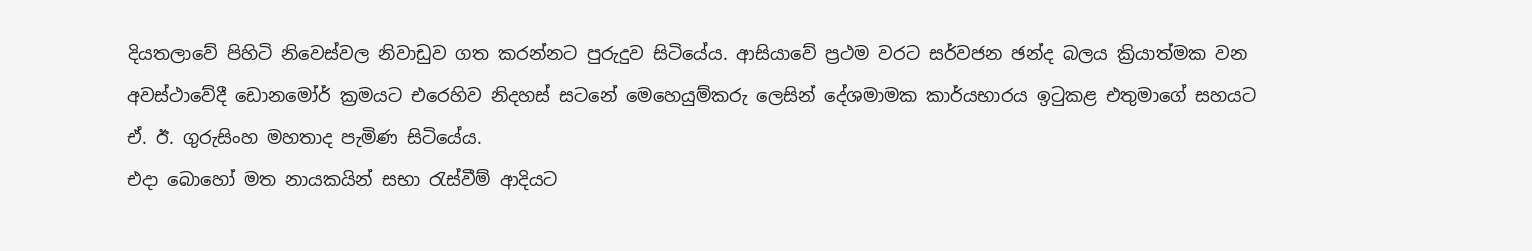දියතලාවේ පිහිටි නිවෙස්වල නිවාඩුව ගත කරන්නට පුරුදුව සිටියේය. ආසියාවේ ප්‍රථම වරට සර්වජන ඡන්ද බලය ක්‍රියාත්මක වන අවස්ථාවේදී ඩොනමෝර් ක්‍රමයට එරෙහිව නිදහස් සටනේ මෙහෙයුම්කරු ලෙසින් දේශමාමක කාර්යභාරය ඉටුකළ එතුමාගේ සහයට ඒ. ඊ. ගුරුසිංහ මහතාද පැමිණ සිටියේය.
එදා බොහෝ මත නායකයින් සභා රැස්වීම් ආදියට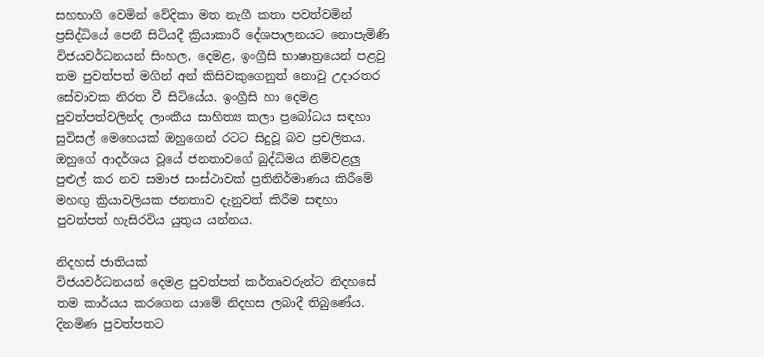සහභාගි වෙමින් වේදිකා මත නැගී කතා පවත්වමින් ප්‍රසිද්ධියේ පෙනී සිටියදී ක්‍රියාකාරී දේශපාලනයට නොපැමිණි විජයවර්ධනයන් සිංහල, දෙමළ, ඉංග්‍රීසි භාෂාත්‍රයෙන් පළවු තම පුවත්පත් මගින් අන් කිසිවකුගෙනුත් නොවු උදාරතර සේවාවක නිරත වී සිටියේය. ඉංග්‍රීසි හා දෙමළ පුවත්පත්වලින්ද ලාංකීය සාහිත්‍ය කලා ප්‍රබෝධය සඳහා සුවිසල් මෙහෙයක් ඔහුගෙන් රටට සිදුවූ බව ප්‍රචලිතය. ඔහුගේ ආදර්ශය වූයේ ජනතාවගේ බුද්ධිමය නිම්වළලු පුළුල් කර නව සමාජ සංස්ථාවක් ප්‍රතිනිර්මාණය කිරීමේ මහඟු ක්‍රියාවලියක ජනතාව දැනුවත් කිරීම සඳහා පුවත්පත් හැසිරවිය යුතුය යන්නය.

නිදහස් ජාතියක්
විජයවර්ධනයන් දෙමළ පුවත්පත් කර්තෘවරුන්ට නිදහසේ තම කාර්යය කරගෙන යාමේ නිදහස ලබාදී තිබුණේය. දිනමිණ පුවත්පතට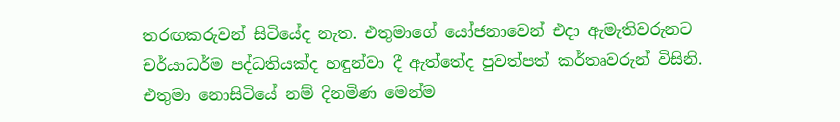තරඟකරුවන් සිටියේද නැත. එතුමාගේ යෝජනාවෙන් එදා ඇමැතිවරුනට චර්යාධර්ම පද්ධතියක්ද හඳුන්වා දී ඇත්තේද පුවත්පත් කර්තෘවරුන් විසිනි.
එතුමා නොසිටියේ නම් දිනමිණ මෙන්ම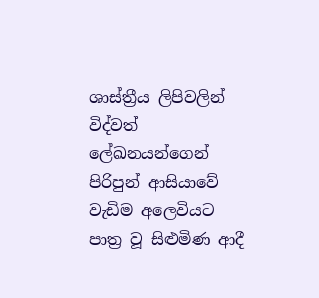ශාස්ත්‍රීය ලිපිවලින් විද්වත් ලේඛනයන්ගෙන් පිරිපුන් ආසියාවේ වැඩිම අලෙවියට පාත්‍ර වූ සිළුමිණ ආදී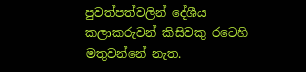පුවත්පත්වලින් දේශීය කලාකරුවන් කිසිවකු රටෙහි මතුවන්නේ නැත.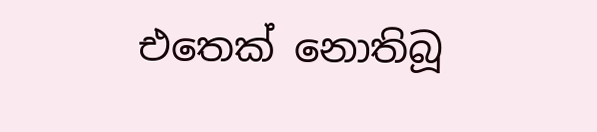එතෙක් නොතිබූ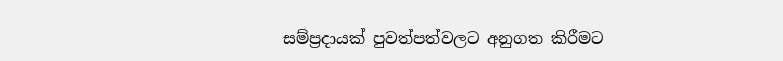සම්ප්‍රදායක් පුවත්පත්වලට අනුගත කිරීමට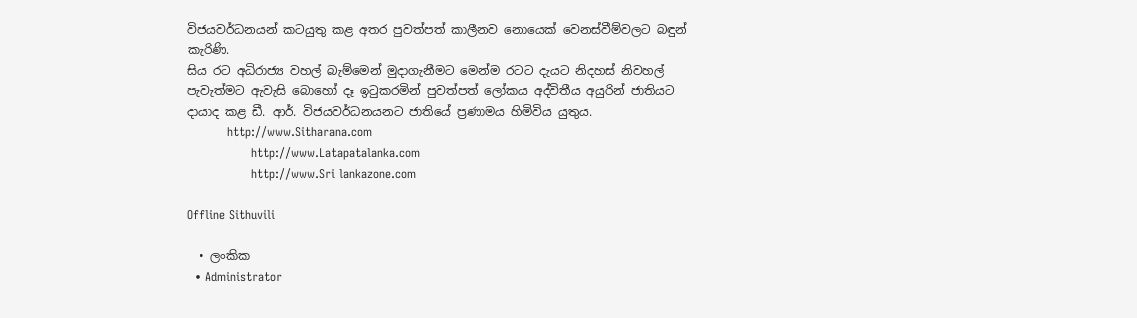විජයවර්ධනයන් කටයුතු කළ අතර පුවත්පත් කාලීනව නොයෙක් වෙනස්වීම්වලට බඳුන් කැරිණි.
සිය රට අධිරාජ්‍ය වහල් බැම්මෙන් මුදාගැනීමට මෙන්ම රටට දැයට නිදහස් නිවහල් පැවැත්මට ඇවැසි බොහෝ දෑ ඉටුකරමින් පුවත්පත් ලෝකය අද්විතීය අයුරින් ජාතියට දායාද කළ ඩී. ආර්. විජයවර්ධනයනට ජාතියේ ප්‍රණාමය හිමිවිය යුතුය.
          http://www.Sitharana.com
                http://www.Latapatalanka.com
                http://www.Sri lankazone.com

Offline Sithuvili

  • ලංකික
  • Administrator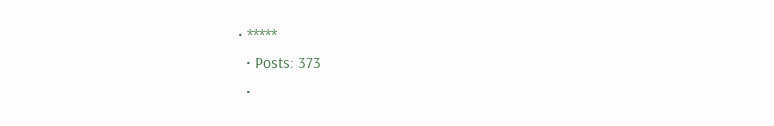• *****
  • Posts: 373
  •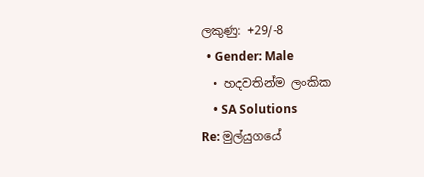ලකුණු: +29/-8
  • Gender: Male
  • හදවතින්ම ලංකික
    • SA Solutions
Re: මුල්යුගයේ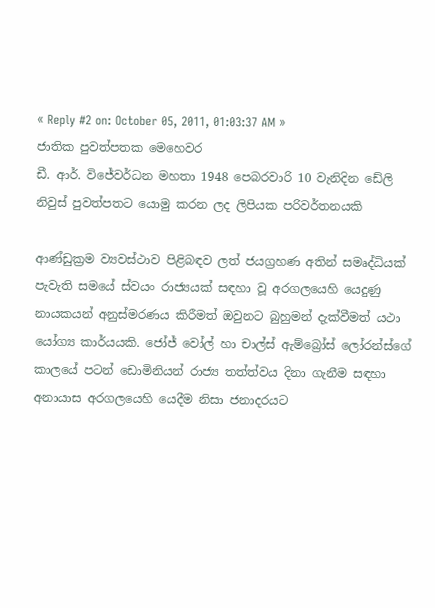« Reply #2 on: October 05, 2011, 01:03:37 AM »
ජාතික පුවත්පතක මෙහෙවර
ඩී. ආර්. විජේවර්ධන මහතා 1948 පෙබරවාරි 10 වැනිදින ඩේලි නිවුස් පුවත්පතට යොමු කරන ලද ලිපියක පරිවර්තනයකි

ආණ්ඩුක්‍රම ව්‍යවස්ථාව පිළිබඳව ලත් ජයග්‍රහණ අතින් සමෘද්ධියක් පැවැති සමයේ ස්වයං රාජ්‍යයක් සඳහා වූ අරගලයෙහි යෙදුණු නායකයන් අනුස්මරණය කිරීමත් ඔවුනට බුහුමන් දැක්වීමත් යථා යෝග්‍ය කාර්යයකි. ජෝජ් වෝල් හා චාල්ස් ඇම්බ්‍රෝස් ලෝරන්ස්ගේ කාලයේ පටන් ඩොමිනියන් රාජ්‍ය තත්ත්වය දිනා ගැනීම සඳහා අනායාස අරගලයෙහි යෙදීම නිසා ජනාදරයට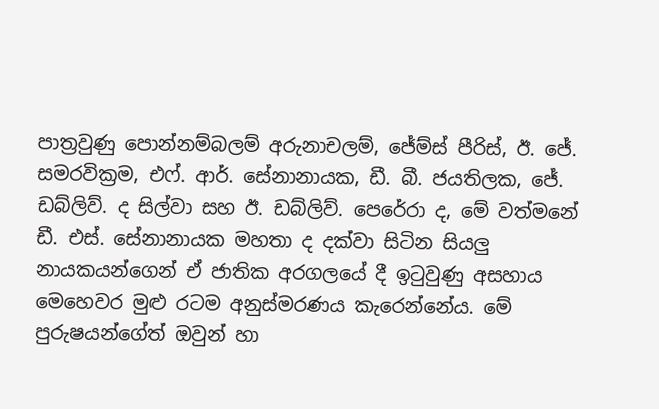පාත්‍රවුණු පොන්නම්බලම් අරුනාචලම්, ජේම්ස් පීරිස්, ඊ. ජේ. සමරවික්‍රම, එෆ්. ආර්. සේනානායක, ඩී. බී. ජයතිලක, ජේ. ඩබ්ලිව්. ද සිල්වා සහ ඊ. ඩබ්ලිව්. පෙරේරා ද, මේ වත්මනේ ඩී. එස්. සේනානායක මහතා ද දක්වා සිටින සියලු නායකයන්ගෙන් ඒ ජාතික අරගලයේ දී ඉටුවුණු අසහාය මෙහෙවර මුළු රටම අනුස්මරණය කැරෙන්නේය. මේ පුරුෂයන්ගේත් ඔවුන් හා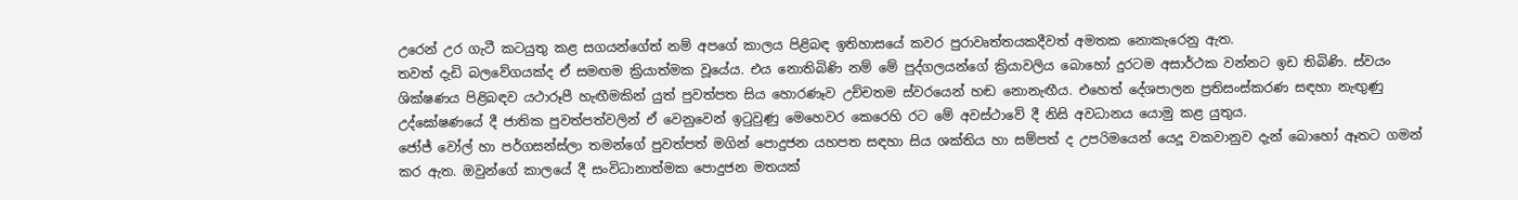උරෙන් උර ගැටී කටයුතු කළ සගයන්ගේත් නම් අපගේ කාලය පිළිබඳ ඉතිහාසයේ කවර පුරාවෘත්තයකදීවත් අමතක නොකැරෙනු ඇත.
තවත් දැඩි බලවේගයක්ද ඒ සමඟම ක්‍රියාත්මක වූයේය. එය නොතිබිණි නම් මේ පුද්ගලයන්ගේ ක්‍රියාවලිය බොහෝ දුරටම අසාර්ථක වන්නට ඉඩ තිබිණි. ස්වයං ශික්ෂණය පිළිබඳව යථාරූපී හැඟීමකින් යුත් පුවත්පත සිය හොරණෑව උච්චතම ස්වරයෙන් හඬ නොනැඟීය. එහෙත් දේශපාලන ප්‍රතිසංස්කරණ සඳහා නැඟුණු උද්ඝෝෂණයේ දී ජාතික පුවත්පත්වලින් ඒ වෙනුවෙන් ඉටුවුණු මෙහෙවර කෙරෙහි රට මේ අවස්ථාවේ දී නිසි අවධානය යොමු කළ යුතුය.
ජෝජ් වෝල් හා පර්ගසන්ස්ලා තමන්ගේ පුවත්පත් මගින් පොදුජන යහපත සඳහා සිය ශක්තිය හා සම්පත් ද උපරිමයෙන් යෙදූ වකවානුව දැන් බොහෝ ඈතට ගමන් කර ඇත. ඔවුන්ගේ කාලයේ දී සංවිධානාත්මක පොදුජන මතයක්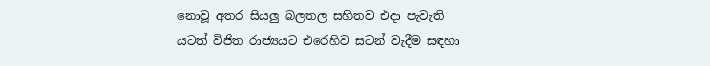නොවූ අතර සියලු බලතල සහිතව එදා පැවැති යටත් විජිත රාජ්‍යයට එරෙහිව සටන් වැදීම සඳහා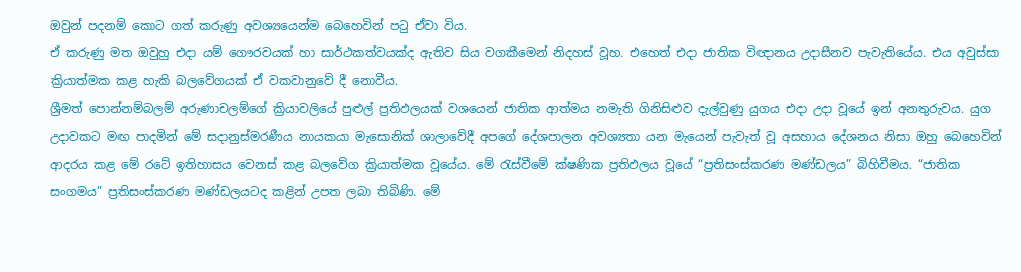ඔවුන් පදනම් කොට ගත් කරුණු අවශ්‍යයෙන්ම බෙහෙවින් පටු ඒවා විය.
ඒ කරුණු මත ඔවුහු එදා යම් ගෞරවයක් හා සාර්ථකත්වයක්ද ඇතිව සිය වගකීමෙන් නිදහස් වූහ. එහෙත් එදා ජාතික විඥානය උදාසීනව පැවැතියේය. එය අවුස්සා ක්‍රියාත්මක කළ හැකි බලවේගයක් ඒ වකවානුවේ දී නොවීය.
ශ්‍රීමත් පොන්නම්බලම් අරුණාචලම්ගේ ක්‍රියාවලියේ පුළුල් ප්‍රතිඵලයක් වශයෙන් ජාතික ආත්මය නමැති ගිනිසිළුව දැල්වුණු යුගය එදා උදා වූයේ ඉන් අනතුරුවය. යුග උදාවකට මඟ පාදමින් මේ සදානුස්මරණීය නායකයා මැසොනික් ශාලාවේදී අපගේ දේශපාලන අවශ්‍යතා යන මැයෙන් පැවැත් වූ අසහාය දේශනය නිසා ඔහු බෙහෙවින් ආදරය කළ මේ රටේ ඉතිහාසය වෙනස් කළ බලවේග ක්‍රියාත්මක වූයේය. මේ රැස්වීමේ ක්ෂණික ප්‍රතිඵලය වූයේ “ප්‍රතිසංස්කරණ මණ්ඩලය” බිහිවීමය. “ජාතික සංගමය” ප්‍රතිසංස්කරණ මණ්ඩලයටද කළින් උපත ලබා තිබිණි. මේ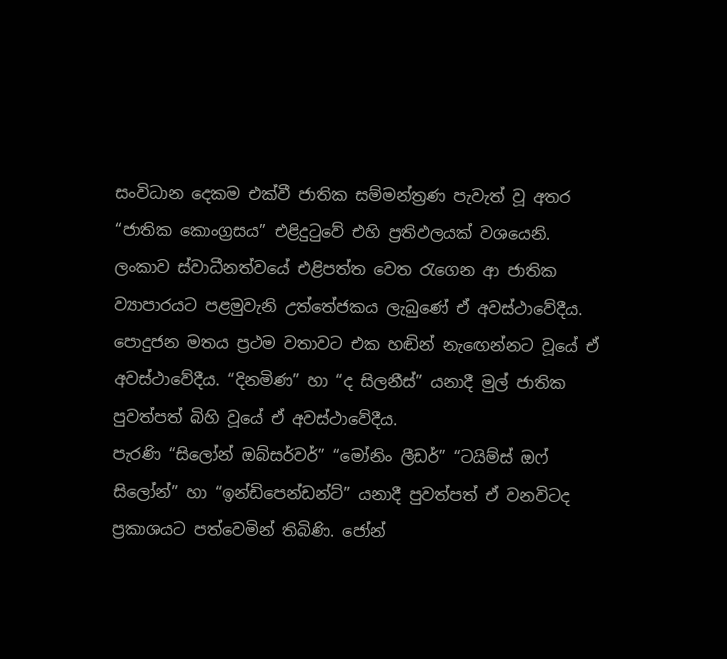සංවිධාන දෙකම එක්වී ජාතික සම්මන්ත්‍රණ පැවැත් වූ අතර “ජාතික කොංග්‍රසය” එළිදුටුවේ එහි ප්‍රතිඵලයක් වශයෙනි.
ලංකාව ස්වාධීනත්වයේ එළිපත්ත වෙත රැගෙන ආ ජාතික ව්‍යාපාරයට පළමුවැනි උත්තේජකය ලැබුණේ ඒ අවස්ථාවේදීය. පොදුජන මතය ප්‍රථම වතාවට එක හඬින් නැඟෙන්නට වූයේ ඒ අවස්ථාවේදීය. “දිනමිණ” හා “ද සිලනීස්” යනාදී මුල් ජාතික පුවත්පත් බිහි වූයේ ඒ අවස්ථාවේදීය.
පැරණි “සිලෝන් ඔබ්සර්වර්” “මෝනිං ලීඩර්” “ටයිම්ස් ඔෆ් සිලෝන්” හා “ඉන්ඩිපෙන්ඩන්ට්” යනාදී පුවත්පත් ඒ වනවිටද ප්‍රකාශයට පත්වෙමින් තිබිණි. ජෝන්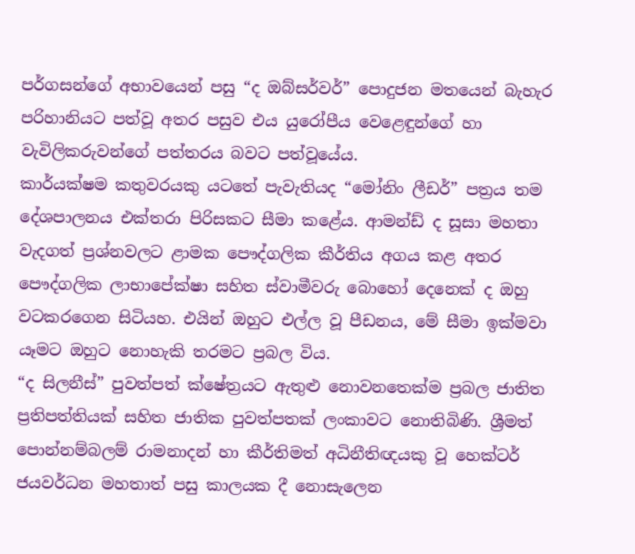පර්ගසන්ගේ අභාවයෙන් පසු “ද ඔබ්සර්වර්” පොදුජන මතයෙන් බැහැර පරිහානියට පත්වූ අතර පසුව එය යුරෝපීය වෙළෙඳුන්ගේ හා වැවිලිකරුවන්ගේ පත්තරය බවට පත්වූයේය.
කාර්යක්ෂම කතුවරයකු යටතේ පැවැතියද “මෝනිං ලීඩර්” පත්‍රය තම දේශපාලනය එක්තරා පිරිසකට සීමා කළේය. ආමන්ඩ් ද සූසා මහතා වැදගත් ප්‍රශ්නවලට ළාමක පෞද්ගලික කීර්තිය අගය කළ අතර පෞද්ගලික ලාභාපේක්ෂා සහිත ස්වාමීවරු බොහෝ දෙනෙක් ද ඔහු වටකරගෙන සිටියහ. එයින් ඔහුට එල්ල වූ පීඩනය, මේ සීමා ඉක්මවා යෑමට ඔහුට නොහැකි තරමට ප්‍රබල විය.
“ද සිලනීස්” පුවත්පත් ක්ෂේත්‍රයට ඇතුළු නොවනතෙක්ම ප්‍රබල ජාතිත ප්‍රතිපත්තියක් සහිත ජාතික පුවත්පතක් ලංකාවට නොතිබිණි. ශ්‍රීමත් පොන්නම්බලම් රාමනාදන් හා කීර්තිමත් අධිනීතිඥයකු වූ හෙක්ටර් ජයවර්ධන මහතාත් පසු කාලයක දී නොසැලෙන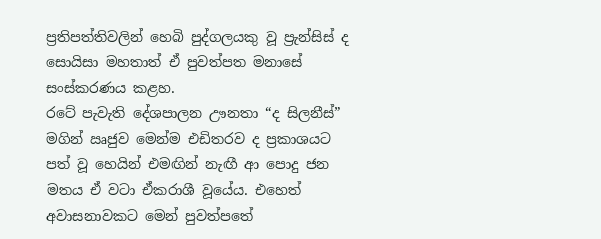ප්‍රතිපත්තිවලින් හෙබි පුද්ගලයකු වූ ප්‍රැන්සිස් ද සොයිසා මහතාත් ඒ පුවත්පත මනාසේ සංස්කරණය කළහ.
රටේ පැවැති දේශපාලන ඌනතා “ද සිලනීස්” මගින් ඍජුව මෙන්ම එඩිතරව ද ප්‍රකාශයට පත් වූ හෙයින් එමඟින් නැඟී ආ පොදු ජන මතය ඒ වටා ඒකරාශී වූයේය. එහෙත් අවාසනාවකට මෙන් පුවත්පතේ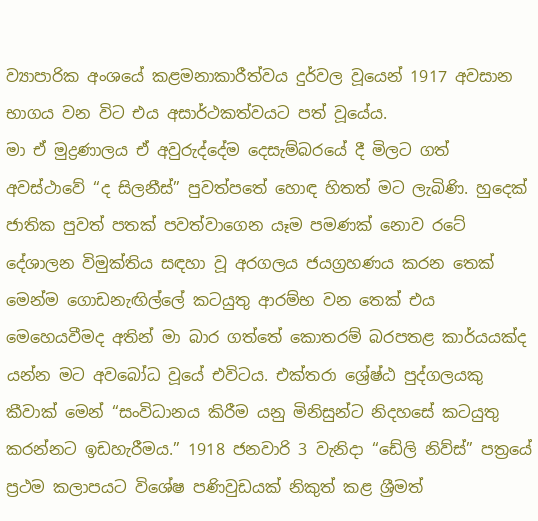ව්‍යාපාරික අංශයේ කළමනාකාරීත්වය දුර්වල වූයෙන් 1917 අවසාන භාගය වන විට එය අසාර්ථකත්වයට පත් වූයේය.
මා ඒ මුද්‍රණාලය ඒ අවුරුද්දේම දෙසැම්බරයේ දී මිලට ගත් අවස්ථාවේ “ද සිලනීස්” පුවත්පතේ හොඳ හිතත් මට ලැබිණි. හුදෙක් ජාතික පුවත් පතක් පවත්වාගෙන යෑම පමණක් නොව රටේ දේශාලන විමුක්තිය සඳහා වූ අරගලය ජයග්‍රහණය කරන තෙක් මෙන්ම ගොඩනැඟිල්ලේ කටයුතු ආරම්භ වන තෙක් එය මෙහෙයවීමද අතින් මා බාර ගත්තේ කොතරම් බරපතළ කාර්යයක්ද යන්න මට අවබෝධ වූයේ එවිටය. එක්තරා ශ්‍රේෂ්ඨ පුද්ගලයකු කීවාක් මෙන් “සංවිධානය කිරීම යනු මිනිසුන්ට නිදහසේ කටයුතු කරන්නට ඉඩහැරීමය.” 1918 ජනවාරි 3 වැනිදා “ඩේලි නිව්ස්” පත්‍රයේ ප්‍රථම කලාපයට විශේෂ පණිවුඩයක් නිකුත් කළ ශ්‍රීමත්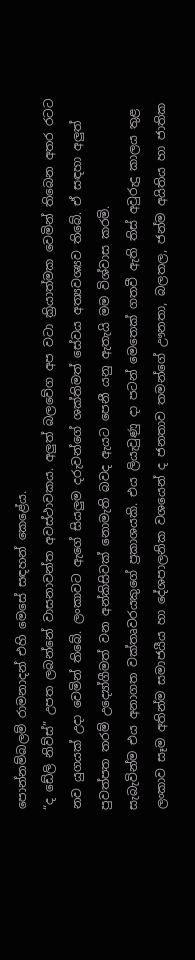පොන්නම්බලම් රාමනාදන් එහි මෙසේ සඳහන් කෙළේය.
“ද ඩේලි නිව්ස්” උපත ලබන්නේ වාසනාවන්ත අවස්ථාවකය. අලුත් බලවේග අප වටා ක්‍රියාත්මක වෙමින් තිබෙන අතර රටට නව යුගයක් උදා වෙමින් තිබේ. ලංකාවට ඇගේ සියලුම දරුවන්ගේ ශක්තිමත් සේවය අත්‍යවශ්‍යව තිබේ. ඒ සඳහා අලුත් පුවත්පත තරම් උද්‍යෝගීමත් වන අන්කිසිවක් නොමැති බවද ඇයට පෙනී යනු ඇතැයි මම විශ්වාස කරමි.
සැබැවින්ම එය අනාගත වක්තෘවරයකුගේ ප්‍රකාශයකි. එය ලියැවුණු දා පටන් මෙතෙක් ගතවී ඇති තිස් අවුරුදු කාලය තුළ ලංකාව සෑම අතින්ම සමාජයීය හා දේශපාලනික වශයෙන් ද ජනතාව තමන්ගේ ඌනතා, බලතල, ජන්ම අයිතිය හා ජාතික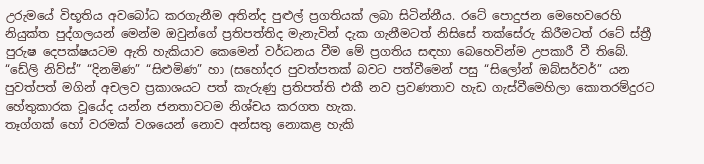උරුමයේ විභූතිය අවබෝධ කරගැනීම අතින්ද පුළුල් ප්‍රගතියක් ලබා සිටින්නීය. රටේ පොදුජන මෙහෙවරෙහි නියුක්ත පුද්ගලයන් මෙන්ම ඔවුන්ගේ ප්‍රතිපත්තිද මැනැවින් දැක ගැනීමටත් නිසිසේ තක්සේරු කිරීමටත් රටේ ස්ත්‍රී පුරුෂ දෙපක්ෂයටම ඇති හැකියාව කෙමෙන් වර්ධනය වීම මේ ප්‍රගතිය සඳහා බෙහෙවින්ම උපකාරී වී තිබේ. “ඩේලි නිව්ස්” “දිනමිණ” “සිළුමිණ” හා (සහෝදර පුවත්පතක් බවට පත්වීමෙන් පසු “සිලෝන් ඔබ්සර්වර්” යන පුවත්පත් මගින් අචලව ප්‍රකාශයට පත් කැරුණු ප්‍රතිපත්ති එකී නව ප්‍රවණතාව හැඩ ගැස්වීමෙහිලා කොතරම්දුරට හේතුකාරක වූයේද යන්න ජනතාවටම නිශ්චය කරගත හැක.
තෑග්ගක් හෝ වරමක් වශයෙන් නොව අන්සතු නොකළ හැකි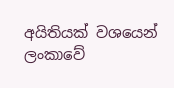අයිතියක් වශයෙන් ලංකාවේ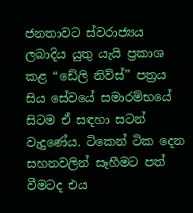ජනතාවට ස්වරාජ්‍යය ලබාදිය යුතු යැයි ප්‍රකාශ කළ “ඩේලි නිව්ස්” පත්‍රය සිය සේවයේ සමාරම්භයේ සිටම ඒ සඳහා සටන් වැදුණේය. ටිකෙන් ටික දෙන සහනවලින් සෑහීමට පත් වීමටද එය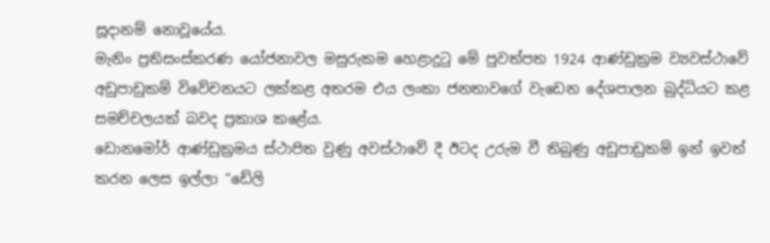සූදානම් නොවූයේය.
මැනිං ප්‍රතිසංස්කරණ යෝජනාවල මසුරුකම හෙළාදුටු මේ පුවත්පත 1924 ආණ්ඩුක්‍රම ව්‍යවස්ථාවේ අඩුපාඩුකම් විවේචනයට ලක්කළ අතරම එය ලංකා ජනතාවගේ වැඩෙන දේශපාලන බුද්ධියට කළ සමච්චලයක් බවද ප්‍රකාශ කළේය.
ඩොනමෝර් ආණ්ඩුක්‍රමය ස්ථාපිත වුණු අවස්ථාවේ දී ඊටද උරුම වී තිබුණු අඩුපාඩුකම් ඉන් ඉවත් කරන ලෙස ඉල්ලා “ඩේලි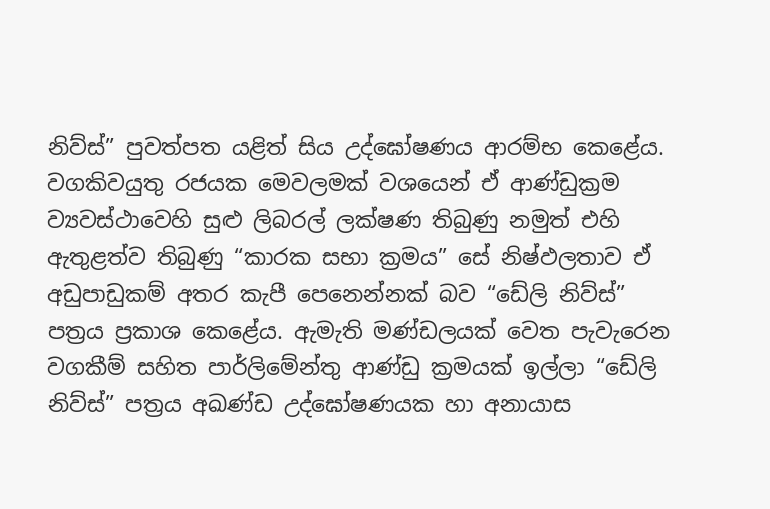නිව්ස්” පුවත්පත යළිත් සිය උද්ඝෝෂණය ආරම්භ කෙළේය. වගකිවයුතු රජයක මෙවලමක් වශයෙන් ඒ ආණ්ඩුක්‍රම ව්‍යවස්ථාවෙහි සුළු ලිබරල් ලක්ෂණ තිබුණු නමුත් එහි ඇතුළත්ව තිබුණු “කාරක සභා ක්‍රමය” සේ නිෂ්ඵලතාව ඒ අඩුපාඩුකම් අතර කැපී පෙනෙන්නක් බව “ඩේලි නිව්ස්” පත්‍රය ප්‍රකාශ කෙළේය. ඇමැති මණ්ඩලයක් වෙත පැවැරෙන වගකීම් සහිත පාර්ලිමේන්තු ආණ්ඩු ක්‍රමයක් ඉල්ලා “ඩේලි නිව්ස්” පත්‍රය අඛණ්ඩ උද්ඝෝෂණයක හා අනායාස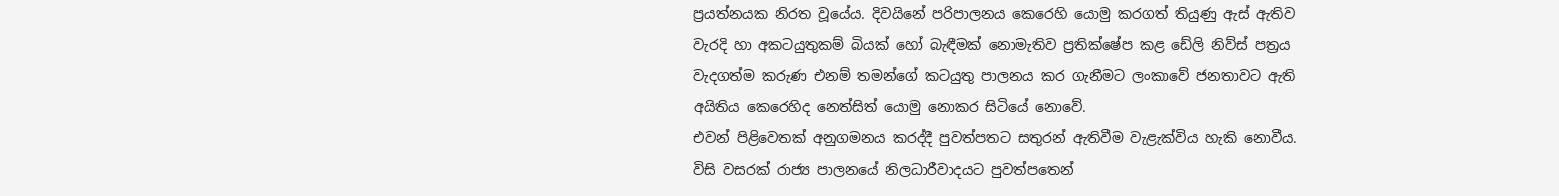ප්‍රයත්නයක නිරත වූයේය. දිවයිනේ පරිපාලනය කෙරෙහි යොමු කරගත් තියුණු ඇස් ඇතිව වැරදි හා අකටයුතුකම් බියක් හෝ බැඳීමක් නොමැතිව ප්‍රතික්ෂේප කළ ඩේලි නිව්ස් පත්‍රය වැදගත්ම කරුණ එනම් තමන්ගේ කටයුතු පාලනය කර ගැනීමට ලංකාවේ ජනතාවට ඇති අයිතිය කෙරෙහිද නෙත්සිත් යොමු නොකර සිටියේ නොවේ.
එවන් පිළිවෙතක් අනුගමනය කරද්දී පුවත්පතට සතුරන් ඇතිවීම වැළැක්විය හැකි නොවීය. විසි වසරක් රාජ්‍ය පාලනයේ නිලධාරීවාදයට පුවත්පතෙන්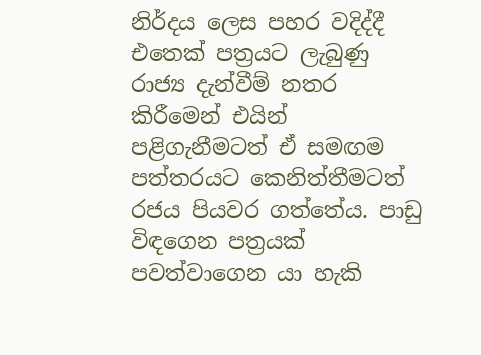නිර්දය ලෙස පහර වදිද්දී එතෙක් පත්‍රයට ලැබුණු රාජ්‍ය දැන්වීම් නතර කිරීමෙන් එයින් පළිගැනීමටත් ඒ සමඟම පත්තරයට කෙනිත්තීමටත් රජය පියවර ගත්තේය. පාඩු විඳගෙන පත්‍රයක් පවත්වාගෙන යා හැකි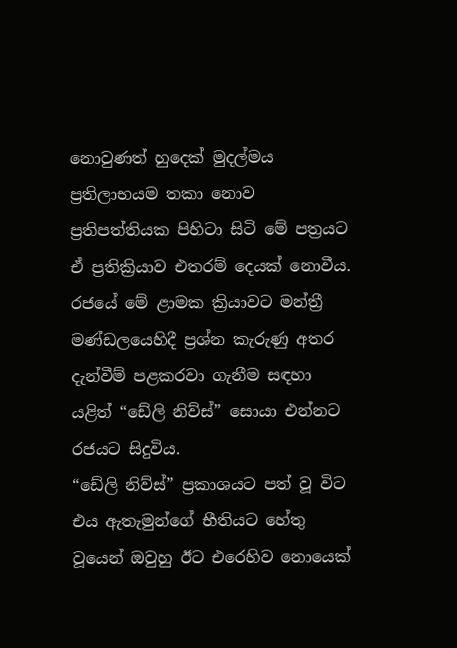නොවුණත් හුදෙක් මුදල්මය ප්‍රතිලාභයම තකා නොව ප්‍රතිපත්තියක පිහිටා සිටි මේ පත්‍රයට ඒ ප්‍රතික්‍රියාව එතරම් දෙයක් නොවීය. රජයේ මේ ළාමක ක්‍රියාවට මන්ත්‍රී මණ්ඩලයෙහිදී ප්‍රශ්න කැරුණු අතර දැන්වීම් පළකරවා ගැනීම සඳහා යළිත් “ඩේලි නිව්ස්” සොයා එන්නට රජයට සිදුවිය.
“ඩේලි නිව්ස්” ප්‍රකාශයට පත් වූ විට එය ඇතැමුන්ගේ භීතියට හේතු වූයෙන් ඔවුහු ඊට එරෙහිව නොයෙක්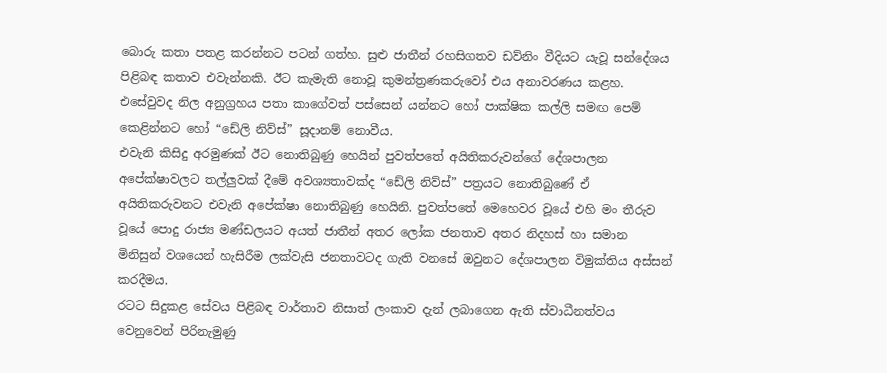බොරු කතා පතළ කරන්නට පටන් ගත්හ. සුළු ජාතීන් රහසිගතව ඩව්නිං වීදියට යැවූ සන්දේශය පිළිබඳ කතාව එවැන්නකි. ඊට කැමැති නොවූ කුමන්ත්‍රණකරුවෝ එය අනාවරණය කළහ.
එසේවුවද නිල අනුග්‍රහය පතා කාගේවත් පස්සෙන් යන්නට හෝ පාක්ෂික කල්ලි සමඟ පෙම් කෙළින්නට හෝ “ඩේලි නිව්ස්” සූදානම් නොවීය.
එවැනි කිසිදු අරමුණක් ඊට නොතිබුණු හෙයින් පුවත්පතේ අයිතිකරුවන්ගේ දේශපාලන අපේක්ෂාවලට තල්ලුවක් දීමේ අවශ්‍යතාවක්ද “ඩේලි නිව්ස්” පත්‍රයට නොතිබුණේ ඒ අයිතිකරුවනට එවැනි අපේක්ෂා නොතිබුණු හෙයිනි. පුවත්පතේ මෙහෙවර වූයේ එහි මං තීරුව වූයේ පොදු රාජ්‍ය මණ්ඩලයට අයත් ජාතීන් අතර ලෝක ජනතාව අතර නිදහස් හා සමාන මිනිසුන් වශයෙන් හැසිරීම ලක්වැසි ජනතාවටද ගැති වනසේ ඔවුනට දේශපාලන විමුක්තිය අස්සන් කරදීමය.
රටට සිදුකළ සේවය පිළිබඳ වාර්තාව නිසාත් ලංකාව දැන් ලබාගෙන ඇති ස්වාධීනත්වය වෙනුවෙන් පිරිනැමුණු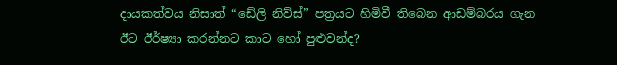දායකත්වය නිසාත් “ඩේලි නිව්ස්” පත්‍රයට හිමිවී තිබෙන ආඩම්බරය ගැන ඊට ඊර්ෂ්‍යා කරන්නට කාට හෝ පුළුවන්ද?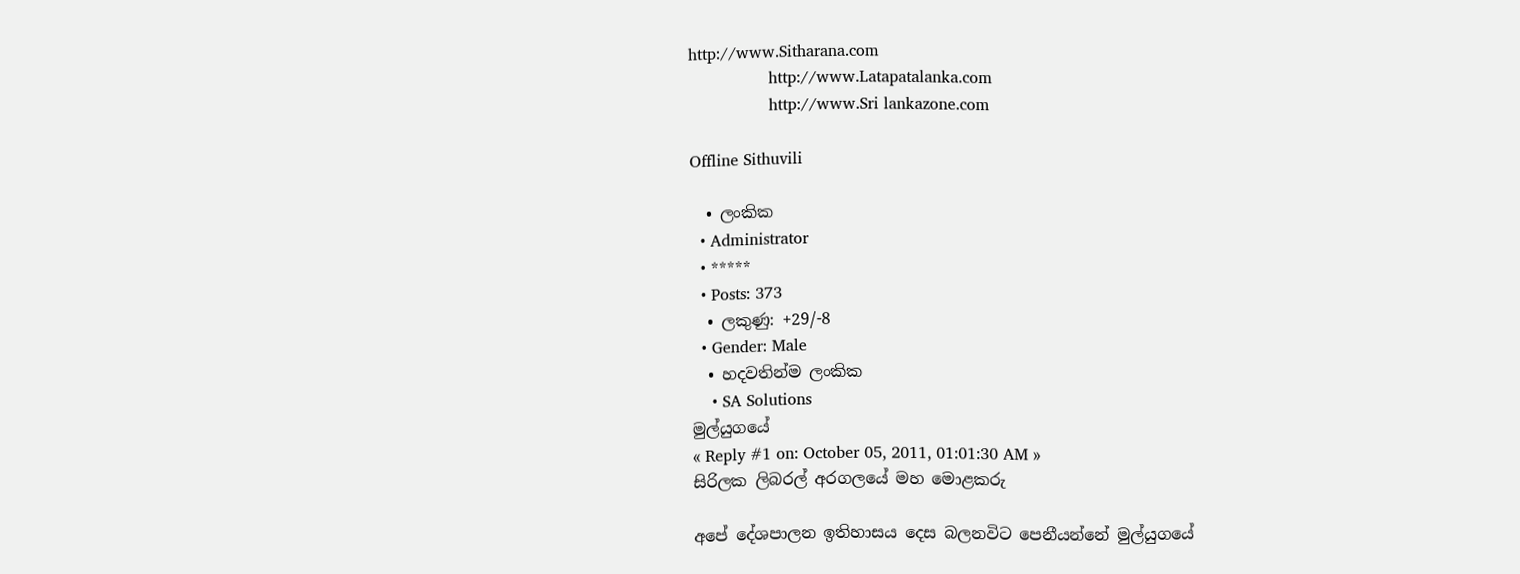http://www.Sitharana.com
                http://www.Latapatalanka.com
                http://www.Sri lankazone.com

Offline Sithuvili

  • ලංකික
  • Administrator
  • *****
  • Posts: 373
  • ලකුණු: +29/-8
  • Gender: Male
  • හදවතින්ම ලංකික
    • SA Solutions
මුල්යුගයේ
« Reply #1 on: October 05, 2011, 01:01:30 AM »
සිරිලක ලිබරල් අරගලයේ මහ මොළකරු

අපේ දේශපාලන ඉතිහාසය දෙස බලනවිට පෙනීයන්නේ මුල්යුගයේ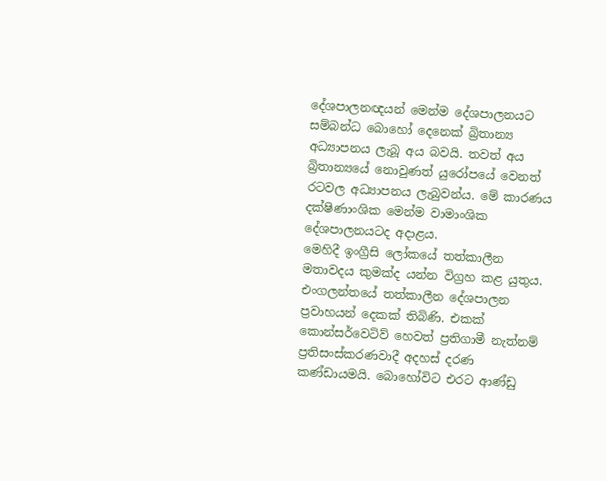දේශපාලනඥයන් මෙන්ම දේශපාලනයට සම්බන්ධ බොහෝ දෙනෙක් බ්‍රිතාන්‍ය අධ්‍යාපනය ලැබූ අය බවයි. තවත් අය බ්‍රිතාන්‍යයේ නොවුණත් යුරෝපයේ වෙනත් රටවල අධ්‍යාපනය ලැබුවන්ය. මේ කාරණය දක්ෂිණාංශික මෙන්ම වාමාංශික දේශපාලනයටද අදාළය.
මෙහිදී ඉංග්‍රීසි ලෝකයේ තත්කාලීන මතාවදය කුමක්ද යන්න විග්‍රහ කළ යුතුය. එංගලන්තයේ තත්කාලීන දේශපාලන ප්‍රවාහයන් දෙකක් තිබිණි. එකක් කොන්සර්වෙටිව් හෙවත් ප්‍රතිගාමී නැත්නම් ප්‍රතිසංස්කරණවාදී අදහස් දරණ කණ්ඩායමයි. බොහෝවිට එරට ආණ්ඩු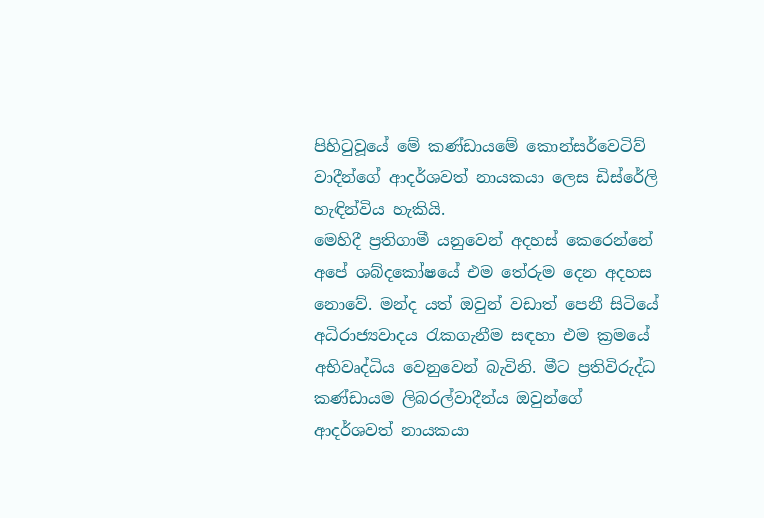පිහිටුවූයේ මේ කණ්ඩායමේ කොන්සර්වෙටිව් වාදීන්ගේ ආදර්ශවත් නායකයා ලෙස ඩිස්රේලි හැඳින්විය හැකියි.
මෙහිදී ප්‍රතිගාමී යනුවෙන් අදහස් කෙරෙන්නේ අපේ ශබ්දකෝෂයේ එම තේරුම දෙන අදහස නොවේ. මන්ද යත් ඔවුන් වඩාත් පෙනී සිටියේ අධිරාජ්‍යවාදය රැකගැනීම සඳහා එම ක්‍රමයේ අභිවෘද්ධිය වෙනුවෙන් බැවිනි. මීට ප්‍රතිවිරුද්ධ කණ්ඩායම ලිබරල්වාදීන්ය ඔවුන්ගේ ආදර්ශවත් නායකයා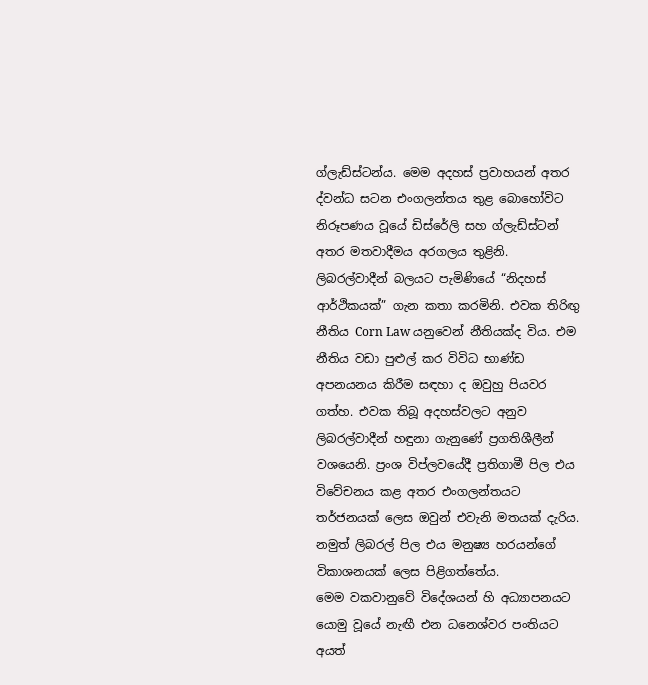ග්ලැඩ්ස්ටන්ය. මෙම අදහස් ප්‍රවාහයන් අතර ද්වන්ධ සටන එංගලන්තය තුළ බොහෝවිට නිරූපණය වූයේ ඩිස්රේලි සහ ග්ලැඩ්ස්ටන් අතර මතවාදීමය අරගලය තුළිනි.
ලිබරල්වාදීන් බලයට පැමිණියේ “නිදහස් ආර්ථිකයක්” ගැන කතා කරමිනි. එවක තිරිඟු නීතිය Corn Law යනුවෙන් නීතියක්ද විය. එම නීතිය වඩා පුළුල් කර විවිධ භාණ්ඩ අපනයනය කිරීම සඳහා ද ඔවුහු පියවර ගත්හ. එවක තිබූ අදහස්වලට අනුව ලිබරල්වාදීන් හඳුනා ගැනුණේ ප්‍රගතිශීලීන් වශයෙනි. ප්‍රංශ විප්ලවයේදී ප්‍රතිගාමී පිල එය විවේචනය කළ අතර එංගලන්තයට තර්ජනයක් ලෙස ඔවුන් එවැනි මතයක් දැරිය. නමුත් ලිබරල් පිල එය මනුෂ්‍ය හරයන්ගේ විකාශනයක් ලෙස පිළිගත්තේය.
මෙම වකවානුවේ විදේශයන් හි අධ්‍යාපනයට යොමු වූයේ නැඟී එන ධනෙශ්වර පංතියට අයත්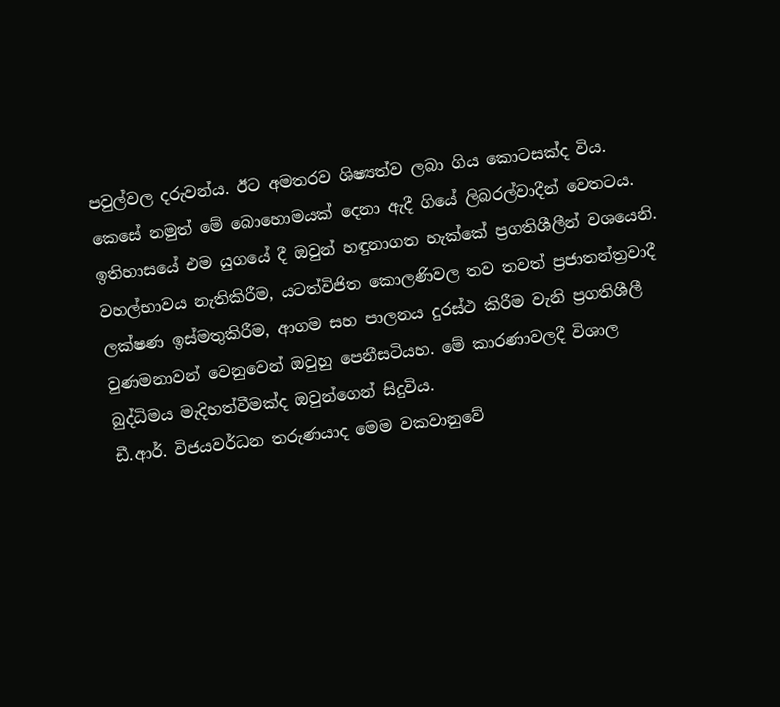පවුල්වල දරුවන්ය. ඊට අමතරව ශිෂ්‍යත්ව ලබා ගිය කොටසක්ද විය. කෙසේ නමුත් මේ බොහොමයක් දෙනා ඇදී ගියේ ලිබරල්වාදීන් වෙතටය. ඉතිහාසයේ එම යුගයේ දී ඔවුන් හඳුනාගත හැක්කේ ප්‍රගතිශීලීන් වශයෙනි. වහල්භාවය නැතිකිරීම, යටත්විජිත කොලණිවල තව තවත් ප්‍රජාතන්ත්‍රවාදී ලක්ෂණ ඉස්මතුකිරීම, ආගම සහ පාලනය දුරස්ථ කිරීම වැනි ප්‍රගතිශීලී වුණමනාවන් වෙනුවෙන් ඔවුහු පෙනීසටියහ. මේ කාරණාවලදී විශාල බුද්ධිමය මැදිහත්වීමක්ද ඔවුන්ගෙන් සිදුවිය.
ඩී.ආර්. විජයවර්ධන තරුණයාද මෙම වකවානුවේ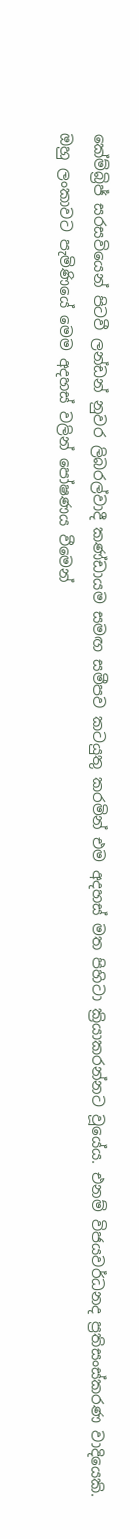කේම්බ්‍රිජ් සරසවියෙන් පිටවී ලන්ඩන් නුවර ලිබරල්වාදී කණ්ඩායම සමඟ සමීපව කටයුතු කරමින් එම අදහස් මත පිහිටා ක්‍රියාකරන්නට වූයේය. එනම් විජයවර්ධනද ප්‍රතිසංස්කරණ වාදියෙකි.
ඔහු ලංකාවට පැමිණියේ මෙම අදහස් වලින් පෝෂණය වීමෙන්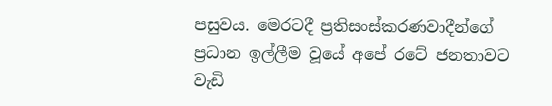පසුවය. මෙරටදී ප්‍රතිසංස්කරණවාදීන්ගේ ප්‍රධාන ඉල්ලීම වූයේ අපේ රටේ ජනතාවට වැඩි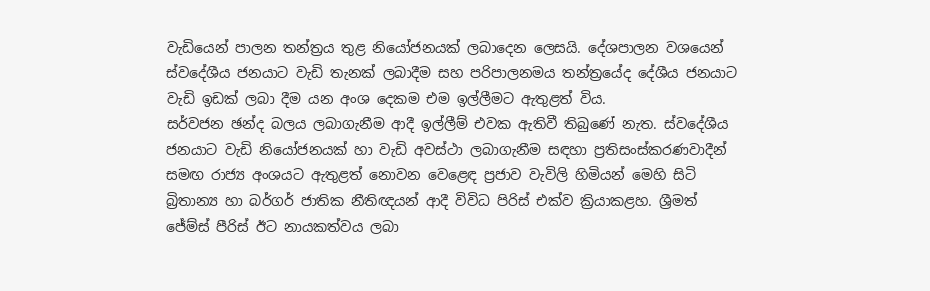වැඩියෙන් පාලන තන්ත්‍රය තුළ නියෝජනයක් ලබාදෙන ලෙසයි. දේශපාලන වශයෙන් ස්වදේශීය ජනයාට වැඩි තැනක් ලබාදීම සහ පරිපාලනමය තන්ත්‍රයේද දේශීය ජනයාට වැඩි ඉඩක් ලබා දීම යන අංශ දෙකම එම ඉල්ලීමට ඇතුළත් විය.
සර්වජන ඡන්ද බලය ලබාගැනීම ආදී ඉල්ලීම් එවක ඇතිවී තිබුණේ නැත. ස්වදේශීය ජනයාට වැඩි නියෝජනයක් හා වැඩි අවස්ථා ලබාගැනීම සඳහා ප්‍රතිසංස්කරණවාදීන් සමඟ රාජ්‍ය අංශයට ඇතුළත් නොවන වෙළෙඳ ප්‍රජාව වැවිලි හිමියන් මෙහි සිටි බ්‍රිතාන්‍ය හා බර්ගර් ජාතික නීතිඥයන් ආදී විවිධ පිරිස් එක්ව ක්‍රියාකළහ. ශ්‍රීමත් ජේම්ස් පීරිස් ඊට නායකත්වය ලබා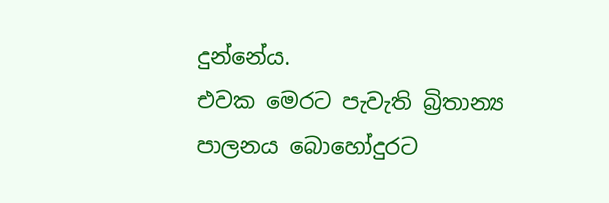දුන්නේය.
එවක මෙරට පැවැති බ්‍රිතාන්‍ය පාලනය බොහෝදුරට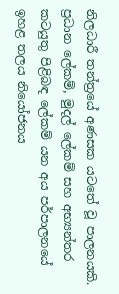නිලධාරී තන්ත්‍රයේ අණසක යටතේ වූ පාලනයකි. ප්‍රධාන ලේකම්, මුදල් ලේකම් සහ අභ්‍යන්තර කටයුතු පිළිබඳ ලේකම් යන අය පර්පාලනයේ ඉහළ තලය නියෝජනය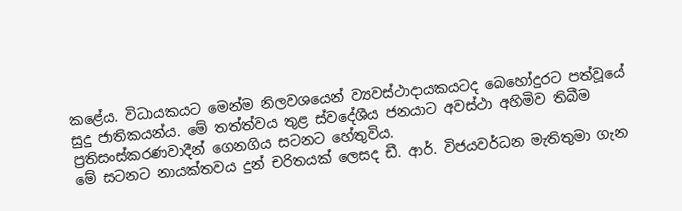කළේය. විධායකයට මෙන්ම නිලවශයෙන් ව්‍යවස්ථාදායකයටද බෙහෝදුරට පත්වූයේ සුදු ජාතිකයන්ය. මේ තත්ත්වය තුළ ස්වදේශීය ජනයාට අවස්ථා අහිමිව තිබීම ප්‍රතිසංස්කරණවාදීන් ගෙනගිය සටනට හේතුවිය.
මේ සටනට නායක්තවය දුන් චරිතයක් ලෙසද ඩී. ආර්. විජයවර්ධන මැතිතුමා ගැන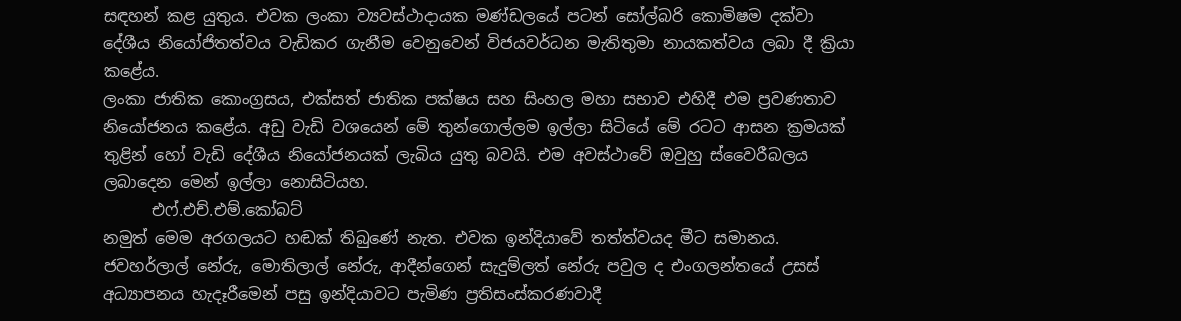සඳහන් කළ යුතුය. එවක ලංකා ව්‍යවස්ථාදායක මණ්ඩලයේ පටන් සෝල්බරි කොමිෂම දක්වා දේශීය නියෝජිතත්වය වැඩිකර ගැනීම වෙනුවෙන් විජයවර්ධන මැතිතුමා නායකත්වය ලබා දී ක්‍රියා කළේය.
ලංකා ජාතික කොංග්‍රසය, එක්සත් ජාතික පක්ෂය සහ සිංහල මහා සභාව එහිදී එම ප්‍රවණතාව නියෝජනය කළේය. අඩු වැඩි වශයෙන් මේ තුන්ගොල්ලම ඉල්ලා සිටියේ මේ රටට ආසන ක්‍රමයක් තුළින් හෝ වැඩි දේශීය නියෝජනයක් ලැබිය යුතු බවයි. එම අවස්ථාවේ ඔවුහු ස්වෛරීබලය ලබාදෙන මෙන් ඉල්ලා නොසිටියහ.
      එෆ්.එච්.එම්.කෝබට්
නමුත් මෙම අරගලයට හඬක් තිබුණේ නැත. එවක ඉන්දියාවේ තත්ත්වයද මීට සමානය. ජවහර්ලාල් නේරු, මොතිලාල් නේරු, ආදීන්ගෙන් සැදුම්ලත් නේරු පවුල ද එංගලන්තයේ උසස් අධ්‍යාපනය හැදෑරීමෙන් පසු ඉන්දියාවට පැමිණ ප්‍රතිසංස්කරණවාදී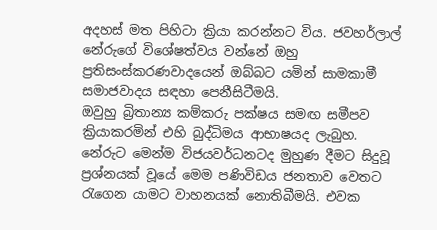අදහස් මත පිහිටා ක්‍රියා කරන්නට විය. ජවහර්ලාල් නේරුගේ විශේෂත්වය වන්නේ ඔහු ප්‍රතිසංස්කරණවාදයෙන් ඔබ්බට යමින් සාමකාමී සමාජවාදය සඳහා පෙනීසිටීමයි.
ඔවුහු බ්‍රිතාන්‍ය කම්කරු පක්ෂය සමඟ සමීපව ක්‍රියාකරමින් එහි බුද්ධිමය ආභාෂයද ලැබුහ. නේරුට මෙන්ම විජයවර්ධනටද මුහුණ දීමට සිදුවූ ප්‍රශ්නයක් වූයේ මෙම පණිවිඩය ජනතාව වෙතට රැගෙන යාමට වාහනයක් නොතිබීමයි. එවක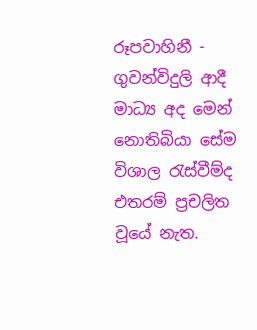රූපවාහිනී - ගුවන්විදුලි ආදී මාධ්‍ය අද මෙන් නොතිබියා සේම විශාල රැස්වීම්ද එතරම් ප්‍රචලිත වූයේ නැත.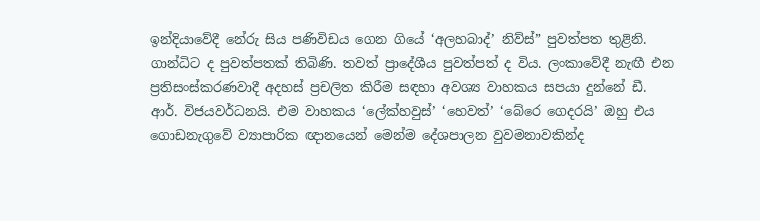ඉන්දියාවේදී නේරු සිය පණිවිඩය ගෙන ගියේ ‘අලහබාද්’ නිව්ස්” පුවත්පත තුළිනි. ගාන්ධිට ද පුවත්පතක් තිබිණි. තවත් ප්‍රාදේශීය පුවත්පත් ද විය. ලංකාවේදී නැඟී එන ප්‍රතිසංස්කරණවාදී අදහස් ප්‍රචලිත කිරීම සඳහා අවශ්‍ය වාහකය සපයා දුන්නේ ඩී. ආර්. විජයවර්ධනයි. එම වාහකය ‘ලේක්හවුස්’ ‘හෙවත්’ ‘බේරෙ ගෙදරයි’ ඔහු එය ගොඩනැගුවේ ව්‍යාපාරික ඥානයෙන් මෙන්ම දේශපාලන වුවමනාවකින්ද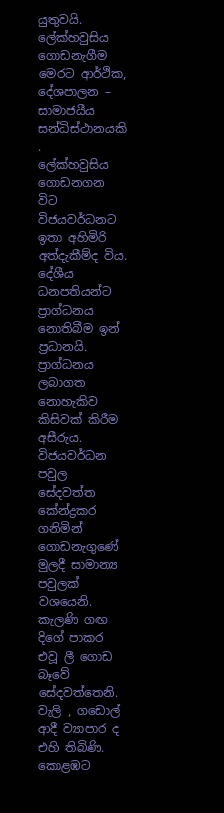යුතුවයි. ලේක්හවුසිය ගොඩනැගීම මෙරට ආර්ථික, දේශපාලන – සාමාජයීය සන්ධිස්ථානයකි .
ලේක්හවුසිය ගොඩනගන විට විජයවර්ධනට ඉතා අහිමිරි අත්දැකීම්ද විය. දේශීය ධනපතියන්ට ප්‍රාග්ධනය නොතිබීම ඉන් ප්‍රධානයි. ප්‍රාග්ධනය ලබාගත නොහැකිව කිසිවක් කිරීම අසීරුය. විජයවර්ධන පවුල සේදවත්ත කේන්ද්‍රකර ගනිමින් ගොඩනැගුණේ මුලදී සාමාන්‍ය පවුලක් වශයෙනි. කැලණි ගඟ දිගේ පාකර එවූ ලී ගොඩ බෑවේ සේදවත්තෙනි. වැලි , ගඩොල් ආදී ව්‍යාපාර ද එහි තිබිණි.
කොළඹට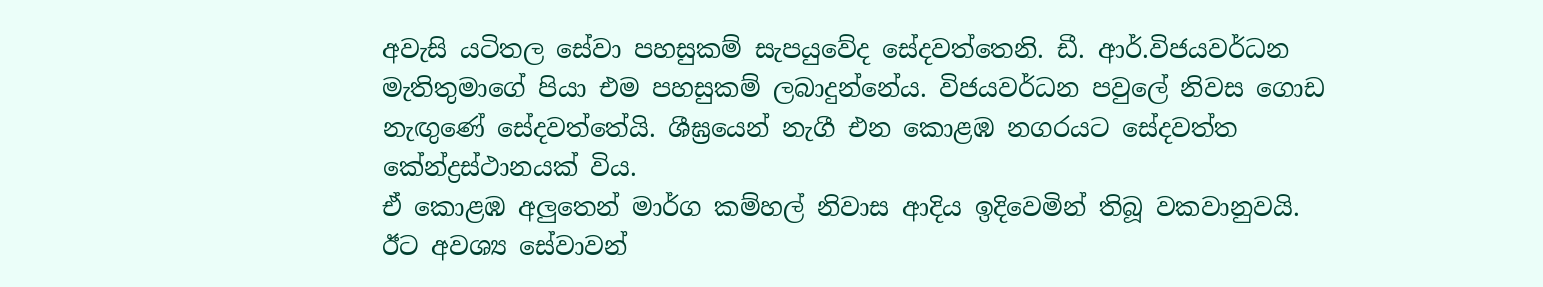අවැසි යටිතල සේවා පහසුකම් සැපයුවේද සේදවත්තෙනි. ඩී. ආර්.විජයවර්ධන මැතිතුමාගේ පියා එම පහසුකම් ලබාදුන්නේය. විජයවර්ධන පවුලේ නිවස ගොඩ නැඟුණේ සේදවත්තේයි. ශීඝ්‍රයෙන් නැගී එන කොළඹ නගරයට සේදවත්ත කේන්ද්‍රස්ථානයක් විය.
ඒ කොළඹ අලුතෙන් මාර්ග කම්හල් නිවාස ආදිය ඉදිවෙමින් තිබූ වකවානුවයි. ඊට අවශ්‍ය සේවාවන්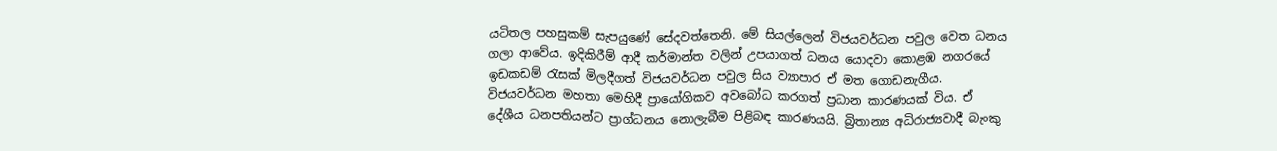යටිතල පහසුකම් සැපයුණේ සේදවත්තෙනි. මේ සියල්ලෙන් විජයවර්ධන පවුල වෙත ධනය ගලා ආවේය. ඉදිකිරීම් ආදී කර්මාන්ත වලින් උපයාගත් ධනය යොදවා කොළඹ නගරයේ ඉඩකඩම් රැසක් මිලදීගත් විජයවර්ධන පවුල සිය ව්‍යාපාර ඒ මත ගොඩනැගීය.
විජයවර්ධන මහතා මෙහිදී ප්‍රායෝගිකව අවබෝධ කරගත් ප්‍රධාන කාරණයක් විය. ඒ දේශීය ධනපතියන්ට ප්‍රාග්ධනය නොලැබීම පිළිබඳ කාරණයයි. බ්‍රිතාන්‍ය අධිරාජ්‍යවාදී බැංකු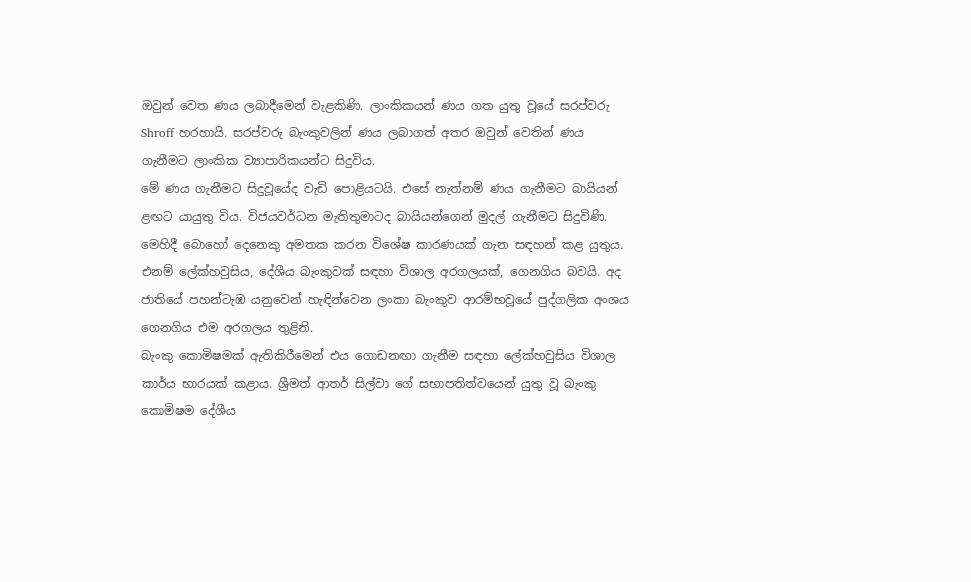ඔවුන් වෙත ණය ලබාදීමෙන් වැළකිණි. ලාංකිකයන් ණය ගත යුතු වූයේ සරප්වරු Shroff හරහායි. සරප්වරු බැංකුවලින් ණය ලබාගත් අතර ඔවුන් වෙතින් ණය ගැනීමට ලාංකික ව්‍යාපාරිකයන්ට සිදුවිය.
මේ ණය ගැනීමට සිදුවූයේද වැඩි පොළියටයි. එසේ නැත්නම් ණය ගැනීමට බායියන් ළඟට යායුතු විය. විජයවර්ධන මැතිතුමාටද බායියන්ගෙන් මුදල් ගැනීමට සිදුවිණි. මෙහිදී බොහෝ දෙනෙකු අමතක කරන විශේෂ කාරණයක් ගැන සඳහන් කළ යුතුය. එනම් ලේක්හවුසිය, දේශීය බැංකුවක් සඳහා විශාල අරගලයක්, ගෙනගිය බවයි. අද ජාතියේ පහන්ටැඹ යනුවෙන් හැඳින්වෙන ලංකා බැංකුව ආරම්භවූයේ පුද්ගලික අංශය ගෙනගිය එම අරගලය තුළිනි.
බැංකු කොමිෂමක් ඇතිකිරීමෙන් එය ගොඩනඟා ගැනීම සඳහා ලේක්හවුසිය විශාල කාර්ය භාරයක් කළාය. ශ්‍රීමත් ආතර් සිල්වා ගේ සභාපතිත්වයෙන් යුතු වූ බැංකු කොමිෂම දේශීය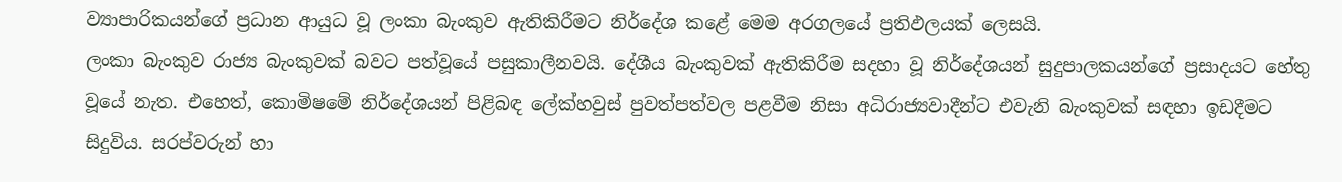ව්‍යාපාරිකයන්ගේ ප්‍රධාන ආයුධ වූ ලංකා බැංකුව ඇතිකිරීමට නිර්දේශ කළේ මෙම අරගලයේ ප්‍රතිඵලයක් ලෙසයි.
ලංකා බැංකුව රාජ්‍ය බැංකුවක් බවට පත්වූයේ පසුකාලීනවයි. දේශීය බැංකුවක් ඇතිකිරීම සදහා වූ නිර්දේශයන් සුදුපාලකයන්ගේ ප්‍රසාදයට හේතු වූයේ නැත. එහෙත්, කොමිෂමේ නිර්දේශයන් පිළිබඳ ලේක්හවුස් පුවත්පත්වල පළවීම නිසා අධිරාජ්‍යවාදීන්ට එවැනි බැංකුවක් සඳහා ඉඩදීමට සිදුවිය. සරප්වරුන් හා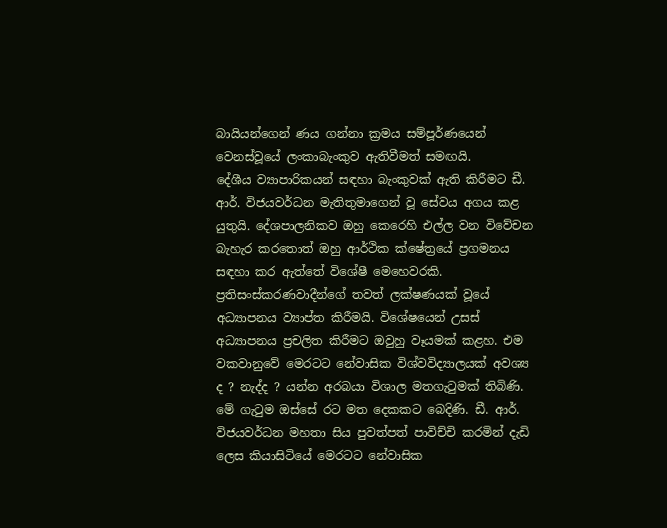බායියන්ගෙන් ණය ගන්නා ක්‍රමය සම්පූර්ණයෙන් වෙනස්වූයේ ලංකාබැංකුව ඇතිවීමත් සමඟයි.
දේශීය ව්‍යාපාරිකයන් සඳහා බැංකුවක් ඇති කිරීමට ඩී. ආර්. විජයවර්ධන මැතිතුමාගෙන් වූ සේවය අගය කළ යුතුයි. දේශපාලනිකව ඔහු කෙරෙහි එල්ල වන විවේචන බැහැර කරතොත් ඔහු ආර්ථික ක්ෂේත්‍රයේ ප්‍රගමනය සඳහා කර ඇත්තේ විශේෂී මෙහෙවරකි.
ප්‍රතිසංස්කරණවාදීන්ගේ තවත් ලක්ෂණයක් වූයේ අධ්‍යාපනය ව්‍යාප්ත කිරීමයි. විශේෂයෙන් උසස් අධ්‍යාපනය ප්‍රචලිත කිරීමට ඔවුහු වෑයමක් කළහ. එම වකවානුවේ මෙරටට නේවාසික විශ්වවිද්‍යාලයක් අවශ්‍ය ද ? නැද්ද ? යන්න අරබයා විශාල මතගැටුමක් තිබිණි.
මේ ගැටුම ඔස්සේ රට මත දෙකකට බෙදිණි. ඩී. ආර්. විජයවර්ධන මහතා සිය පුවත්පත් පාවිච්චි කරමින් දැඩි ලෙස කියාසිටියේ මෙරටට නේවාසික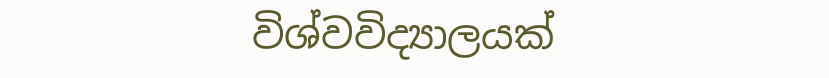විශ්වවිද්‍යාලයක්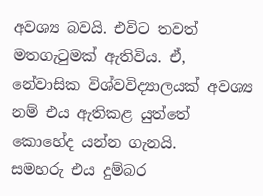අවශ්‍ය බවයි. එවිට තවත් මතගැටුමක් ඇතිවිය. ඒ, නේවාසික විශ්වවිද්‍යාලයක් අවශ්‍ය නම් එය ඇතිකළ යුත්තේ කොහේද යන්න ගැනයි.
සමහරු එය දුම්බර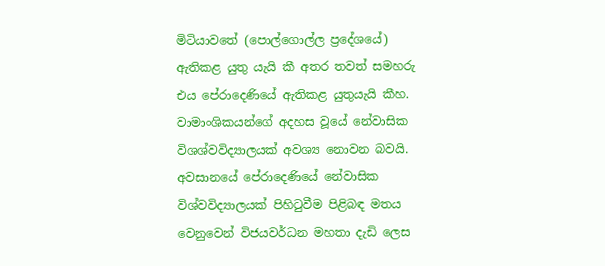මිටියාවතේ (පොල්ගොල්ල ප්‍රදේශයේ) ඇතිකළ යුතු යැයි කී අතර තවත් සමහරු එය පේරාදෙණියේ ඇතිකළ යුතුයැයි කීහ. වාමාංශිකයන්ගේ අදහස වූයේ නේවාසික විශශ්වවිද්‍යාලයක් අවශ්‍ය නොවන බවයි. අවසානයේ පේරාදෙණියේ නේවාසික විශ්වවිද්‍යාලයක් පිහිටුවීම පිළිබඳ මතය වෙනුවෙන් විජයවර්ධන මහතා දැඩි ලෙස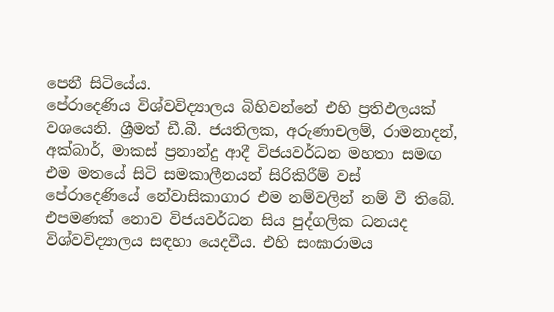පෙනී සිටියේය.
පේරාදෙණිය විශ්වවිද්‍යාලය බිහිවන්නේ එහි ප්‍රතිඵලයක් වශයෙනි. ශ්‍රීමත් ඩී.බී. ජයතිලක, අරුණාචලම්, රාමනාදන්, අක්බාර්, මාකස් ප්‍රනාන්දු ආදී විජයවර්ධන මහතා සමඟ එම මතයේ සිටි සමකාලීනයන් සිරිකිරීම් වස් පේරාදෙණියේ නේවාසිකාගාර එම නම්වලින් නම් වී තිබේ. එපමණක් නොව විජයවර්ධන සිය පුද්ගලික ධනයද විශ්වවිද්‍යාලය සඳහා යෙදවීය. එහි සංඝාරාමය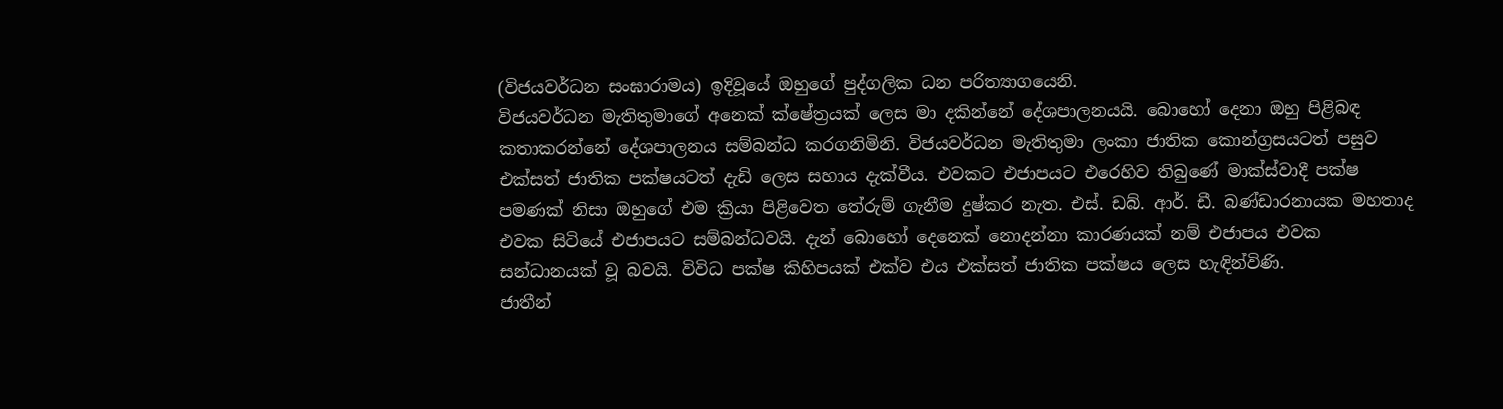(විජයවර්ධන සංඝාරාමය) ඉදිවූයේ ඔහුගේ පුද්ගලික ධන පරිත්‍යාගයෙනි.
විජයවර්ධන මැතිතුමාගේ අනෙක් ක්ෂේත්‍රයක් ලෙස මා දකින්නේ දේශපාලනයයි. බොහෝ දෙනා ඔහු පිළිබඳ කතාකරන්නේ දේශපාලනය සම්බන්ධ කරගනිමිනි. විජයවර්ධන මැතිතුමා ලංකා ජාතික කොන්ග්‍රසයටත් පසුව එක්සත් ජාතික පක්ෂයටත් දැඩි ලෙස සහාය දැක්වීය. එවකට එජාපයට එරෙහිව තිබුණේ මාක්ස්වාදී පක්ෂ පමණක් නිසා ඔහුගේ එම ක්‍රියා පිළිවෙත තේරුම් ගැනීම දුෂ්කර නැත. එස්. ඩබ්. ආර්. ඩී. බණ්ඩාරනායක මහතාද එවක සිටියේ එජාපයට සම්බන්ධවයි. දැන් බොහෝ දෙනෙක් නොදන්නා කාරණයක් නම් එජාපය එවක සන්ධානයක් වූ බවයි. විවිධ පක්ෂ කිහිපයක් එක්ව එය එක්සත් ජාතික පක්ෂය ලෙස හැඳින්විණි.
ජාතීන්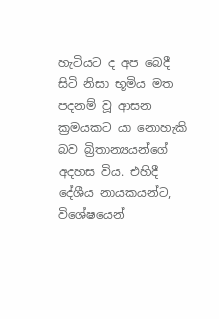හැටියට ද අප බෙදී සිටි නිසා භූමිය මත පදනම් වූ ආසන ක්‍රමයකට යා නොහැකි බව බ්‍රිතාන්‍යයන්ගේ අදහස විය. එහිදී දේශීය නායකයන්ට, විශේෂයෙන්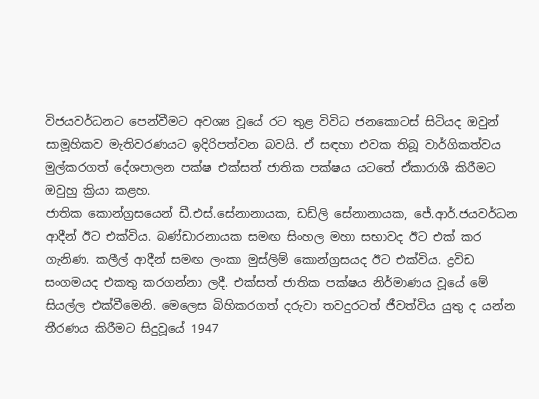විජයවර්ධනට පෙන්වීමට අවශ්‍ය වූයේ රට තුළ විවිධ ජනකොටස් සිටියද ඔවුන් සාමූහිකව මැතිවරණයට ඉදිරිපත්වන බවයි. ඒ සඳහා එවක තිබූ වාර්ගිකත්වය මුල්කරගත් දේශපාලන පක්ෂ එක්සත් ජාතික පක්ෂය යටතේ ඒකාරාශී කිරීමට ඔවුහු ක්‍රියා කළහ.
ජාතික කොන්ග්‍රසයෙන් ඩී.එස්.සේනානායක, ඩඩ්ලි සේනානායක, ජේ.ආර්.ජයවර්ධන ආදීන් ඊට එක්විය. බණ්ඩාරනායක සමඟ සිංහල මහා සභාවද ඊට එක් කර ගැනිණ. කලීල් ආදීන් සමඟ ලංකා මුස්ලිම් කොන්ග්‍රසයද ඊට එක්විය. ද්‍රවිඩ සංගමයද එකතු කරගන්නා ලදී. එක්සත් ජාතික පක්ෂය නිර්මාණය වූයේ මේ සියල්ල එක්වීමෙනි. මෙලෙස බිහිකරගත් දරුවා තවදුරටත් ජීවත්විය යුතු ද යන්න තීරණය කිරීමට සිදුවූයේ 1947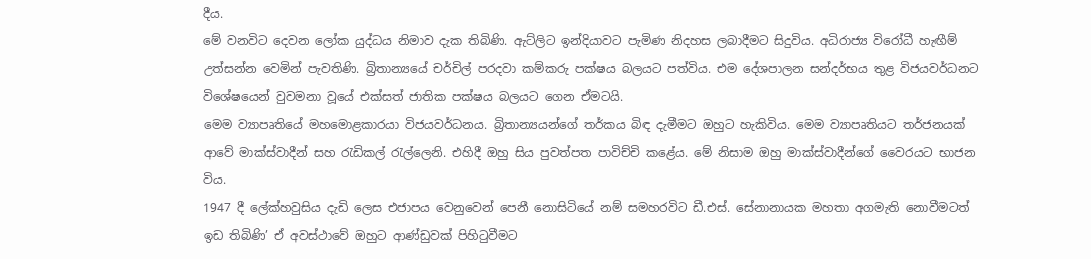දීය.
මේ වනවිට දෙවන ලෝක යුද්ධය නිමාව දැක තිබිණි. ඇට්ලිට ඉන්දියාවට පැමිණ නිදහස ලබාදීමට සිදුවිය. අධිරාජ්‍ය විරෝධී හැඟීම් උත්සන්න වෙමින් පැවතිණි. බ්‍රිතාන්‍යයේ චර්චිල් පරදවා කම්කරු පක්ෂය බලයට පත්විය. එම දේශපාලන සන්දර්භය තුළ විජයවර්ධනට විශේෂයෙන් වුවමනා වූයේ එක්සත් ජාතික පක්ෂය බලයට ගෙන ඒමටයි.
මෙම ව්‍යාපෘතියේ මහමොළකාරයා විජයවර්ධනය. බ්‍රිතාන්‍යයන්ගේ තර්කය බිඳ දැමීමට ඔහුට හැකිවිය. මෙම ව්‍යාපෘතියට තර්ජනයක් ආවේ මාක්ස්වාදීන් සහ රැඩිකල් රැල්ලෙනි. එහිදී ඔහු සිය පුවත්පත පාවිච්චි කළේය. මේ නිසාම ඔහු මාක්ස්වාදීන්ගේ වෛරයට භාජන විය.
1947 දී ලේක්හවුසිය දැඩි ලෙස එජාපය වෙනුවෙන් පෙනී නොසිටියේ නම් සමහරවිට ඩී.එස්. සේනානායක මහතා අගමැති නොවීමටත් ඉඩ තිබිණි’ ඒ අවස්ථාවේ ඔහුට ආණ්ඩුවක් පිහිටුවීමට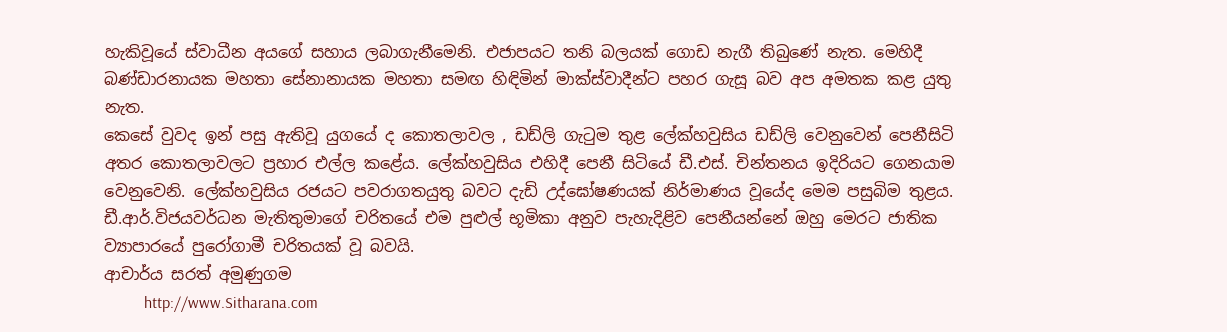හැකිවූයේ ස්වාධීන අයගේ සහාය ලබාගැනීමෙනි. එජාපයට තනි බලයක් ගොඩ නැගී තිබුණේ නැත. මෙහිදී බණ්ඩාරනායක මහතා සේනානායක මහතා සමඟ හිඳිමින් මාක්ස්වාදීන්ට පහර ගැසූ බව අප අමතක කළ යුතු නැත.
කෙසේ වුවද ඉන් පසු ඇතිවූ යුගයේ ද කොතලාවල , ඩඩ්ලි ගැටුම තුළ ලේක්හවුසිය ඩඩ්ලි වෙනුවෙන් පෙනීසිටි අතර කොතලාවලට ප්‍රහාර එල්ල කළේය. ලේක්හවුසිය එහිදී පෙනී සිටියේ ඩී.එස්. චින්තනය ඉදිරියට ගෙනයාම වෙනුවෙනි. ලේක්හවුසිය රජයට පවරාගතයුතු බවට දැඩි උද්ඝෝෂණයක් නිර්මාණය වූයේද මෙම පසුබිම තුළය.
ඩී.ආර්.විජයවර්ධන මැතිතුමාගේ චරිතයේ එම පුළුල් භූමිකා අනුව පැහැදිළිව පෙනීයන්නේ ඔහු මෙරට ජාතික ව්‍යාපාරයේ පුරෝගාමී චරිතයක් වූ බවයි.
ආචාර්ය සරත් අමුණුගම
          http://www.Sitharana.com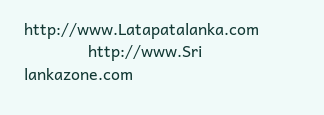http://www.Latapatalanka.com
                http://www.Sri lankazone.com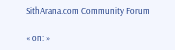SithArana.com Community Forum

« on: »